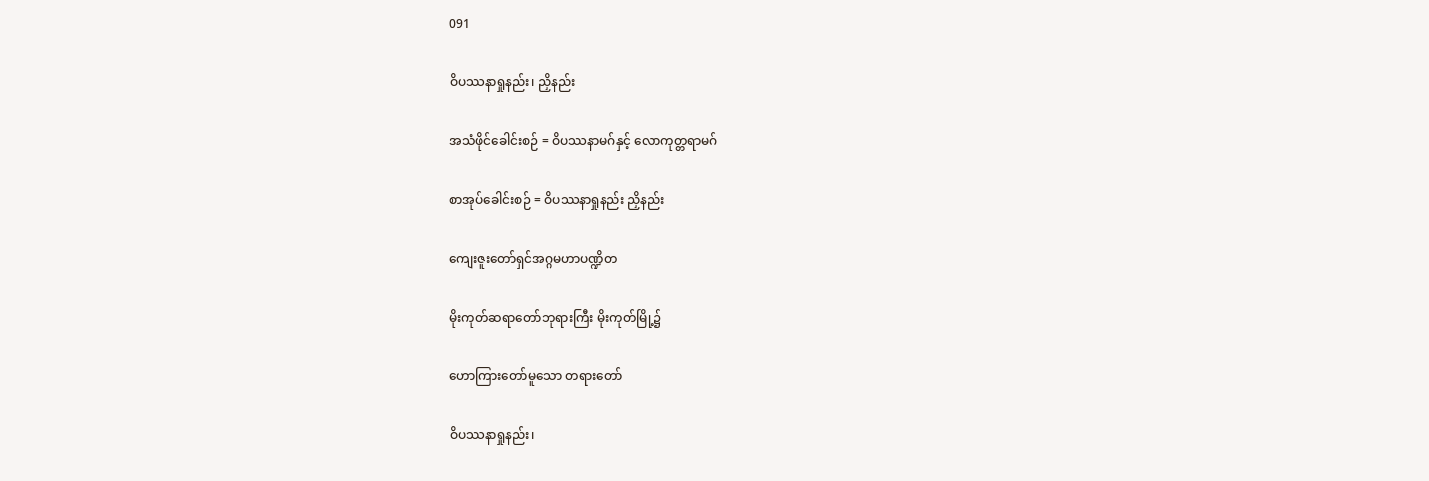091

ဝိပဿနာရှုနည်း၊ ညှိနည်း

အသံဖိုင်ခေါင်းစဉ် = ဝိပဿနာမဂ်နှင့် လောကုတ္တရာမဂ်

စာအုပ်ခေါင်းစဉ် = ဝိပဿနာရှုနည်း ညှိနည်း

ကျေးဇူးတော်ရှင်အဂ္ဂမဟာပဏ္ဍိတ

မိုးကုတ်ဆရာတော်ဘုရားကြီး မိုးကုတ်မြို့၌

ဟောကြားတော်မူသော တရားတော်

ဝိပဿနာရှုနည်း၊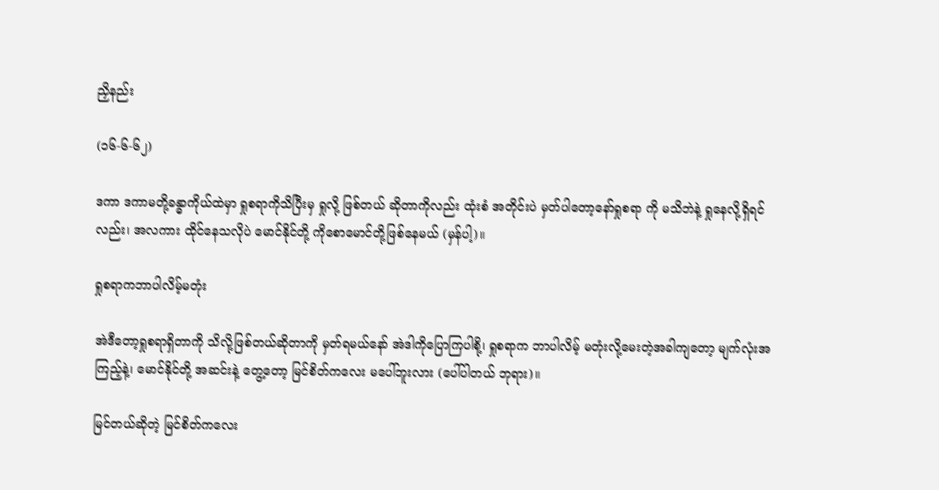ညှိနည်း

(၁၆-၆-၆၂)

ဒကာ ဒကာမတို့ခန္ဓာကိုယ်ထဲမှာ ရှုစရာကိုသိပြီးမှ ရှုလို့ ဖြစ်တယ် ဆိုတာကိုလည်း ထုံးစံ အတိုင်းပဲ မှတ်ပါတော့နော်ရှုစရာ ကို မသိဘဲနဲ့ ရှုနေလို့ရှိရင်လည်း၊ အလကား ထိုင်နေသလိုပဲ မောင်နိုင်တို့ ကိုစောမောင်တို့ဖြစ်နေမယ် (မှန်ပါ့)။

ရှုစရာကဘာပါလိမ့်မတုံး

အဲဒီတော့ရှုစရာရှိတာကို သိလို့ဖြစ်တယ်ဆိုတာကို မှတ်ရမယ်နော် အဲဒါကိုပြောကြပါစို့၊ ရှုစရာက ဘာပါလိမ့် မတုံးလို့မေးတဲ့အခါကျတော့ မျက်လုံးအကြည့်နဲ့၊ မောင်နိုင်တို့ အဆင်းနဲ့ တွေ့တော့ မြင်စိတ်ကလေး မပေါ်ဘူးလား (ပေါ်ပါတယ် ဘုရား)။

မြင်တယ်ဆိုတဲ့ မြင်စိတ်ကလေး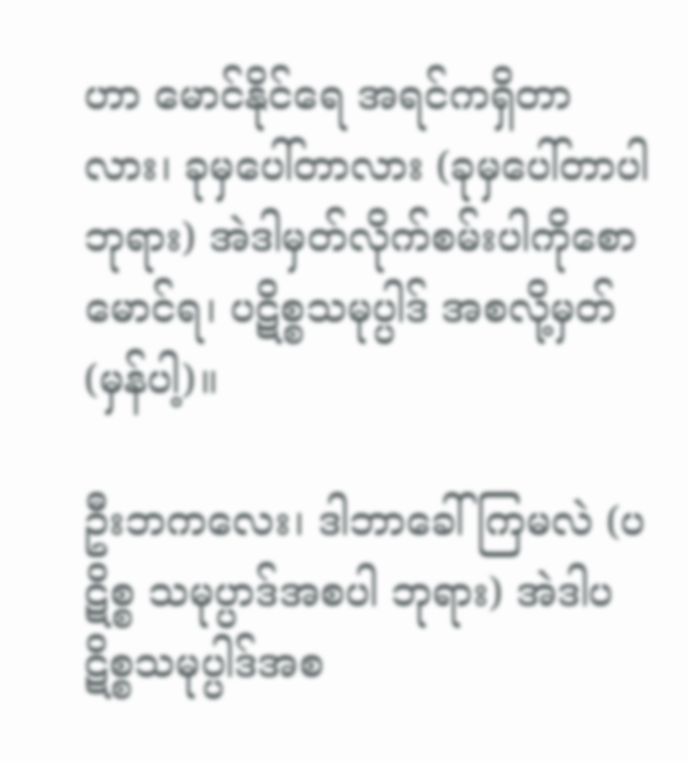ဟာ မောင်နိုင်ရေ အရင်ကရှိတာလား၊ ခုမှပေါ်တာလား (ခုမှပေါ်တာပါ ဘုရား) အဲဒါမှတ်လိုက်စမ်းပါကိုစောမောင်ရ၊ ပဋိစ္စသမုပ္ပါဒ် အစလို့မှတ် (မှန်ပါ့)။

ဦးဘကလေး၊ ဒါဘာခေါ်ကြမလဲ (ပဋိစ္စ သမုပ္ပာဒ်အစပါ ဘုရား) အဲဒါပဋိစ္စသမုပ္ပါဒ်အစ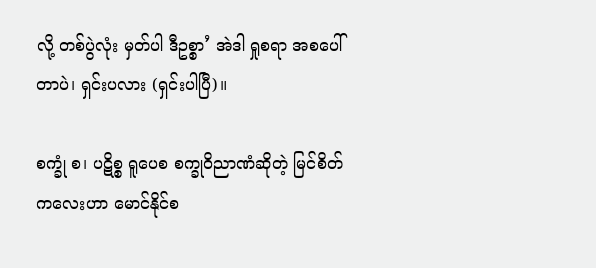လို့ တစ်ပွဲလုံး မှတ်ပါ ဒီဥစ္စာ’ အဲဒါ ရှုစရာ အစပေါ်တာပဲ၊ ရှင်းပလား (ရှင်းပါပြီ)။

စက္ခုံ စ၊ ပဋိစ္စ ရူပေစ စက္ခုဝိညာဏံဆိုတဲ့ မြင်စိတ် ကလေးဟာ မောင်နိုင်စ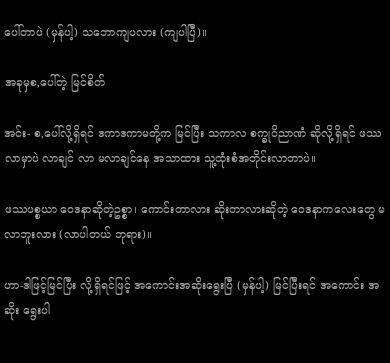ပေါ်တာပဲ (မှန်ပါ့) သဘောကျပလား (ကျပါပြီ)။

အခုမှစ,ပေါ်တဲ့ မြင်စိတ်

အင်း- စ,ပေါ်လို့ရှိရင် ဒကာဒကာမတို့က မြင်ပြီး သကာလ စက္ခုဝိညာဏံ ဆိုလို့ရှိရင် ဖဿလာမှာပဲ လာချင် လာ မလာချင်နေ အသာထား သူ့ထုံးစံအတိုင်းလာတာပဲ။

ဖဿပစ္စယာ ဝေဒနာဆိုတဲ့ဥစ္စာ၊ ကောင်းတာလား ဆိုးတာလားဆိုတဲ့ ဝေဒနာကလေးတွေ မလာဘူးလား (လာပါတယ် ဘုရား)။

ဟာ-ဒါဖြင့်မြင်ပြီး လို့ရှိရင်ဖြင့် အကောင်းအဆိုးရွေးပြီ (မှန်ပါ့) မြင်ပြီးရင် အကောင်း အဆိုး ရွေးပါ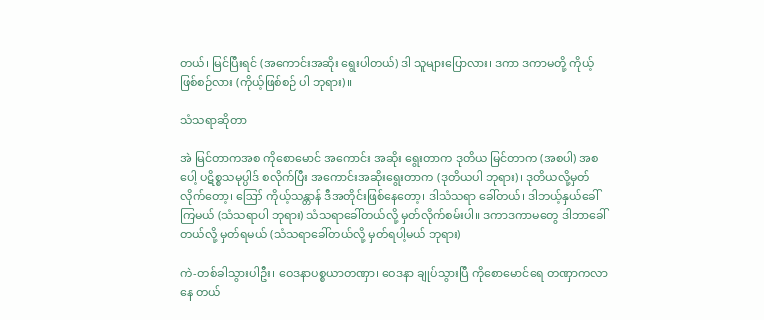တယ်၊ မြင်ပြီးရင် (အကောင်းအဆိုး ရွေးပါတယ်) ဒါ သူများပြောလား၊ ဒကာ ဒကာမတို့ ကိုယ့်ဖြစ်စဉ်လား (ကိုယ့်ဖြစ်စဉ် ပါ ဘုရား)။

သံသရာဆိုတာ

အဲ မြင်တာကအစ ကိုစောမောင် အကောင်း အဆိုး ရွေးတာက ဒုတိယ မြင်တာက (အစပါ) အစပေါ့ ပဋိစ္စသမုပ္ပါဒ် စလိုက်ပြီး အကောင်းအဆိုးရွေးတာက (ဒုတိယပါ ဘုရား)၊ ဒုတိယလို့မှတ်လိုက်တော့၊ ဪ ကိုယ့်သန္တာန် ဒီအတိုင်းဖြစ်နေတော့၊ ဒါသံသရာ ခေါ်တယ်၊ ဒါဘယ့်နှယ်ခေါ်ကြမယ် (သံသရာပါ ဘုရား) သံသရာခေါ်တယ်လို့ မှတ်လိုက်စမ်းပါ။ ဒကာဒကာမတွေ ဒါဘာခေါ်တယ်လို့ မှတ်ရမယ် (သံသရာခေါ်တယ်လို့ မှတ်ရပါ့မယ် ဘုရား)

ကဲ-တစ်ခါသွားပါဦး၊ ဝေဒနာပစ္စယာတဏှာ၊ ဝေဒနာ ချုပ်သွားပြီ ကိုစောမောင်ရေ တဏှာကလာနေ တယ်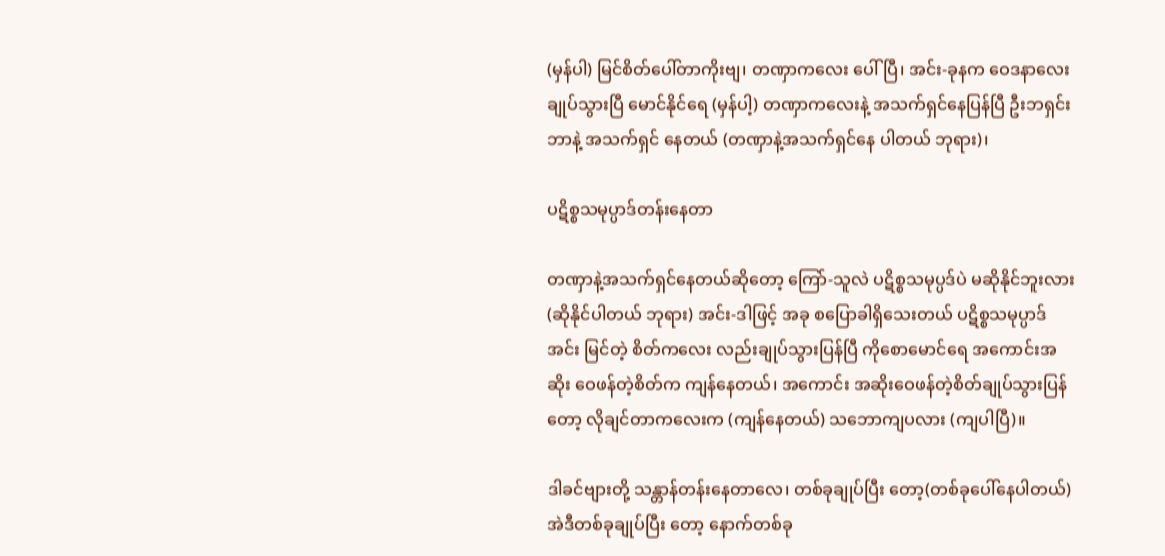(မှန်ပါ) မြင်စိတ်ပေါ်တာကိုးဗျ၊ တဏှာကလေး ပေါ်ပြီ၊ အင်း-ခုနက ဝေဒနာလေးချုပ်သွားပြီ မောင်နိုင်ရေ (မှန်ပါ့) တဏှာကလေးနဲ့ အသက်ရှင်နေပြန်ပြီ ဦးဘရှင်း ဘာနဲ့ အသက်ရှင် နေတယ် (တဏှာနဲ့အသက်ရှင်နေ ပါတယ် ဘုရား)၊

ပဋိစ္စသမုပ္ပာဒ်တန်းနေတာ

တဏှာနဲ့အသက်ရှင်နေတယ်ဆိုတော့ ကြော်-သူလဲ ပဋိစ္စသမုပ္ပဒ်ပဲ မဆိုနိုင်ဘူးလား (ဆိုနိုင်ပါတယ် ဘုရား) အင်း-ဒါဖြင့် အခု စပြောခါရှိသေးတယ် ပဋိစ္စသမုပ္ပာဒ်အင်း မြင်တဲ့ စိတ်ကလေး လည်းချုပ်သွားပြန်ပြီ ကိုစောမောင်ရေ အကောင်းအဆိုး ဝေဖန်တဲ့စိတ်က ကျန်နေတယ်၊ အကောင်း အဆိုးဝေဖန်တဲ့စိတ်ချုပ်သွားပြန်တော့ လိုချင်တာကလေးက (ကျန်နေတယ်) သဘောကျပလား (ကျပါပြီ)။

ဒါခင်ဗျားတို့ သန္တာန်တန်းနေတာလေ၊ တစ်ခုချုပ်ပြီး တော့(တစ်ခုပေါ်နေပါတယ်) အဲဒီတစ်ခုချုပ်ပြီး တော့ နောက်တစ်ခု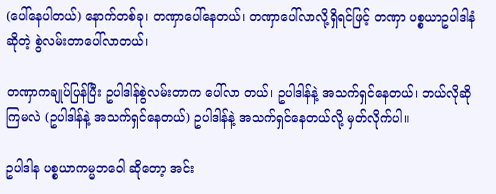(ပေါ်နေပါတယ်) နောက်တစ်ခု၊ တဏှာပေါ်နေတယ်၊ တဏှာပေါ်လာလို့ရှိရင်ဖြင့် တဏှာ ပစ္စယာဥပါဒါနံဆိုတဲ့ စွဲလမ်းတာပေါ်လာတယ်၊

တဏှာကချုပ်ပြန်ပြီး ဥပါဒါန်စွဲလမ်းတာက ပေါ်လာ တယ်၊ ဥပါဒါန်နဲ့ အသက်ရှင်နေတယ်၊ ဘယ်လိုဆိုကြမလဲ (ဥပါဒါန်နဲ့ အသက်ရှင်နေတယ်) ဥပါဒါန်နဲ့ အသက်ရှင်နေတယ်လို့ မှတ်လိုက်ပါ။

ဥပါဒါန ပစ္စယာကမ္မဘဝေါ ဆိုတော့ အင်း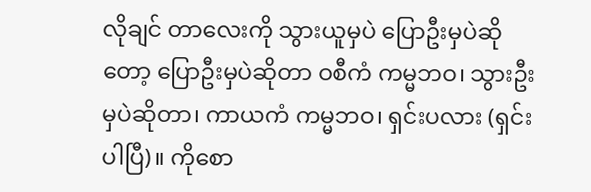လိုချင် တာလေးကို သွားယူမှပဲ ပြောဦးမှပဲဆိုတော့ ပြောဦးမှပဲဆိုတာ ဝစီကံ ကမ္မဘဝ၊ သွားဦးမှပဲဆိုတာ၊ ကာယကံ ကမ္မဘဝ၊ ရှင်းပလား (ရှင်းပါပြီ)။ ကိုစော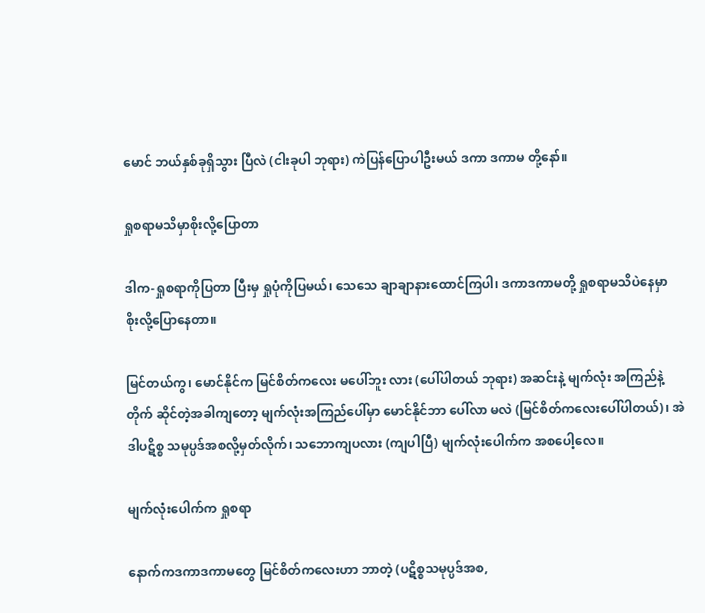မောင် ဘယ်နှစ်ခုရှိသွား ပြီလဲ (ငါးခုပါ ဘုရား) ကဲပြန်ပြောပါဦးမယ် ဒကာ ဒကာမ တို့နော်။

ရှုစရာမသိမှာစိုးလို့ပြောတာ

ဒါက-ရှုစရာကိုပြတာ ပြီးမှ ရှုပုံကိုပြမယ်၊ သေသေ ချာချာနားထောင်ကြပါ၊ ဒကာဒကာမတို့ ရှုစရာမသိပဲနေမှာ စိုးလို့ပြောနေတာ။

မြင်တယ်ကွ၊ မောင်နိုင်က မြင်စိတ်ကလေး မပေါ်ဘူး လား (ပေါ်ပါတယ် ဘုရား) အဆင်းနဲ့ မျက်လုံး အကြည်နဲ့ တိုက် ဆိုင်တဲ့အခါကျတော့ မျက်လုံးအကြည်ပေါ်မှာ မောင်နိုင်ဘာ ပေါ်လာ မလဲ (မြင်စိတ်ကလေးပေါ်ပါတယ်)၊ အဲဒါပဋိစ္စ သမုပ္ပဒ်အစလို့မှတ်လိုက်၊ သဘောကျပလား (ကျပါပြီ) မျက်လုံးပေါက်က အစပေါ့လေ။

မျက်လုံးပေါက်က ရှုစရာ

နောက်ကဒကာဒကာမတွေ မြင်စိတ်ကလေးဟာ ဘာတဲ့ (ပဋိစ္စသမုပ္ပဒ်အစ,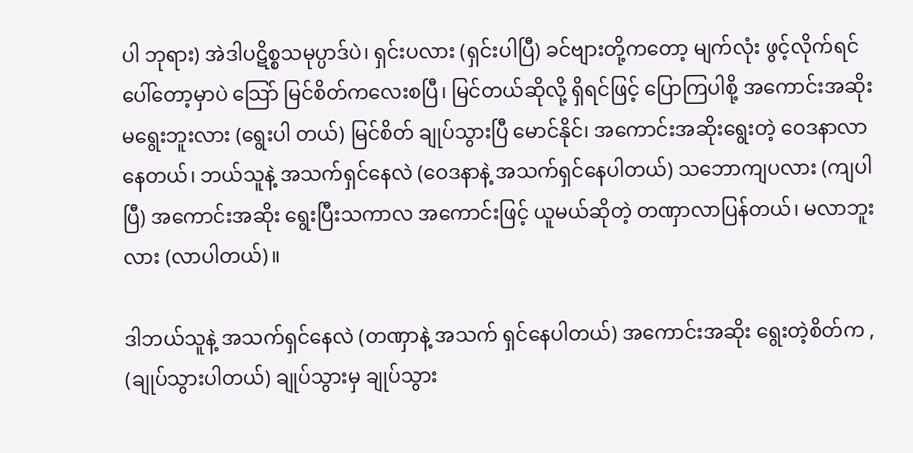ပါ ဘုရား) အဲဒါပဋိစ္စသမုပ္ပာဒ်ပဲ၊ ရှင်းပလား (ရှင်းပါပြီ) ခင်ဗျားတို့ကတော့ မျက်လုံး ဖွင့်လိုက်ရင် ပေါ်တော့မှာပဲ သြော် မြင်စိတ်ကလေးစပြီ၊ မြင်တယ်ဆိုလို့ ရှိရင်ဖြင့် ပြောကြပါစို့ အကောင်းအဆိုး မရွေးဘူးလား (ရွေးပါ တယ်) မြင်စိတ် ချုပ်သွားပြီ မောင်နိုင်၊ အကောင်းအဆိုးရွေးတဲ့ ဝေဒနာလာနေတယ်၊ ဘယ်သူနဲ့ အသက်ရှင်နေလဲ (ဝေဒနာနဲ့ အသက်ရှင်နေပါတယ်) သဘောကျပလား (ကျပါပြီ) အကောင်းအဆိုး ရွေးပြီးသကာလ အကောင်းဖြင့် ယူမယ်ဆိုတဲ့ တဏှာလာပြန်တယ်၊ မလာဘူးလား (လာပါတယ်)။

ဒါဘယ်သူနဲ့ အသက်ရှင်နေလဲ (တဏှာနဲ့ အသက် ရှင်နေပါတယ်) အကောင်းအဆိုး ရွေးတဲ့စိတ်က , (ချုပ်သွားပါတယ်) ချုပ်သွားမှ ချုပ်သွား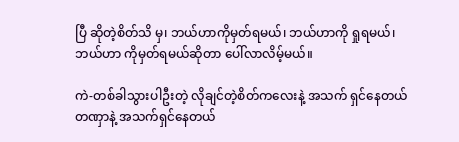ပြီ ဆိုတဲ့စိတ်သိ မှ၊ ဘယ်ဟာကိုမှတ်ရမယ်၊ ဘယ်ဟာကို ရှုရမယ်၊ ဘယ်ဟာ ကိုမှတ်ရမယ်ဆိုတာ ပေါ်လာလိမ့်မယ်။

ကဲ-တစ်ခါသွားပါဦးတဲ့ လိုချင်တဲ့စိတ်ကလေးနဲ့ အသက် ရှင်နေတယ်တဏှာနဲ့ အသက်ရှင်နေတယ်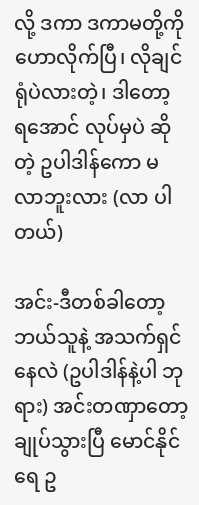လို့ ဒကာ ဒကာမတို့ကိုဟောလိုက်ပြီ၊ လိုချင်ရုံပဲလားတဲ့၊ ဒါတော့ ရအောင် လုပ်မှပဲ ဆိုတဲ့ ဥပါဒါန်ကော မလာဘူးလား (လာ ပါတယ်)

အင်း-ဒီတစ်ခါတော့ ဘယ်သူနဲ့ အသက်ရှင်နေလဲ (ဥပါဒါန်နဲ့ပါ ဘုရား) အင်းတဏှာတော့ ချုပ်သွားပြီ မောင်နိုင်ရေ ဥ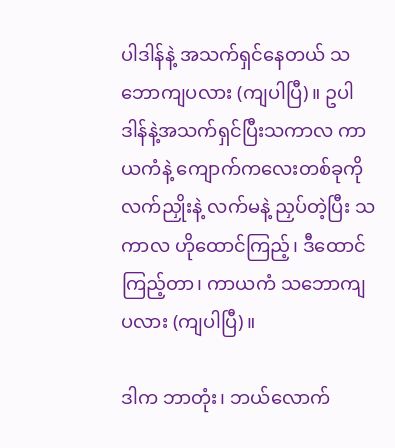ပါဒါန်နဲ့ အသက်ရှင်နေတယ် သဘောကျပလား (ကျပါပြီ)။ ဥပါဒါန်နဲ့အသက်ရှင်ပြီးသကာလ ကာယကံနဲ့ ကျောက်ကလေးတစ်ခုကို လက်ညှိုးနဲ့ လက်မနဲ့ ညှပ်တဲ့ပြီး သကာလ ဟိုထောင်ကြည့်၊ ဒီထောင်ကြည့်တာ၊ ကာယကံ သဘောကျပလား (ကျပါပြီ)။

ဒါက ဘာတုံး၊ ဘယ်လောက်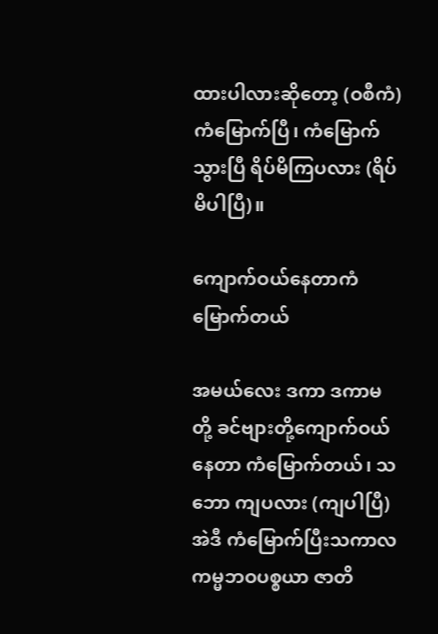ထားပါလားဆိုတော့ (ဝစီကံ) ကံမြောက်ပြီ၊ ကံမြောက်သွားပြီ ရိပ်မိကြပလား (ရိပ်မိပါပြီ)။

ကျောက်ဝယ်နေတာကံမြောက်တယ်

အမယ်လေး ဒကာ ဒကာမတို့ ခင်ဗျားတို့ကျောက်ဝယ် နေတာ ကံမြောက်တယ်၊ သဘော ကျပလား (ကျပါပြီ) အဲဒီ ကံမြောက်ပြီးသကာလ ကမ္မဘဝပစ္စယာ ဇာတိ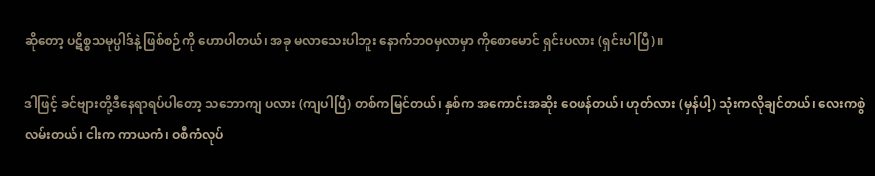ဆိုတော့ ပဋိစ္စသမုပ္ပါဒ်နဲ့ ဖြစ်စဉ်ကို ဟောပါတယ်၊ အခု မလာသေးပါဘူး နောက်ဘဝမှလာမှာ ကိုစောမောင် ရှင်းပလား (ရှင်းပါပြီ)။

ဒါဖြင့် ခင်ဗျားတို့ဒီနေရာရပ်ပါတော့ သဘောကျ ပလား (ကျပါပြီ) တစ်ကမြင်တယ်၊ နှစ်က အကောင်းအဆိုး ဝေဖန်တယ်၊ ဟုတ်လား (မှန်ပါ့) သုံးကလိုချင်တယ်၊ လေးကစွဲလမ်းတယ်၊ ငါးက ကာယကံ၊ ဝစီကံလုပ်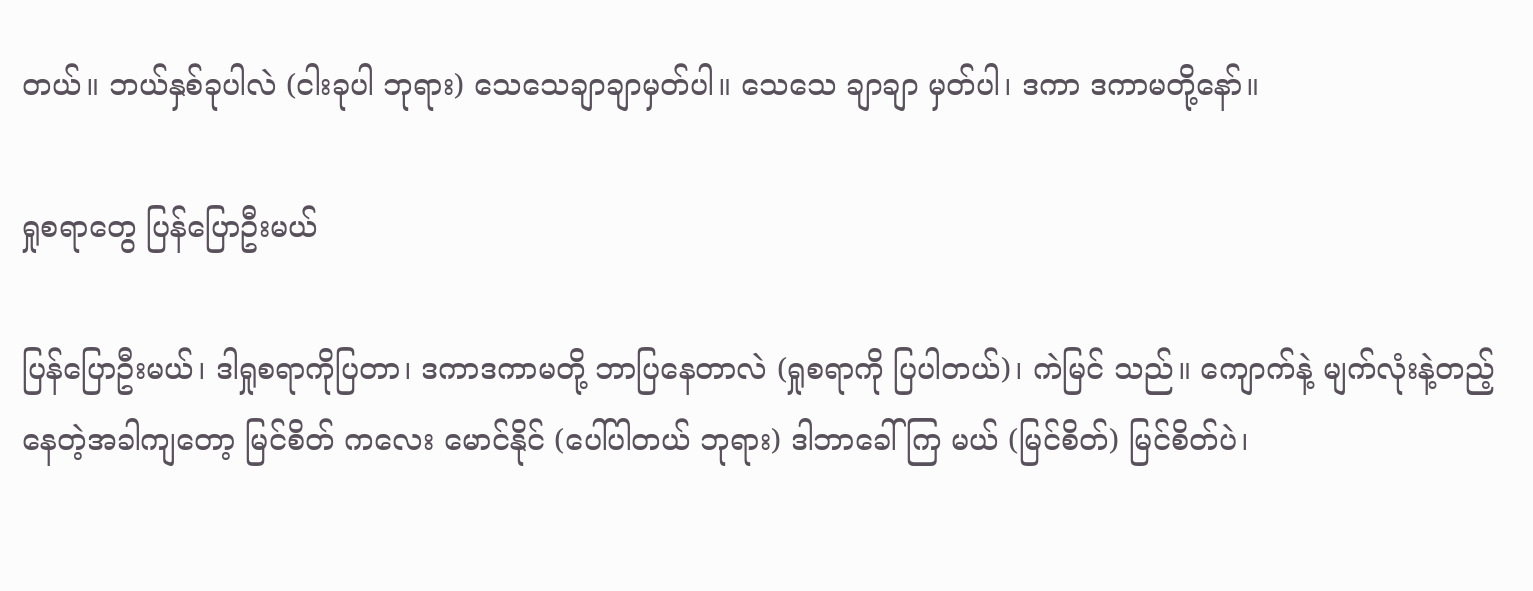တယ်။ ဘယ်နှစ်ခုပါလဲ (ငါးခုပါ ဘုရား) သေသေချာချာမှတ်ပါ။ သေသေ ချာချာ မှတ်ပါ၊ ဒကာ ဒကာမတို့နော်။

ရှုစရာတွေ ပြန်ပြောဦးမယ်

ပြန်ပြောဦးမယ်၊ ဒါရှုစရာကိုပြတာ၊ ဒကာဒကာမတို့ ဘာပြနေတာလဲ (ရှုစရာကို ပြပါတယ်)၊ ကဲမြင် သည်။ ကျောက်နဲ့ မျက်လုံးနဲ့တည့်နေတဲ့အခါကျတော့ မြင်စိတ် ကလေး မောင်နိုင် (ပေါ်ပါတယ် ဘုရား) ဒါဘာခေါ်ကြ မယ် (မြင်စိတ်) မြင်စိတ်ပဲ၊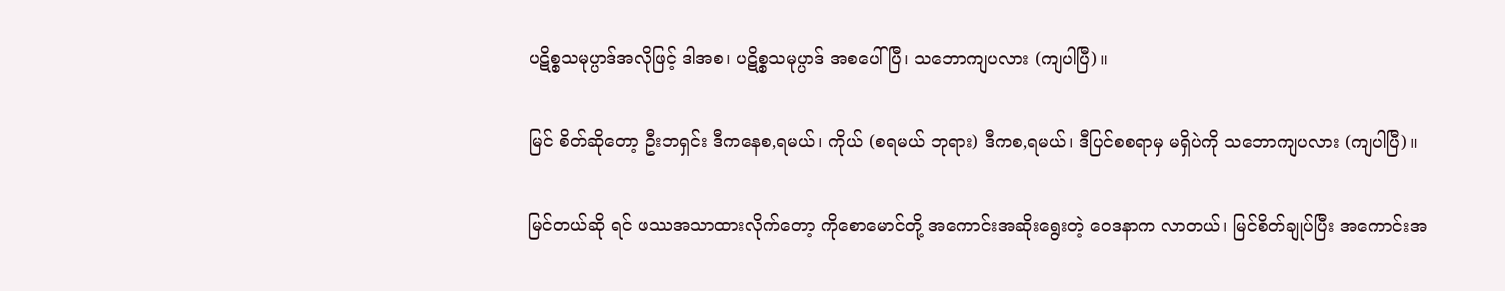ပဋိစ္စသမုပ္ပာဒ်အလိုဖြင့် ဒါအစ၊ ပဋိစ္စသမုပ္ပာဒ် အစပေါ်ပြီ၊ သဘောကျပလား (ကျပါပြီ)။

မြင် စိတ်ဆိုတော့ ဦးဘရှင်း ဒီကနေစ,ရမယ်၊ ကိုယ် (စရမယ် ဘုရား) ဒီကစ,ရမယ်၊ ဒီပြင်စစရာမှ မရှိပဲကို သဘောကျပလား (ကျပါပြီ)။

မြင်တယ်ဆို ရင် ဖဿအသာထားလိုက်တော့ ကိုစောမောင်တို့ အကောင်းအဆိုးရွေးတဲ့ ဝေဒနာက လာတယ်၊ မြင်စိတ်ချုပ်ပြီး အကောင်းအ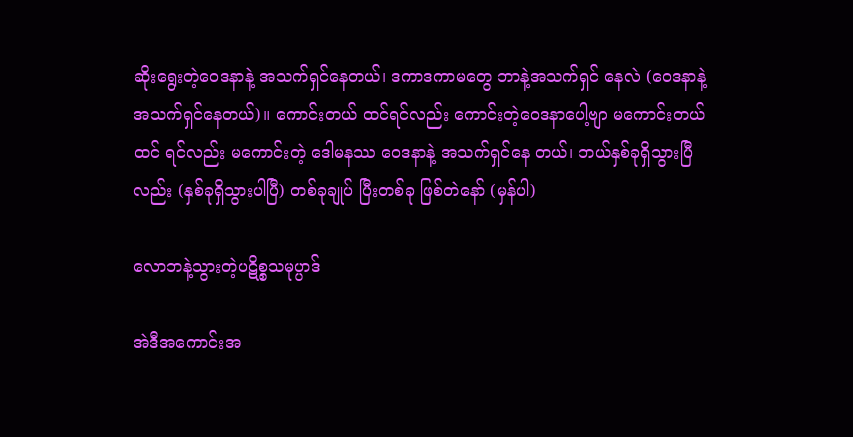ဆိုးရွေးတဲ့ဝေဒနာနဲ့ အသက်ရှင်နေတယ်၊ ဒကာဒကာမတွေ ဘာနဲ့အသက်ရှင် နေလဲ (ဝေဒနာနဲ့အသက်ရှင်နေတယ်)။ ကောင်းတယ် ထင်ရင်လည်း ကောင်းတဲ့ဝေဒနာပေါ့ဗျာ မကောင်းတယ်ထင် ရင်လည်း မကောင်းတဲ့ ဒေါမနဿ ဝေဒနာနဲ့ အသက်ရှင်နေ တယ်၊ ဘယ်နှစ်ခုရှိသွားပြီလည်း (နှစ်ခုရှိသွားပါပြီ) တစ်ခုချုပ် ပြီးတစ်ခု ဖြစ်တဲနော် (မှန်ပါ)

လောဘနဲ့သွားတဲ့ပဋိစ္စသမုပ္ပာဒ်

အဲဒီအကောင်းအ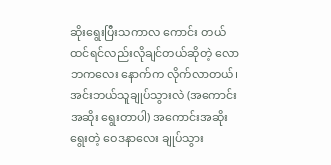ဆိုးရွေးပြီးသကာလ ကောင်း တယ်ထင်ရင်လည်းလိုချင်တယ်ဆိုတဲ့ လောဘကလေး နောက်က လိုက်လာတယ်၊ အင်းဘယ်သူချုပ်သွားလဲ (အကောင်းအဆိုး ရွေးတာပါ) အကောင်းအဆိုး ရွေးတဲ့ ဝေဒနာလေး ချုပ်သွား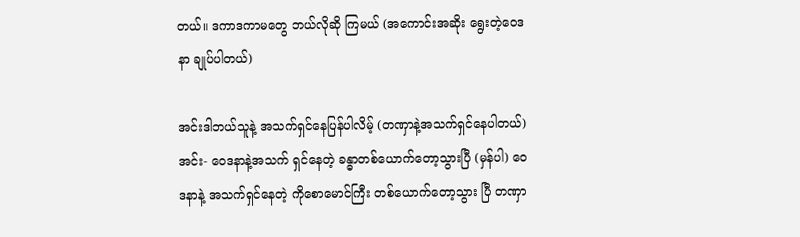တယ်။ ဒကာဒကာမတွေ ဘယ်လိုဆို ကြမယ် (အကောင်းအဆိုး ရွေးတဲ့ဝေဒနာ ချုပ်ပါတယ်)

အင်းဒါဘယ်သူနဲ့ အသက်ရှင်နေပြန်ပါလိမ့် (တဏှာနဲ့အသက်ရှင်နေပါတယ်) အင်း- ဝေဒနာနဲ့အသက် ရှင်နေတဲ့ ခန္ဓာတစ်ယောက်တော့သွားပြီ (မှန်ပါ) ဝေဒနာနဲ့ အသက်ရှင်နေတဲ့ ကိုစောမောင်ကြီး တစ်ယောက်တော့သွား ပြီ တဏှာ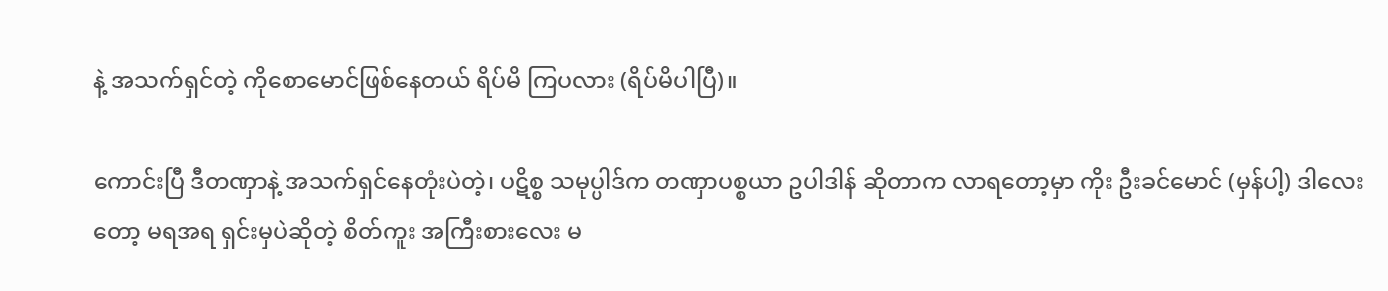နဲ့ အသက်ရှင်တဲ့ ကိုစောမောင်ဖြစ်နေတယ် ရိပ်မိ ကြပလား (ရိပ်မိပါပြီ)။

ကောင်းပြီ ဒီတဏှာနဲ့ အသက်ရှင်နေတုံးပဲတဲ့၊ ပဋိစ္စ သမုပ္ပါဒ်က တဏှာပစ္စယာ ဥပါဒါန် ဆိုတာက လာရတော့မှာ ကိုး ဦးခင်မောင် (မှန်ပါ့) ဒါလေးတော့ မရအရ ရှင်းမှပဲဆိုတဲ့ စိတ်ကူး အကြီးစားလေး မ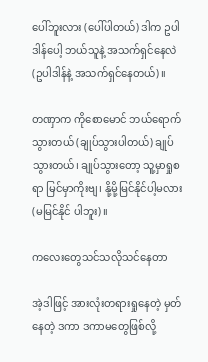ပေါ်ဘူးလား (ပေါ်ပါတယ်) ဒါက ဥပါဒါန်ပေါ့ ဘယ်သူနဲ့ အသက်ရှင်နေလဲ (ဥပါဒါန်နဲ့ အသက်ရှင်နေတယ်)။

တဏှာက ကိုစောမောင် ဘယ်ရောက်သွားတယ် (ချုပ်သွားပါတယ်) ချုပ်သွားတယ်၊ ချုပ်သွားတော့ သူ့မှာရှုစရာ မြင်မှာကိုးဗျ၊ နို့မို့မြင်နိုင်ပါ့မလား (မမြင်နိုင် ပါဘူး)။

ကလေးတွေသင်သလိုသင်နေတာ

အဲ့ဒါဖြင့် အားလုံးတရားရှုနေတဲ့ မှတ်နေတဲ့ ဒကာ ဒကာမတွေဖြစ်လို့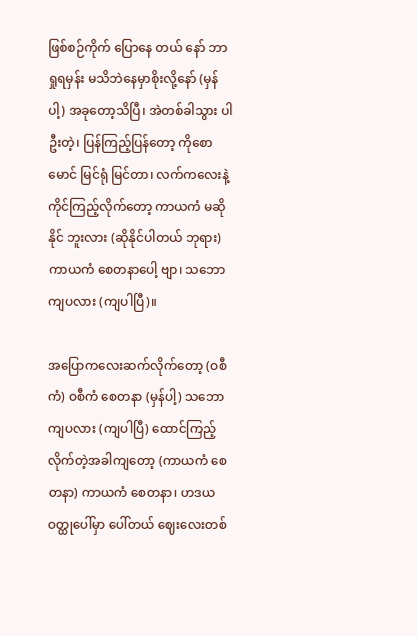ဖြစ်စဉ်ကိုက် ပြောနေ တယ် နော် ဘာရှုရမှန်း မသိဘဲနေမှာစိုးလို့နော် (မှန်ပါ့) အခုတော့သိပြီ၊ အဲတစ်ခါသွား ပါဦးတဲ့၊ ပြန်ကြည့်ပြန်တော့ ကိုစောမောင် မြင်ရုံ မြင်တာ၊ လက်ကလေးနဲ့ ကိုင်ကြည့်လိုက်တော့ ကာယကံ မဆိုနိုင် ဘူးလား (ဆိုနိုင်ပါတယ် ဘုရား) ကာယကံ စေတနာပေါ့ ဗျာ၊ သဘောကျပလား (ကျပါပြီ)။

အပြောကလေးဆက်လိုက်တော့ (ဝစီကံ) ဝစီကံ စေတနာ (မှန်ပါ့) သဘောကျပလား (ကျပါပြီ) ထောင်ကြည့်လိုက်တဲ့အခါကျတော့ (ကာယကံ စေတနာ) ကာယကံ စေတနာ၊ ဟဒယ ဝတ္ထုပေါ်မှာ ပေါ်တယ် ဈေးလေးတစ်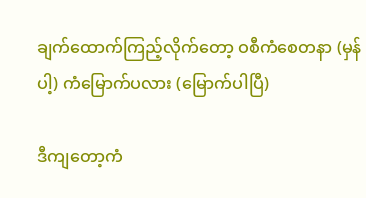ချက်ထောက်ကြည့်လိုက်တော့ ဝစီကံစေတနာ (မှန်ပါ့) ကံမြောက်ပလား (မြောက်ပါပြီ)

ဒီကျတော့ကံ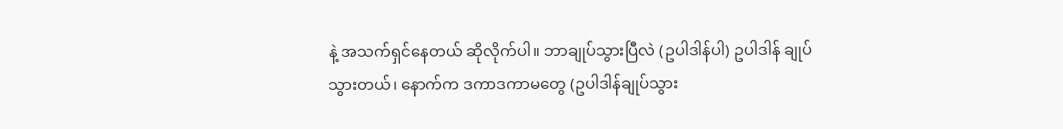နဲ့ အသက်ရှင်နေတယ် ဆိုလိုက်ပါ။ ဘာချုပ်သွားပြီလဲ (ဥပါဒါန်ပါ) ဥပါဒါန် ချုပ်သွားတယ်၊ နောက်က ဒကာဒကာမတွေ (ဥပါဒါန်ချုပ်သွား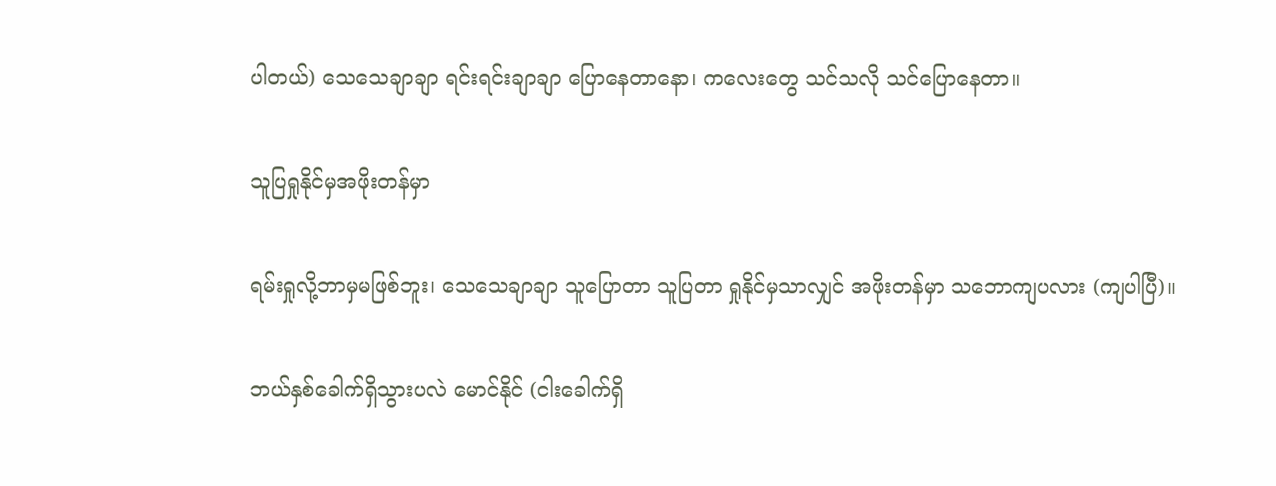ပါတယ်) သေသေချာချာ ရင်းရင်းချာချာ ပြောနေတာနော၊ ကလေးတွေ သင်သလို သင်ပြောနေတာ။

သူပြရှုနိုင်မှအဖိုးတန်မှာ

ရမ်းရှုလို့ဘာမှမဖြစ်ဘူး၊ သေသေချာချာ သူပြောတာ သူပြတာ ရှုနိုင်မှသာလျှင် အဖိုးတန်မှာ သဘောကျပလား (ကျပါပြီ)။

ဘယ်နှစ်ခေါက်ရှိသွားပလဲ မောင်နိုင် (ငါးခေါက်ရှိ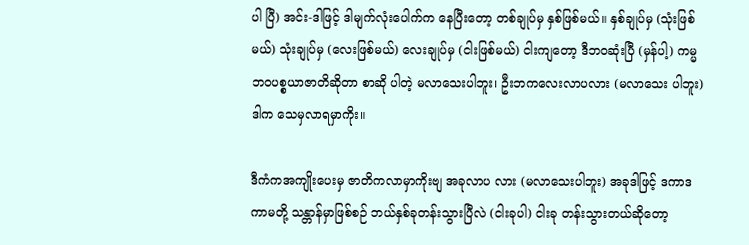ပါ ပြီ) အင်း-ဒါဖြင့် ဒါမျက်လုံးပေါက်က နေပြီးတော့ တစ်ချုပ်မှ နှစ်ဖြစ်မယ်။ နှစ်ချုပ်မှ (သုံးဖြစ်မယ်) သုံးချုပ်မှ (လေးဖြစ်မယ်) လေးချုပ်မှ (ငါးဖြစ်မယ်) ငါးကျတော့ ဒီဘဝဆုံးပြီ (မှန်ပါ့) ကမ္မဘဝပစ္စယာဇာတိဆိုတာ စာဆို ပါတဲ့ မလာသေးပါဘူး၊ ဦးဘကလေးလာပလား (မလာသေး ပါဘူး) ဒါက သေမှလာရမှာကိုး။

ဒီကံကအကျိုးပေးမှ ဇာတိကလာမှာကိုးဗျ အခုလာပ လား (မလာသေးပါဘူး) အခုဒါဖြင့် ဒကာဒကာမတို့ သန္တာန်မှာဖြစ်စဉ် ဘယ်နှစ်ခုတန်းသွားပြီလဲ (ငါးခုပါ) ငါးခု တန်းသွားတယ်ဆိုတော့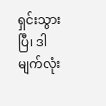ရှင်းသွားပြီ၊ ဒါမျက်လုံး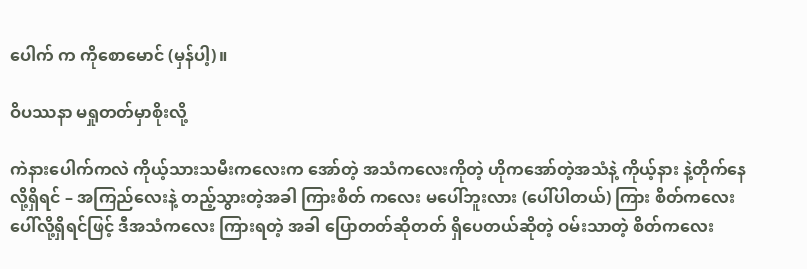ပေါက် က ကိုစောမောင် (မှန်ပါ့)။

ဝိပဿနာ မရှုတတ်မှာစိုးလို့

ကဲနားပေါက်ကလဲ ကိုယ့်သားသမီးကလေးက အော်တဲ့ အသံကလေးကိုတဲ့ ဟိုကအော်တဲ့အသံနဲ့ ကိုယ့်နား နဲ့တိုက်နေလို့ရှိရင် – အကြည်လေးနဲ့ တည့်သွားတဲ့အခါ ကြားစိတ် ကလေး မပေါ်ဘူးလား (ပေါ်ပါတယ်) ကြား စိတ်ကလေးပေါ်လို့ရှိရင်ဖြင့် ဒီအသံကလေး ကြားရတဲ့ အခါ ပြောတတ်ဆိုတတ် ရှိပေတယ်ဆိုတဲ့ ဝမ်းသာတဲ့ စိတ်ကလေး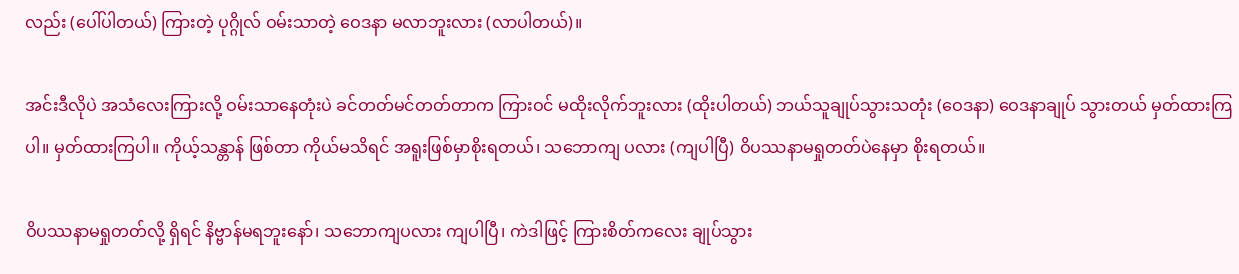လည်း (ပေါ်ပါတယ်) ကြားတဲ့ ပုဂ္ဂိုလ် ဝမ်းသာတဲ့ ဝေဒနာ မလာဘူးလား (လာပါတယ်)။

အင်းဒီလိုပဲ အသံလေးကြားလို့ ဝမ်းသာနေတုံးပဲ ခင်တတ်မင်တတ်တာက ကြားဝင် မထိုးလိုက်ဘူးလား (ထိုးပါတယ်) ဘယ်သူချုပ်သွားသတုံး (ဝေဒနာ) ဝေဒနာချုပ် သွားတယ် မှတ်ထားကြပါ။ မှတ်ထားကြပါ။ ကိုယ့်သန္တာန် ဖြစ်တာ ကိုယ်မသိရင် အရူးဖြစ်မှာစိုးရတယ်၊ သဘောကျ ပလား (ကျပါပြီ) ဝိပဿနာမရှုတတ်ပဲနေမှာ စိုးရတယ်။

ဝိပဿနာမရှုတတ်လို့ ရှိရင် နိဗ္ဗာန်မရဘူးနော်၊ သဘောကျပလား ကျပါပြီ၊ ကဲဒါဖြင့် ကြားစိတ်ကလေး ချုပ်သွား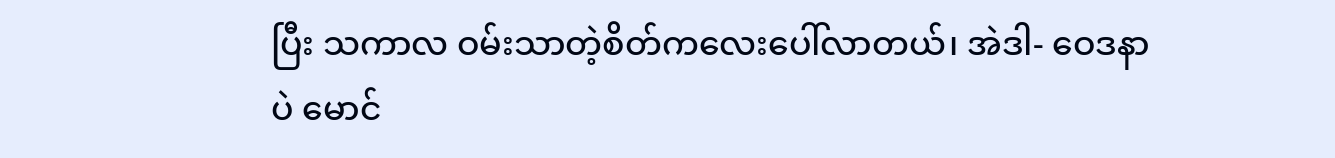ပြီး သကာလ ဝမ်းသာတဲ့စိတ်ကလေးပေါ်လာတယ်၊ အဲဒါ- ဝေဒနာပဲ မောင်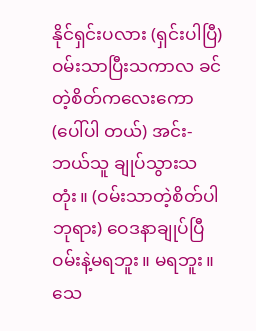နိုင်ရှင်းပလား (ရှင်းပါပြီ) ဝမ်းသာပြီးသကာလ ခင်တဲ့စိတ်ကလေးကော (ပေါ်ပါ တယ်) အင်း-ဘယ်သူ ချုပ်သွားသတုံး။ (ဝမ်းသာတဲ့စိတ်ပါ ဘုရား) ဝေဒနာချုပ်ပြီ ဝမ်းနဲ့မရဘူး။ မရဘူး။ သေ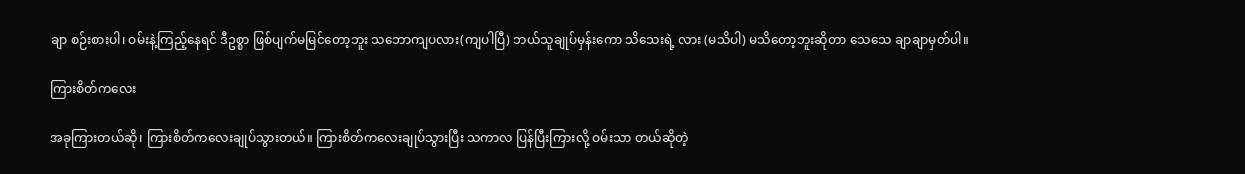ချာ စဉ်းစားပါ၊ ဝမ်းနဲ့ကြည့်နေရင် ဒီဥစ္စာ ဖြစ်ပျက်မမြင်တော့ဘူး သဘောကျပလား(ကျပါပြီ) ဘယ်သူချုပ်မှန်းကော သိသေးရဲ့ လား (မသိပါ) မသိတော့ဘူးဆိုတာ သေသေ ချာချာမှတ်ပါ။

ကြားစိတ်ကလေး

အခုကြားတယ်ဆို၊ ကြားစိတ်ကလေးချုပ်သွားတယ်။ ကြားစိတ်ကလေးချုပ်သွားပြီး သကာလ ပြန်ပြီးကြားလို့ ဝမ်းသာ တယ်ဆိုတဲ့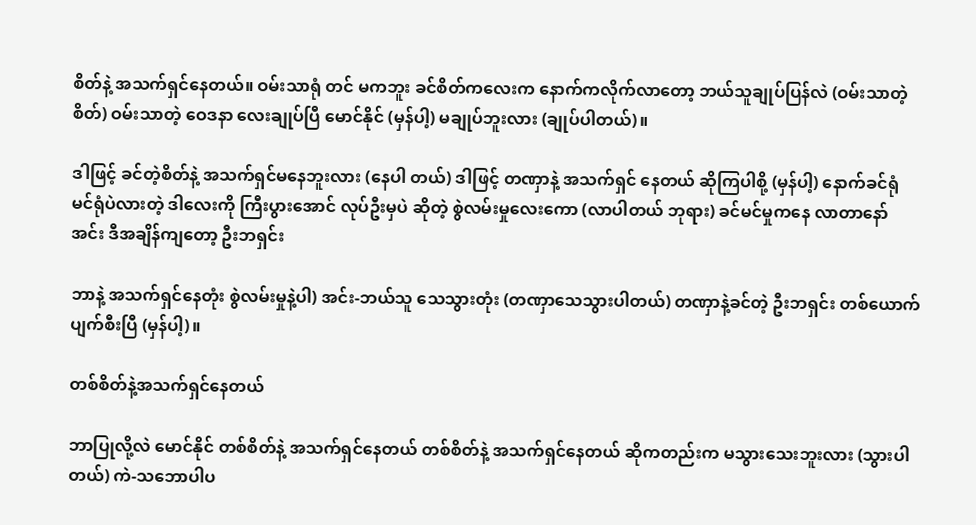စိတ်နဲ့ အသက်ရှင်နေတယ်။ ဝမ်းသာရုံ တင် မကဘူး ခင်စိတ်ကလေးက နောက်ကလိုက်လာတော့ ဘယ်သူချုပ်ပြန်လဲ (ဝမ်းသာတဲ့စိတ်) ဝမ်းသာတဲ့ ဝေဒနာ လေးချုပ်ပြီ မောင်နိုင် (မှန်ပါ့) မချုပ်ဘူးလား (ချုပ်ပါတယ်)။

ဒါဖြင့် ခင်တဲ့စိတ်နဲ့ အသက်ရှင်မနေဘူးလား (နေပါ တယ်) ဒါဖြင့် တဏှာနဲ့ အသက်ရှင် နေတယ် ဆိုကြပါစို့ (မှန်ပါ့) နောက်ခင်ရုံ မင်ရုံပဲလားတဲ့ ဒါလေးကို ကြီးပွားအောင် လုပ်ဦးမှပဲ ဆိုတဲ့ စွဲလမ်းမှုလေးကော (လာပါတယ် ဘုရား) ခင်မင်မှုကနေ လာတာနော် အင်း ဒီအချိန်ကျတော့ ဦးဘရှင်း

ဘာနဲ့ အသက်ရှင်နေတုံး စွဲလမ်းမှုနဲ့ပါ) အင်း-ဘယ်သူ သေသွားတုံး (တဏှာသေသွားပါတယ်) တဏှာနဲ့ခင်တဲ့ ဦးဘရှင်း တစ်ယောက် ပျက်စီးပြီ (မှန်ပါ့)။

တစ်စိတ်နဲ့အသက်ရှင်နေတယ်

ဘာပြုလို့လဲ မောင်နိုင် တစ်စိတ်နဲ့ အသက်ရှင်နေတယ် တစ်စိတ်နဲ့ အသက်ရှင်နေတယ် ဆိုကတည်းက မသွားသေးဘူးလား (သွားပါတယ်) ကဲ-သဘောပါပ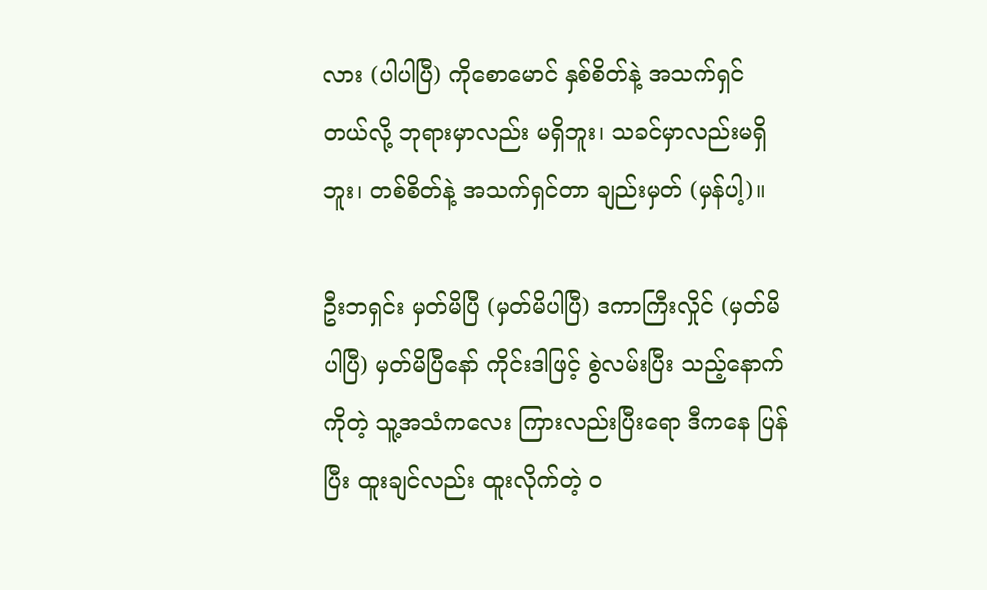လား (ပါပါပြီ) ကိုစောမောင် နှစ်စိတ်နဲ့ အသက်ရှင်တယ်လို့ ဘုရားမှာလည်း မရှိဘူး၊ သခင်မှာလည်းမရှိဘူး၊ တစ်စိတ်နဲ့ အသက်ရှင်တာ ချည်းမှတ် (မှန်ပါ့)။

ဦးဘရှင်း မှတ်မိပြီ (မှတ်မိပါပြီ) ဒကာကြီးလှိုင် (မှတ်မိပါပြီ) မှတ်မိပြီနော် ကိုင်းဒါဖြင့် စွဲလမ်းပြီး သည့်နောက်ကိုတဲ့ သူ့အသံကလေး ကြားလည်းပြီးရော ဒီကနေ ပြန်ပြီး ထူးချင်လည်း ထူးလိုက်တဲ့ ဝ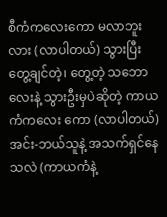စီကံကလေးကော မလာဘူးလား (လာပါတယ်) သွားပြီးတွေ့ချင်တဲ့၊ တွေ့တဲ့ သဘောလေးနဲ့ သွားဦးမှပဲဆိုတဲ့ ကာယကံကလေး ကော (လာပါတယ်) အင်း-ဘယ်သူနဲ့ အသက်ရှင်နေသလဲ (ကာယကံနဲ့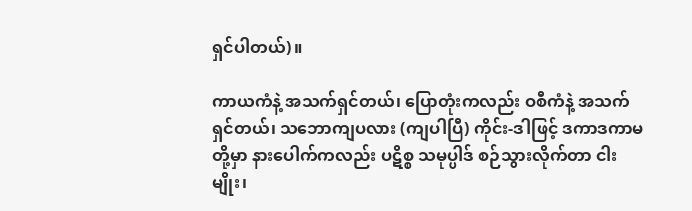ရှင်ပါတယ်)။

ကာယကံနဲ့ အသက်ရှင်တယ်၊ ပြောတုံးကလည်း ဝစီကံနဲ့ အသက်ရှင်တယ်၊ သဘောကျပလား (ကျပါပြီ) ကိုင်း-ဒါဖြင့် ဒကာဒကာမတို့မှာ နားပေါက်ကလည်း ပဋိစ္စ သမုပ္ပါဒ် စဉ်သွားလိုက်တာ ငါးမျိုး၊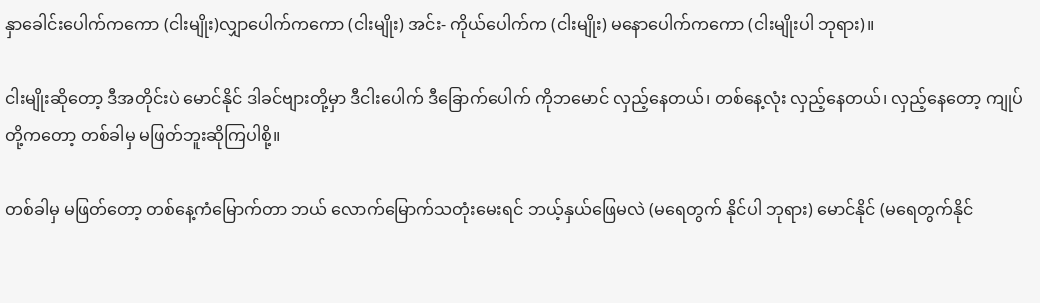နှာခေါင်းပေါက်ကကော (ငါးမျိုး)လျှာပေါက်ကကော (ငါးမျိုး) အင်း- ကိုယ်ပေါက်က (ငါးမျိုး) မနောပေါက်ကကော (ငါးမျိုးပါ ဘုရား)။

ငါးမျိုးဆိုတော့ ဒီအတိုင်းပဲ မောင်နိုင် ဒါခင်ဗျားတို့မှာ ဒီငါးပေါက် ဒီခြောက်ပေါက် ကိုဘမောင် လှည့်နေတယ်၊ တစ်နေ့လုံး လှည့်နေတယ်၊ လှည့်နေတော့ ကျုပ်တို့ကတော့ တစ်ခါမှ မဖြတ်ဘူးဆိုကြပါစို့။

တစ်ခါမှ မဖြတ်တော့ တစ်နေ့ကံမြောက်တာ ဘယ် လောက်မြောက်သတုံးမေးရင် ဘယ့်နှယ်ဖြေမလဲ (မရေတွက် နိုင်ပါ ဘုရား) မောင်နိုင် (မရေတွက်နိုင်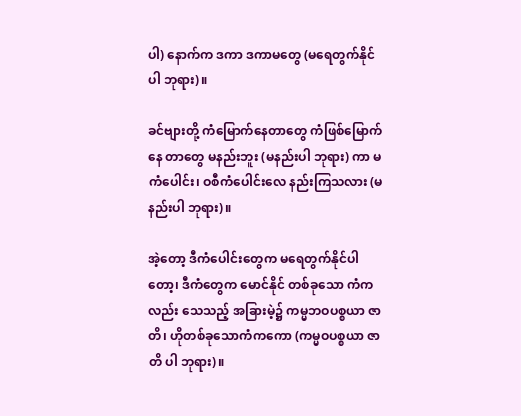ပါ) နောက်က ဒကာ ဒကာမတွေ (မရေတွက်နိုင်ပါ ဘုရား)။

ခင်ဗျားတို့ ကံမြောက်နေတာတွေ ကံဖြစ်မြောက်နေ တာတွေ မနည်းဘူး (မနည်းပါ ဘုရား) ကာ မကံပေါင်း၊ ဝစီကံပေါင်းလေ နည်းကြသလား (မနည်းပါ ဘုရား)။

အဲ့တော့ ဒီကံပေါင်းတွေက မရေတွက်နိုင်ပါတော့၊ ဒီကံတွေက မောင်နိုင် တစ်ခုသော ကံကလည်း သေသည့် အခြားမဲ့၌ ကမ္မဘဝပစ္စယာ ဇာတိ၊ ဟိုတစ်ခုသောကံကကော (ကမ္မဝပစ္စယာ ဇာတိ ပါ ဘုရား)။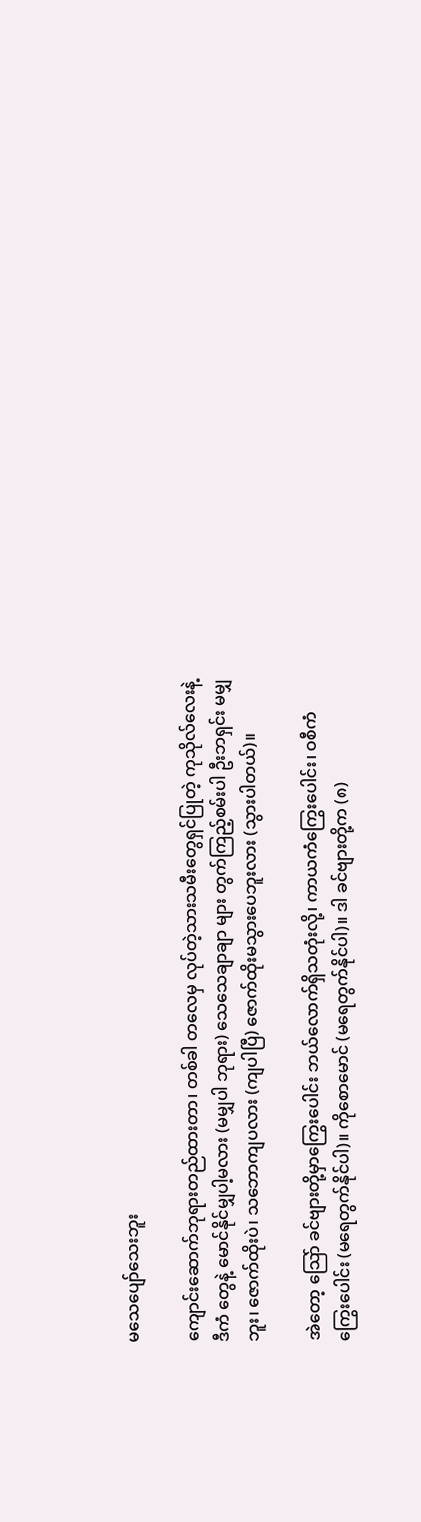မသေပျော်သေးဘူး

ကျောင်းဆောက်ဘုရားတည်ထားတာ၊ တစ်ခါ တလေမှ လုပ်တဲ့သားသမီးတွေရှင်ပြုတဲ့ ကုသိုလ်လေးနဲ့ ဒီကံ တွေနဲ့ မောင်နိုင်မျှပါ့မလား (မမျှပါ ဘုရား) သေသေချာချာ များ တွက်ကြည့်စမ်းပါ ဦးဘရှင်း မမျှဘူး၊ ဇောက်ထိုးပဲ၊ သဘောကျပလား (ကျပါပြီ) ဇောက်ထိုးမသွားပေဘူးလား (သွားပါတယ်)။

အဲတော့ သြော် ခင်ဗျားတို့မှာကြွေးပေါင်း ဘယ်လောက်ရှိသတုံးလို့၊ ကာယကံကြွေးပေါင်း၊ ဝစီကံ ကြွေးပေါင်း (မရေတွက်နိုင်ပါ)။ ကိုစောမောင် (မရေတွက်နိုင်ပါ)။ ဒါ ခင်ဗျားတို့က (၈)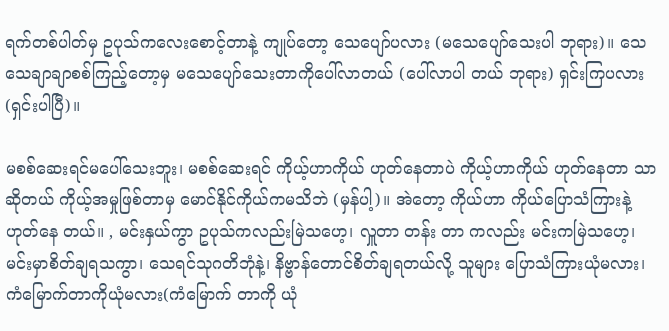ရက်တစ်ပါတ်မှ ဥပုသ်ကလေးစောင့်တာနဲ့ ကျုပ်တော့ သေပျော်ပလား (မသေပျော်သေးပါ ဘုရား)။ သေသေချာချာစစ်ကြည့်တော့မှ မသေပျော်သေးတာကိုပေါ်လာတယ် (ပေါ်လာပါ တယ် ဘုရား) ရှင်းကြပလား (ရှင်းပါပြီ)။

မစစ်ဆေးရင်မပေါ်သေးဘူး၊ မစစ်ဆေးရင် ကိုယ့်ဟာကိုယ် ဟုတ်နေတာပဲ ကိုယ့်ဟာကိုယ် ဟုတ်နေတာ သာဆိုတယ် ကိုယ့်အမှုဖြစ်တာမှ မောင်နိုင်ကိုယ်ကမသိဘဲ (မှန်ပါ့)။ အဲတော့ ကိုယ်ဟာ ကိုယ်ပြောသံကြားနဲ့ ဟုတ်နေ တယ်။ , မင်းနှယ်ကွာ ဥပုသ်ကလည်းမြဲသဟေ့၊ လှူတာ တန်း တာ ကလည်း မင်းကမြဲသဟေ့၊ မင်းမှာစိတ်ချရသကွာ၊ သေရင်သုဂတိဘုံနဲ့၊ နိဗ္ဗာန်တောင်စိတ်ချရတယ်လို့ သူများ ပြောသံကြားယုံမလား၊ ကံမြောက်တာကိုယုံမလား(ကံမြောက် တာကို ယုံ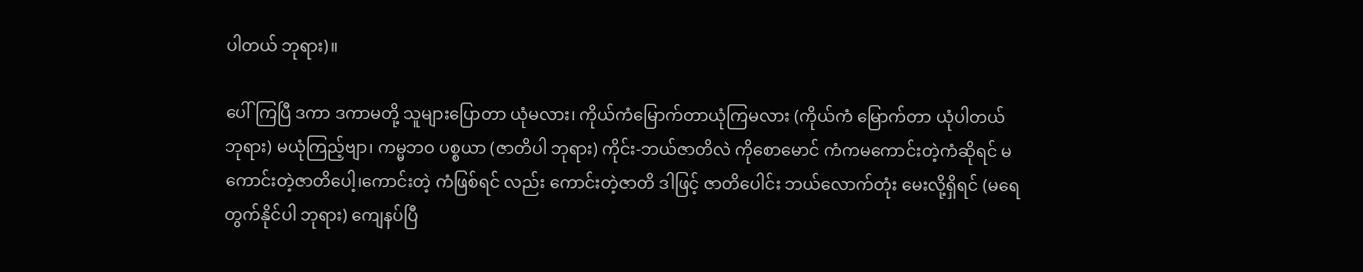ပါတယ် ဘုရား)။

ပေါ်ကြပြီ ဒကာ ဒကာမတို့ သူများပြောတာ ယုံမလား၊ ကိုယ်ကံမြောက်တာယုံကြမလား (ကိုယ်ကံ မြောက်တာ ယုံပါတယ် ဘုရား) မယုံကြည့်ဗျာ၊ ကမ္မဘဝ ပစ္စယာ (ဇာတိပါ ဘုရား) ကိုင်း-ဘယ်ဇာတိလဲ ကိုစောမောင် ကံကမကောင်းတဲ့ကံဆိုရင် မကောင်းတဲ့ဇာတိပေါ့၊ကောင်းတဲ့ ကံဖြစ်ရင် လည်း ကောင်းတဲ့ဇာတိ ဒါဖြင့် ဇာတိပေါင်း ဘယ်လောက်တုံး မေးလို့ရှိရင် (မရေတွက်နိုင်ပါ ဘုရား) ကျေနပ်ပြီ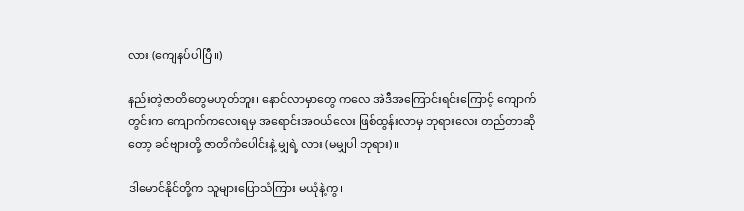လား (ကျေနပ်ပါပြီ။)

နည်းတဲ့ဇာတိတွေမဟုတ်ဘူး၊ နောင်လာမှာတွေ ကလေ အဲဒီအကြောင်းရင်းကြောင့် ကျောက်တွင်းက ကျောက်ကလေးရမှ အရောင်းအဝယ်လေး ဖြစ်ထွန်းလာမှ ဘုရားလေး တည်တာဆိုတော့ ခင်ဗျားတို့ ဇာတိကံပေါင်းနဲ့ မျှရဲ့ လား (မမျှပါ ဘုရား)။

ဒါမောင်နိုင်တို့က သူများပြောသံကြား မယုံနဲ့ကွ၊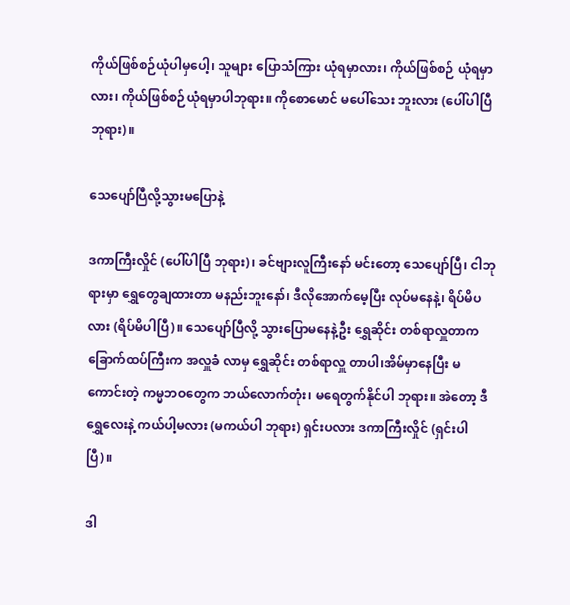ကိုယ်ဖြစ်စဉ်ယုံပါမှပေါ့၊ သူများ ပြောသံကြား ယုံရမှာလား၊ ကိုယ်ဖြစ်စဉ် ယုံရမှာလား၊ ကိုယ်ဖြစ်စဉ်ယုံရမှာပါဘုရား။ ကိုစောမောင် မပေါ်သေး ဘူးလား (ပေါ်ပါပြီ ဘုရား)။

သေပျော်ပြီလို့သွားမပြောနဲ့

ဒကာကြီးလှိုင် (ပေါ်ပါပြီ ဘုရား)၊ ခင်ဗျားလူကြီးနော် မင်းတော့ သေပျော်ပြီ၊ ငါဘုရားမှာ ရွှေတွေချထားတာ မနည်းဘူးနော်၊ ဒီလိုအောက်မေ့ပြီး လုပ်မနေနဲ့၊ ရိပ်မိပလား (ရိပ်မိပါပြီ)။ သေပျော်ပြီလို့ သွားပြောမနေနဲ့ဦး ရွှေဆိုင်း တစ်ရာလှူတာက ခြောက်ထပ်ကြီးက အလှူခံ လာမှ ရွှေဆိုင်း တစ်ရာလှူ တာပါ၊အိမ်မှာနေပြီး မကောင်းတဲ့ ကမ္မဘဝတွေက ဘယ်လောက်တုံး၊ မရေတွက်နိုင်ပါ ဘုရား။ အဲတော့ ဒီရွှေလေးနဲ့ ကယ်ပါ့မလား (မကယ်ပါ ဘုရား) ရှင်းပလား ဒကာကြီးလှိုင် (ရှင်းပါပြီ)။

ဒါ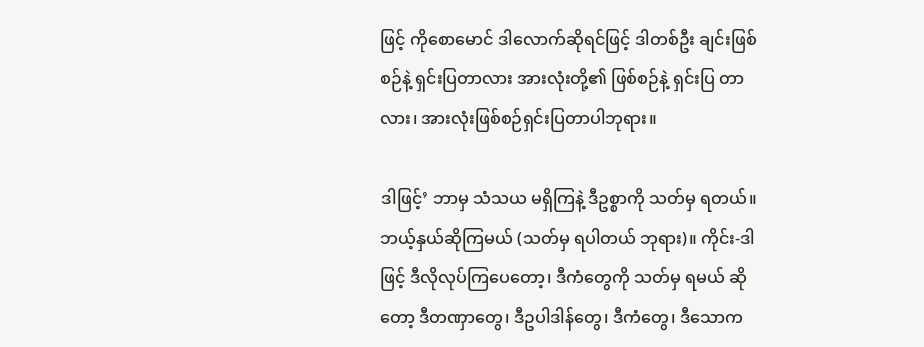ဖြင့် ကိုစောမောင် ဒါလောက်ဆိုရင်ဖြင့် ဒါတစ်ဦး ချင်းဖြစ်စဉ်နဲ့ ရှင်းပြတာလား အားလုံးတို့၏ ဖြစ်စဉ်နဲ့ ရှင်းပြ တာလား၊ အားလုံးဖြစ်စဉ်ရှင်းပြတာပါဘုရား။

ဒါဖြင့်’ ဘာမှ သံသယ မရှိကြနဲ့ ဒီဥစ္စာကို သတ်မှ ရတယ်။ဘယ့်နှယ်ဆိုကြမယ် (သတ်မှ ရပါတယ် ဘုရား)။ ကိုင်း-ဒါဖြင့် ဒီလိုလုပ်ကြပေတော့၊ ဒီကံတွေကို သတ်မှ ရမယ် ဆိုတော့ ဒီတဏှာတွေ၊ ဒီဥပါဒါန်တွေ၊ ဒီကံတွေ၊ ဒီသောက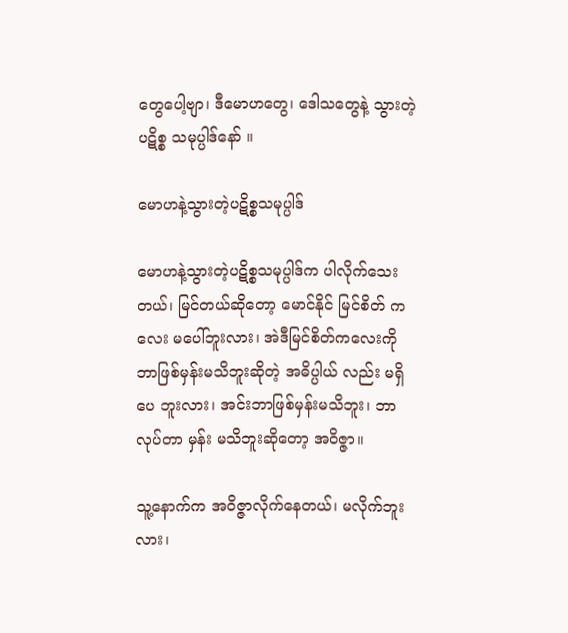တွေပေါ့ဗျာ၊ ဒီမောဟတွေ၊ ဒေါသတွေနဲ့ သွားတဲ့ ပဋိစ္စ သမုပ္ပါဒ်နော် ။

မောဟနဲ့သွားတဲ့ပဋိစ္စသမုပ္ပါဒ်

မောဟနဲ့သွားတဲ့ပဋိစ္စသမုပ္ပါဒ်က ပါလိုက်သေးတယ်၊ မြင်တယ်ဆိုတော့ မောင်နိုင် မြင်စိတ် ကလေး မပေါ်ဘူးလား၊ အဲဒီမြင်စိတ်ကလေးကို ဘာဖြစ်မှန်းမသိဘူးဆိုတဲ့ အဓိပ္ပါယ် လည်း မရှိပေ ဘူးလား၊ အင်းဘာဖြစ်မှန်းမသိဘူး၊ ဘာလုပ်တာ မှန်း မသိဘူးဆိုတော့ အဝိဇ္ဇာ။

သူ့နောက်က အဝိဇ္ဇာလိုက်နေတယ်၊ မလိုက်ဘူးလား၊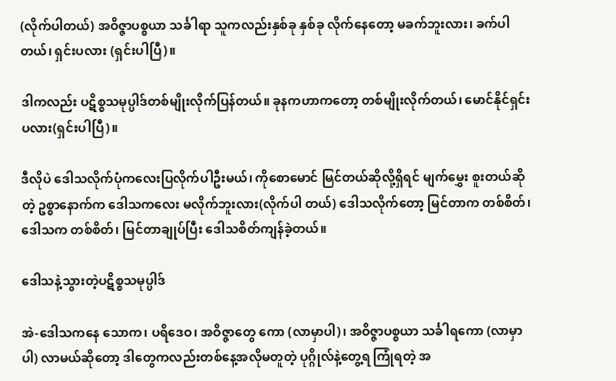(လိုက်ပါတယ်) အဝိဇ္ဇာပစ္စယာ သင်္ခါရာ သူကလည်းနှစ်ခု နှစ်ခု လိုက်နေတော့ မခက်ဘူးလား၊ ခက်ပါတယ်၊ ရှင်းပလား (ရှင်းပါပြီ)။

ဒါကလည်း ပဋိစ္စသမုပ္ပါဒ်တစ်မျိုးလိုက်ပြန်တယ်။ ခုနကဟာကတော့ တစ်မျိုးလိုက်တယ်၊ မောင်နိုင်ရှင်းပလား(ရှင်းပါပြီ)။

ဒီလိုပဲ ဒေါသလိုက်ပုံကလေးပြလိုက်ပါဦးမယ်၊ ကိုစောမောင် မြင်တယ်ဆိုလို့ရှိရင် မျက်မွှေး စူးတယ်ဆိုတဲ့ ဥစ္စာနောက်က ဒေါသကလေး မလိုက်ဘူးလား(လိုက်ပါ တယ်) ဒေါသလိုက်တော့ မြင်တာက တစ်စိတ်၊ ဒေါသက တစ်စိတ်၊ မြင်တာချုပ်ပြီး ဒေါသစိတ်ကျန်ခဲ့တယ်။

ဒေါသနဲ့သွားတဲ့ပဋိစ္စသမုပ္ပါဒ်

အဲ-ဒေါသကနေ သောက၊ ပရိဒေဝ၊ အဝိဇ္ဇာတွေ ကော (လာမှာပါ)၊ အဝိဇ္ဇာပစ္စယာ သင်္ခါရကော (လာမှာ ပါ) လာမယ်ဆိုတော့ ဒါတွေကလည်းတစ်နေ့အလိုမတူတဲ့ ပုဂ္ဂိုလ်နဲ့တွေ့ရ ကြုံရတဲ့ အ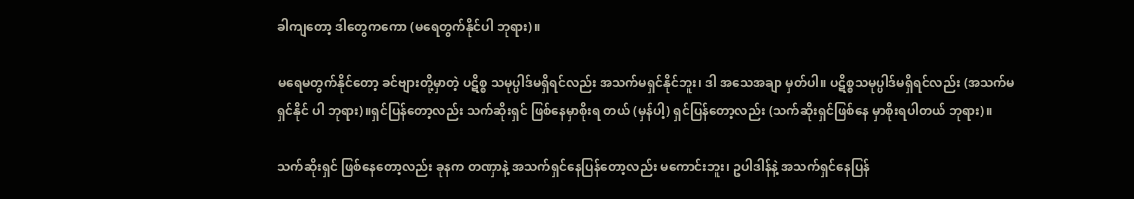ခါကျတော့ ဒါတွေကကော (မရေတွက်နိုင်ပါ ဘုရား)။

မရေမတွက်နိုင်တော့ ခင်ဗျားတို့မှာတဲ့ ပဋိစ္စ သမုပ္ပါဒ်မရှိရင်လည်း အသက်မရှင်နိုင်ဘူး၊ ဒါ အသေအချာ မှတ်ပါ။ ပဋိစ္စသမုပ္ပါဒ်မရှိရင်လည်း (အသက်မရှင်နိုင် ပါ ဘုရား)။ရှင်ပြန်တော့လည်း သက်ဆိုးရှင် ဖြစ်နေမှာစိုးရ တယ် (မှန်ပါ့) ရှင်ပြန်တော့လည်း (သက်ဆိုးရှင်ဖြစ်နေ မှာစိုးရပါတယ် ဘုရား)။

သက်ဆိုးရှင် ဖြစ်နေတော့လည်း ခုနက တဏှာနဲ့ အသက်ရှင်နေပြန်တော့လည်း မကောင်းဘူး၊ ဥပါဒါန်နဲ့ အသက်ရှင်နေပြန်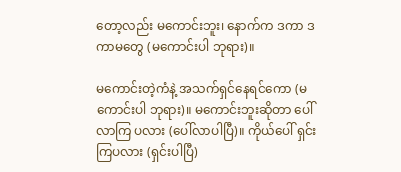တော့လည်း မကောင်းဘူး၊ နောက်က ဒကာ ဒကာမတွေ (မကောင်းပါ ဘုရား)။

မကောင်းတဲ့ကံနဲ့ အသက်ရှင်နေရင်ကော (မကောင်းပါ ဘုရား)။ မကောင်းဘူးဆိုတာ ပေါ်လာကြ ပလား (ပေါ်လာပါပြီ)။ ကိုယ်ပေါ် ရှင်းကြပလား (ရှင်းပါပြီ)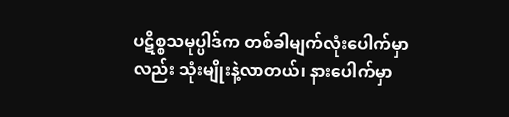ပဋိစ္စသမုပ္ပါဒ်က တစ်ခါမျက်လုံးပေါက်မှာလည်း သုံးမျိုးနဲ့လာတယ်၊ နားပေါက်မှာ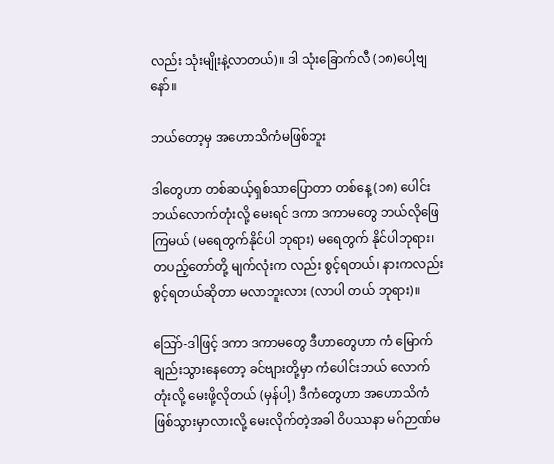လည်း သုံးမျိုးနဲ့လာတယ်)။ ဒါ သုံးခြောက်လီ (၁၈)ပေါ့ဗျနော်။

ဘယ်တော့မှ အဟောသိကံမဖြစ်ဘူး

ဒါတွေဟာ တစ်ဆယ့်ရှစ်သာပြောတာ တစ်နေ့ (၁၈) ပေါင်း ဘယ်လောက်တုံးလို့ မေးရင် ဒကာ ဒကာမတွေ ဘယ်လိုဖြေကြမယ် (မရေတွက်နိုင်ပါ ဘုရား) မရေတွက် နိုင်ပါဘုရား၊ တပည့်တော်တို့ မျက်လုံးက လည်း စွင့်ရတယ်၊ နားကလည်း စွင့်ရတယ်ဆိုတာ မလာဘူးလား (လာပါ တယ် ဘုရား)။

သြော်-ဒါဖြင့် ဒကာ ဒကာမတွေ ဒီဟာတွေဟာ ကံ မြောက်ချည်းသွားနေတော့ ခင်ဗျားတို့မှာ ကံပေါင်းဘယ် လောက်တုံးလို့ မေးဖို့လိုတယ် (မှန်ပါ့) ဒီကံတွေဟာ အဟောသိကံ ဖြစ်သွားမှာလားလို့ မေးလိုက်တဲ့အခါ ဝိပဿနာ မဂ်ဉာဏ်မ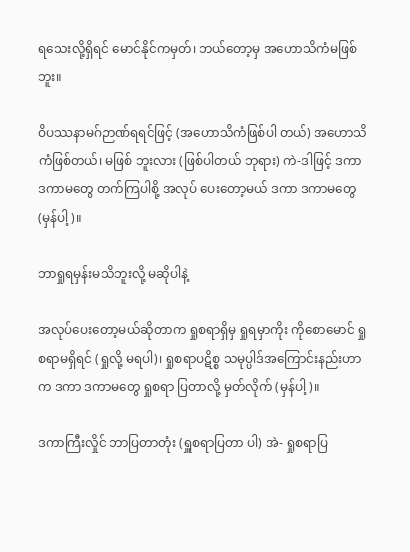ရသေးလို့ရှိရင် မောင်နိုင်ကမှတ်၊ ဘယ်တော့မှ အဟောသိကံမဖြစ်ဘူး။

ဝိပဿနာမဂ်ဉာဏ်ရရင်ဖြင့် (အဟောသိကံဖြစ်ပါ တယ်) အဟောသိကံဖြစ်တယ်၊ မဖြစ် ဘူးလား (ဖြစ်ပါတယ် ဘုရား) ကဲ-ဒါဖြင့် ဒကာ ဒကာမတွေ တက်ကြပါစို့ အလုပ် ပေးတော့မယ် ဒကာ ဒကာမတွေ (မှန်ပါ့)။

ဘာရှုရမှန်းမသိဘူးလို့ မဆိုပါနဲ့

အလုပ်ပေးတော့မယ်ဆိုတာက ရှုစရာရှိမှ ရှုရမှာကိုး ကိုစောမောင် ရှုစရာမရှိရင် (ရှုလို့ မရပါ)၊ ရှုစရာပဋိစ္စ သမုပ္ပါဒ်အကြောင်းနည်းဟာက ဒကာ ဒကာမတွေ ရှုစရာ ပြတာလို့ မှတ်လိုက် (မှန်ပါ့)။

ဒကာကြီးလှိုင် ဘာပြတာတုံး (ရှူစရာပြတာ ပါ) အဲ- ရှုစရာပြ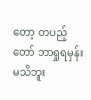တော့ တပည့်တော် ဘာရှုရမှန်းမသိဘူး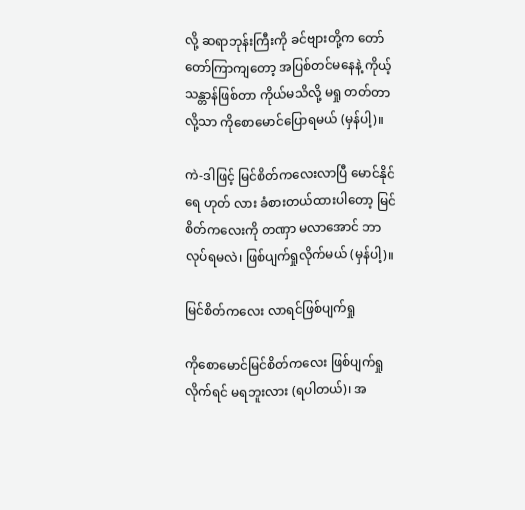လို့ ဆရာဘုန်းကြီးကို ခင်ဗျားတို့က တော်တော်ကြာကျတော့ အပြစ်တင်မနေနဲ့ ကိုယ့်သန္တာန်ဖြစ်တာ ကိုယ်မသိလို့ မရှု တတ်တာလို့သာ ကိုစောမောင်ပြောရမယ် (မှန်ပါ့)။

ကဲ-ဒါဖြင့် မြင်စိတ်ကလေးလာပြီ မောင်နိုင်ရေ ဟုတ် လား ခံစားတယ်ထားပါတော့ မြင်စိတ်ကလေးကို တဏှာ မလာအောင် ဘာလုပ်ရမလဲ၊ ဖြစ်ပျက်ရှုလိုက်မယ် (မှန်ပါ့)။

မြင်စိတ်ကလေး လာရင်ဖြစ်ပျက်ရှု

ကိုစောမောင်မြင်စိတ်ကလေး ဖြစ်ပျက်ရှုလိုက်ရင် မရဘူးလား (ရပါတယ်)၊ အ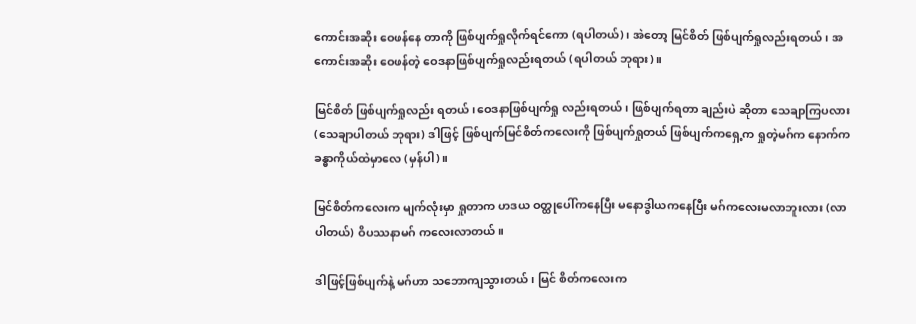ကောင်းအဆိုး ဝေဖန်နေ တာကို ဖြစ်ပျက်ရှုလိုက်ရင်ကော (ရပါတယ်)၊ အဲတော့ မြင်စိတ် ဖြစ်ပျက်ရှုလည်းရတယ်၊ အကောင်းအဆိုး ဝေဖန်တဲ့ ဝေဒနာဖြစ်ပျက်ရှုလည်းရတယ် (ရပါတယ် ဘုရား)။

မြင်စိတ် ဖြစ်ပျက်ရှုလည်း ရတယ်၊ဝေဒနာဖြစ်ပျက်ရှု လည်းရတယ်၊ ဖြစ်ပျက်ရတာ ချည်းပဲ ဆိုတာ သေချာကြပလား (သေချာပါတယ် ဘုရား) ဒါဖြင့် ဖြစ်ပျက်မြင်စိတ်ကလေးကို ဖြစ်ပျက်ရှုတယ် ဖြစ်ပျက်ကရှေ့က ရှုတဲ့မဂ်က နောက်က ခန္ဓာကိုယ်ထဲမှာလေ (မှန်ပါ)။

မြင်စိတ်ကလေးက မျက်လုံးမှာ ရှုတာက ဟဒယ ဝတ္ထုပေါ်ကနေပြီး မနောဒွါယကနေပြီး မဂ်ကလေးမလာဘူးလား (လာပါတယ်) ဝိပဿနာမဂ် ကလေးလာတယ်။

ဒါဖြင့်ဖြစ်ပျက်နဲ့ မဂ်ဟာ သဘောကျသွားတယ်၊ မြင် စိတ်ကလေးက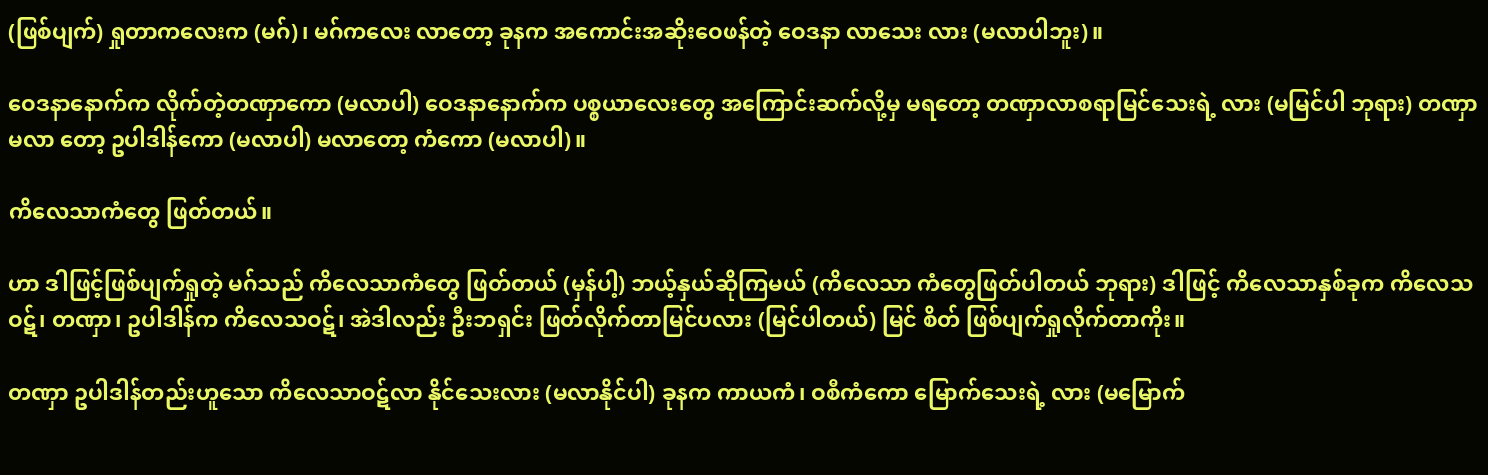(ဖြစ်ပျက်) ရှုတာကလေးက (မဂ်)၊ မဂ်ကလေး လာတော့ ခုနက အကောင်းအဆိုးဝေဖန်တဲ့ ဝေဒနာ လာသေး လား (မလာပါဘူး)။

ဝေဒနာနောက်က လိုက်တဲ့တဏှာကော (မလာပါ) ဝေဒနာနောက်က ပစ္စယာလေးတွေ အကြောင်းဆက်လို့မှ မရတော့ တဏှာလာစရာမြင်သေးရဲ့ လား (မမြင်ပါ ဘုရား) တဏှာ မလာ တော့ ဥပါဒါန်ကော (မလာပါ) မလာတော့ ကံကော (မလာပါ)။

ကိလေသာကံတွေ ဖြတ်တယ်။

ဟာ ဒါဖြင့်ဖြစ်ပျက်ရှုတဲ့ မဂ်သည် ကိလေသာကံတွေ ဖြတ်တယ် (မှန်ပါ့) ဘယ့်နှယ်ဆိုကြမယ် (ကိလေသာ ကံတွေဖြတ်ပါတယ် ဘုရား) ဒါဖြင့် ကိလေသာနှစ်ခုက ကိလေသ ဝဋ်၊ တဏှာ၊ ဥပါဒါန်က ကိလေသဝဋ်၊ အဲဒါလည်း ဦးဘရှင်း ဖြတ်လိုက်တာမြင်ပလား (မြင်ပါတယ်) မြင် စိတ် ဖြစ်ပျက်ရှုလိုက်တာကိုး။

တဏှာ ဥပါဒါန်တည်းဟူသော ကိလေသာဝဋ်လာ နိုင်သေးလား (မလာနိုင်ပါ) ခုနက ကာယကံ၊ ဝစီကံကော မြောက်သေးရဲ့ လား (မမြောက်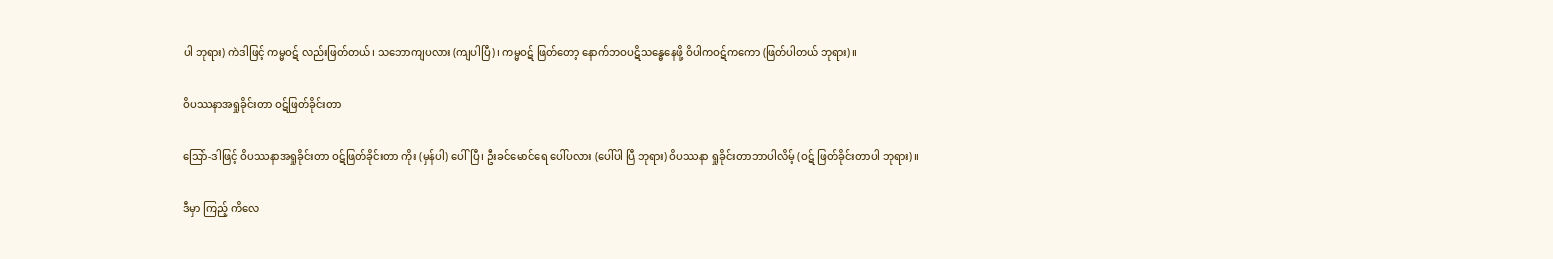ပါ ဘုရား) ကဲဒါဖြင့် ကမ္မဝဋ် လည်းဖြတ်တယ်၊ သဘောကျပလား (ကျပါပြီ)၊ ကမ္မဝဋ် ဖြတ်တော့ နောက်ဘဝပဋိသန္ဓေနေဖို့ ဝိပါကဝဋ်ကကော (ဖြတ်ပါတယ် ဘုရား)။

ဝိပဿနာအရှုခိုင်းတာ ဝဋ်ဖြတ်ခိုင်းတာ

သြော်-ဒါဖြင့် ဝိပဿနာအရှုခိုင်းတာ ဝဋ်ဖြတ်ခိုင်းတာ ကိုး (မှန်ပါ) ပေါ်ပြီ၊ ဦးခင်မောင်ရေ ပေါ်ပလား (ပေါ်ပါ ပြီ ဘုရား) ဝိပဿနာ ရှုခိုင်းတာဘာပါလိမ့် (ဝဋ် ဖြတ်ခိုင်းတာပါ ဘုရား)။

ဒီမှာ ကြည့် ကိလေ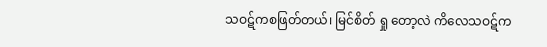သဝဋ်ကစဖြတ်တယ်၊ မြင်စိတ် ရှု တော့လဲ ကိလေသဝဋ်က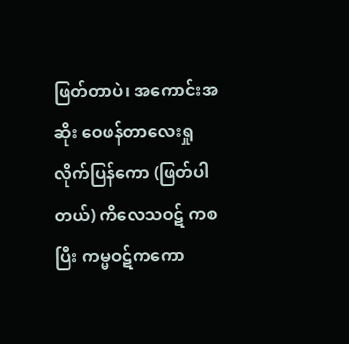ဖြတ်တာပဲ၊ အကောင်းအဆိုး ဝေဖန်တာလေးရှုလိုက်ပြန်ကော (ဖြတ်ပါတယ်) ကိလေသဝဋ် ကစပြီး ကမ္မဝဋ်ကကော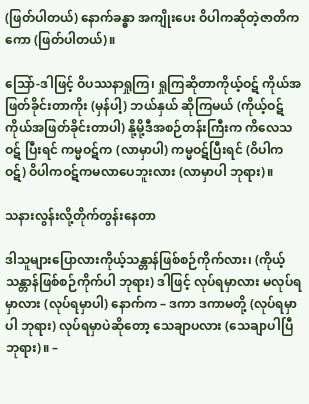(ဖြတ်ပါတယ်) နောက်ခန္ဓာ အကျိုးပေး ဝိပါကဆိုတဲ့ဇာတိကကော (ဖြတ်ပါတယ်)။

သြော်-ဒါဖြင့် ဝိပဿနာရှုကြ၊ ရှုကြဆိုတာကိုယ့်ဝဋ် ကိုယ်အဖြတ်ခိုင်းတာကိုး (မှန်ပါ့) ဘယ်နှယ် ဆိုကြမယ် (ကိုယ့်ဝဋ်ကိုယ်အဖြတ်ခိုင်းတာပါ) နို့မို့ဒီအစဉ်တန်းကြီးက ကိလေသဝဋ် ပြီးရင် ကမ္မဝဋ်က (လာမှာပါ) ကမ္မဝဋ်ပြီးရင် (ဝိပါကဝဋ်) ဝိပါကဝဋ်ကမလာပေဘူးလား (လာမှာပါ ဘုရား)။

သနားလွန်းလို့တိုက်တွန်းနေတာ

ဒါသူများပြောလားကိုယ့်သန္တာန်ဖြစ်စဉ်ကိုက်လား၊ (ကိုယ့်သန္တာန်ဖြစ်စဉ်ကိုက်ပါ ဘုရား) ဒါဖြင့် လုပ်ရမှာလား မလုပ်ရမှာလား (လုပ်ရမှာပါ) နောက်က – ဒကာ ဒကာမတို့ (လုပ်ရမှာပါ ဘုရား) လုပ်ရမှာပဲဆိုတော့ သေချာပလား (သေချာပါပြီ ဘုရား)။ –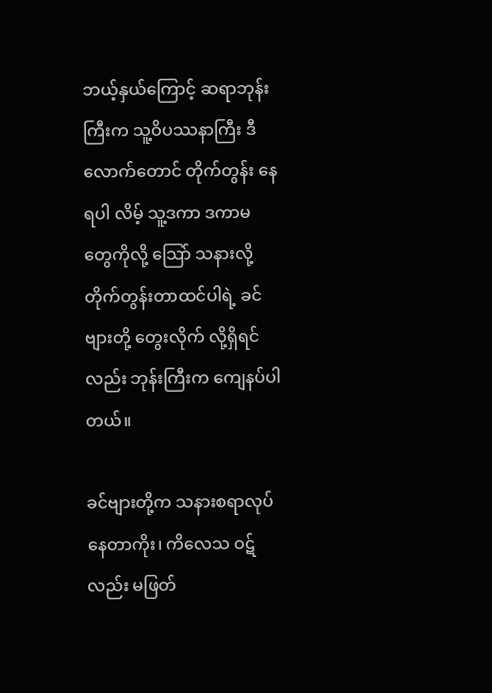ဘယ့်နှယ်ကြောင့် ဆရာဘုန်းကြီးက သူ့ဝိပဿနာကြီး ဒီလောက်တောင် တိုက်တွန်း နေရပါ လိမ့် သူ့ဒကာ ဒကာမ တွေကိုလို့ သြော် သနားလို့တိုက်တွန်းတာထင်ပါရဲ့ ခင်ဗျားတို့ တွေးလိုက် လို့ရှိရင်လည်း ဘုန်းကြီးက ကျေနပ်ပါတယ်။

ခင်ဗျားတို့က သနားစရာလုပ်နေတာကိုး၊ ကိလေသ ဝဋ်လည်း မဖြတ်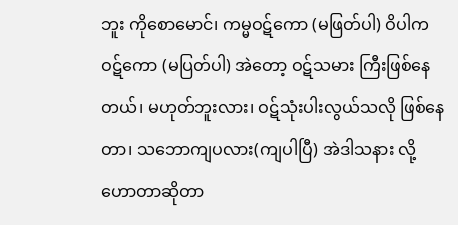ဘူး ကိုစောမောင်၊ ကမ္မဝဋ်ကော (မဖြတ်ပါ) ဝိပါက ဝဋ်ကော (မပြတ်ပါ) အဲတော့ ဝဋ်သမား ကြီးဖြစ်နေတယ်၊ မဟုတ်ဘူးလား၊ ဝဋ်သုံးပါးလွယ်သလို ဖြစ်နေတာ၊ သဘောကျပလား(ကျပါပြီ) အဲဒါသနား လို့ဟောတာဆိုတာ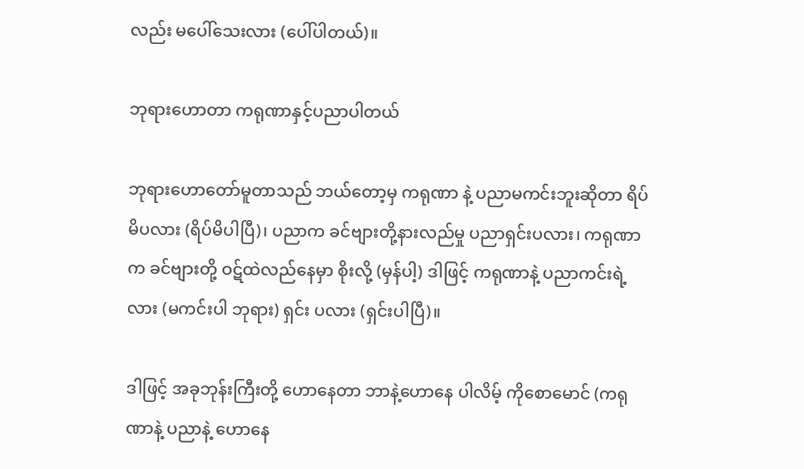လည်း မပေါ်သေးလား (ပေါ်ပါတယ်)။

ဘုရားဟောတာ ကရုဏာနှင့်ပညာပါတယ်

ဘုရားဟောတော်မူတာသည် ဘယ်တော့မှ ကရုဏာ နဲ့ ပညာမကင်းဘူးဆိုတာ ရိပ်မိပလား (ရိပ်မိပါပြီ)၊ ပညာက ခင်ဗျားတို့နားလည်မှု ပညာရှင်းပလား၊ ကရုဏာက ခင်ဗျားတို့ ဝဋ်ထဲလည်နေမှာ စိုးလို့ (မှန်ပါ့) ဒါဖြင့် ကရုဏာနဲ့ ပညာကင်းရဲ့လား (မကင်းပါ ဘုရား) ရှင်း ပလား (ရှင်းပါပြီ)။

ဒါဖြင့် အခုဘုန်းကြီးတို့ ဟောနေတာ ဘာနဲ့ဟောနေ ပါလိမ့် ကိုစောမောင် (ကရုဏာနဲ့ ပညာနဲ့ ဟောနေ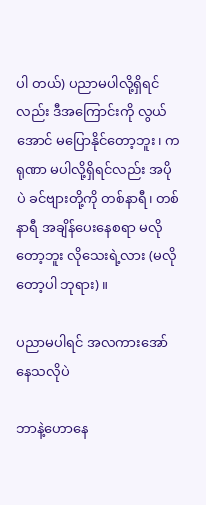ပါ တယ်) ပညာမပါလို့ရှိရင်လည်း ဒီအကြောင်းကို လွယ်အောင် မပြောနိုင်တော့ဘူး၊ ကရုဏာ မပါလို့ရှိရင်လည်း အပိုပဲ ခင်ဗျားတို့ကို တစ်နာရီ၊ တစ်နာရီ အချိန်ပေးနေစရာ မလိုတော့ဘူး လိုသေးရဲ့လား (မလိုတော့ပါ ဘုရား)။

ပညာမပါရင် အလကားအော်နေသလိုပဲ

ဘာနဲ့ဟောနေ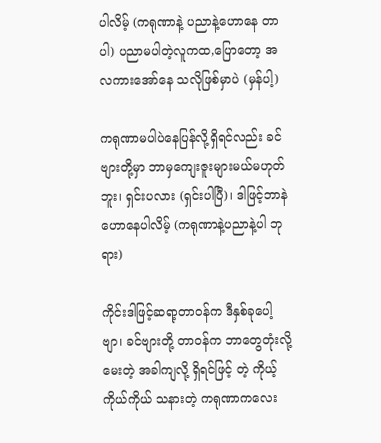ပါလိမ့် (ကရုဏာနဲ့ ပညာနဲ့ဟောနေ တာပါ) ပညာမပါတဲ့လူကထ,ပြောတော့ အလကားအော်နေ သလိုဖြစ်မှာပဲ (မှန်ပါ့)

ကရုဏာမပါပဲနေပြန်လို့ရှိရင်လည်း ခင်ဗျားတို့မှာ ဘာမှကျေးဇူးများမယ်မဟုတ်ဘူး၊ ရှင်းပလား (ရှင်းပါပြီ)၊ ဒါဖြင့်ဘာနဲဟောနေပါလိမ့် (ကရုဏာနဲ့ပညာနဲ့ပါ ဘုရား)

ကိုင်းဒါဖြင့်ဆရာ့တာဝန်က ဒီနှစ်ခုပေါ့ဗျာ၊ ခင်ဗျားတို့ တာဝန်က ဘာတွေတုံးလို့ မေးတဲ့ အခါကျလို့ ရှိရင်ဖြင့် တဲ့ ကိုယ့်ကိုယ်ကိုယ် သနားတဲ့ ကရုဏာကလေး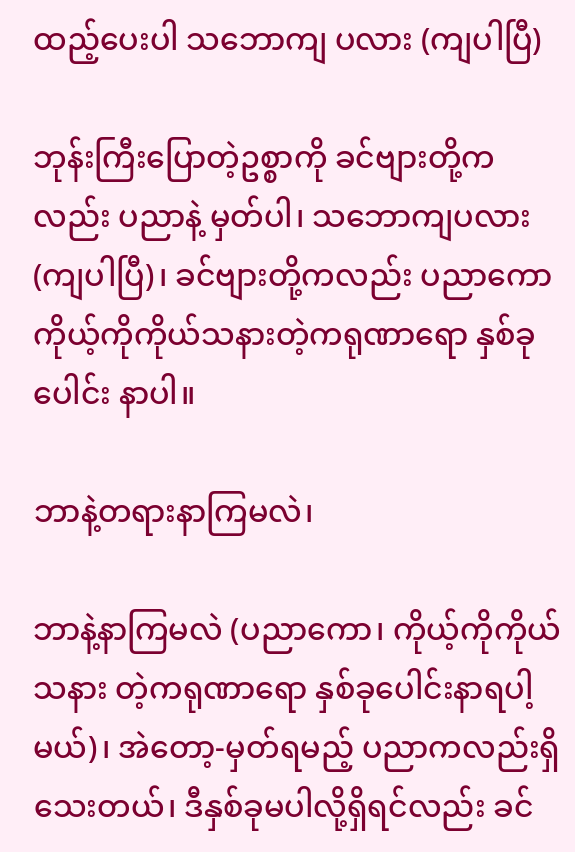ထည့်ပေးပါ သဘောကျ ပလား (ကျပါပြီ)

ဘုန်းကြီးပြောတဲ့ဥစ္စာကို ခင်ဗျားတို့ကလည်း ပညာနဲ့ မှတ်ပါ၊ သဘောကျပလား (ကျပါပြီ)၊ ခင်ဗျားတို့ကလည်း ပညာကော ကိုယ့်ကိုကိုယ်သနားတဲ့ကရုဏာရော နှစ်ခုပေါင်း နာပါ။

ဘာနဲ့တရားနာကြမလဲ၊

ဘာနဲ့နာကြမလဲ (ပညာကော၊ ကိုယ့်ကိုကိုယ်သနား တဲ့ကရုဏာရော နှစ်ခုပေါင်းနာရပါ့မယ်)၊ အဲတော့-မှတ်ရမည့် ပညာကလည်းရှိသေးတယ်၊ ဒီနှစ်ခုမပါလို့ရှိရင်လည်း ခင်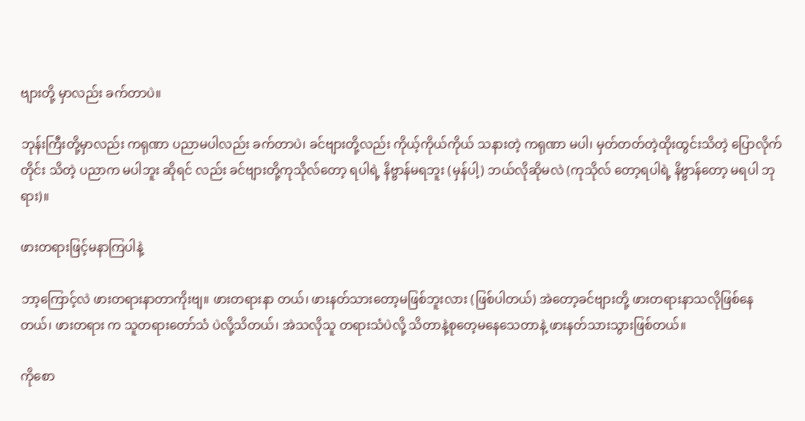ဗျားတို့ မှာလည်း ခက်တာပဲ။

ဘုန်းကြီးတို့မှာလည်း ကရုဏာ ပညာမပါလည်း ခက်တာပဲ၊ ခင်ဗျားတို့လည်း ကိုယ့်ကိုယ်ကိုယ် သနားတဲ့ ကရုဏာ မပါ၊ မှတ်တတ်တဲ့ထိုးထွင်းသိတဲ့ ပြောလိုက်တိုင်း သိတဲ့ ပညာက မပါဘူး ဆိုရင် လည်း ခင်ဗျားတို့ကုသိုလ်တော့ ရပါရဲ့ နိဗ္ဗာန်မရဘူး (မှန်ပါ့) ဘယ်လိုဆိုမလဲ (ကုသိုလ် တော့ရပါရဲ့ နိဗ္ဗာန်တော့ မရပါ ဘုရား)။

ဖားတရားဖြင့်မနာကြပါနဲ့

ဘာ့ကြောင့်လဲ ဖားတရားနာတာကိုးဗျ။ ဖားတရားနာ တယ်၊ ဖားနတ်သားတော့မဖြစ်ဘူးလား (ဖြစ်ပါတယ်) အဲတော့ခင်ဗျားတို့ ဖားတရားနာသလိုဖြစ်နေတယ်၊ ဖားတရား က သူတရားတော်သံ ပဲလို့သိတယ်၊ အဲသလိုသူ တရားသံပဲလို့ သိတာနဲ့စုတေ့မနေသေတာနဲ့ ဖားနတ်သားသွားဖြစ်တယ်။

ကိုစော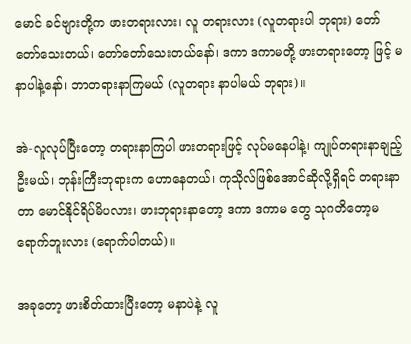မောင် ခင်ဗျားတို့က ဖားတရားလား၊ လူ တရားလား (လူတရားပါ ဘုရား) တော်တော်သေးတယ်၊ တော်တော်သေးတယ်နော်၊ ဒကာ ဒကာမတို့ ဖားတရားတော့ ဖြင့် မနာပါနဲ့နော်၊ ဘာတရားနာကြမယ် (လူတရား နာပါမယ် ဘုရား)။

အဲ-လူလုပ်ပြီးတော့ တရားနာကြပါ ဖားတရားဖြင့် လုပ်မနေပါနဲ့၊ ကျုပ်တရားနာချည့်ဦးမယ်၊ ဘုန်းကြီးဘုရားက ဟောနေတယ်၊ ကုသိုလ်ဖြစ်အောင်ဆိုလို့ရှိရင် တရားနာ တာ မောင်နိုင်ရိပ်မိပလား၊ ဖားဘုရားနာတော့ ဒကာ ဒကာမ တွေ သုဂတိတော့မရောက်ဘူးလား (ရောက်ပါတယ်)။

အခုတော့ ဖားစိတ်ထားပြီးတော့ မနာပဲနဲ့ လူ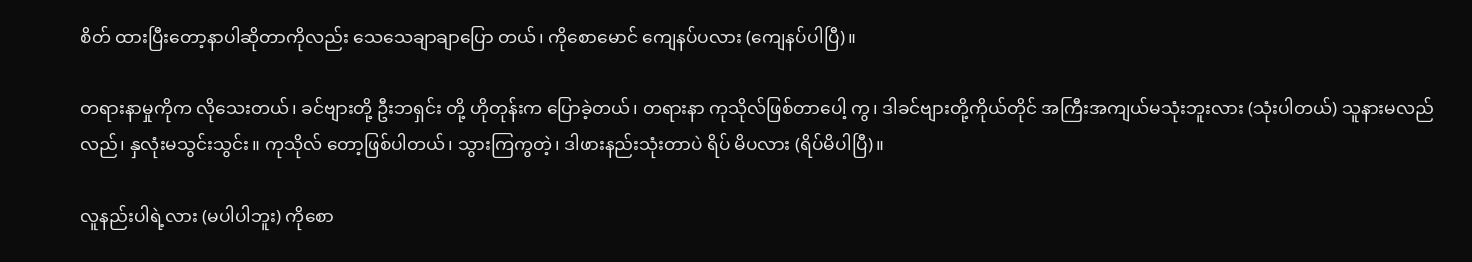စိတ် ထားပြီးတော့နာပါဆိုတာကိုလည်း သေသေချာချာပြော တယ်၊ ကိုစောမောင် ကျေနပ်ပလား (ကျေနပ်ပါပြီ)။

တရားနာမှုကိုက လိုသေးတယ်၊ ခင်ဗျားတို့ ဦးဘရှင်း တို့ ဟိုတုန်းက ပြောခဲ့တယ်၊ တရားနာ ကုသိုလ်ဖြစ်တာပေါ့ ကွ၊ ဒါခင်ဗျားတို့ကိုယ်တိုင် အကြီးအကျယ်မသုံးဘူးလား (သုံးပါတယ်) သူနားမလည်လည်၊ နှလုံးမသွင်းသွင်း။ ကုသိုလ် တော့ဖြစ်ပါတယ်၊ သွားကြကွတဲ့၊ ဒါဖားနည်းသုံးတာပဲ ရိပ် မိပလား (ရိပ်မိပါပြီ)။

လူနည်းပါရဲ့လား (မပါပါဘူး) ကိုစော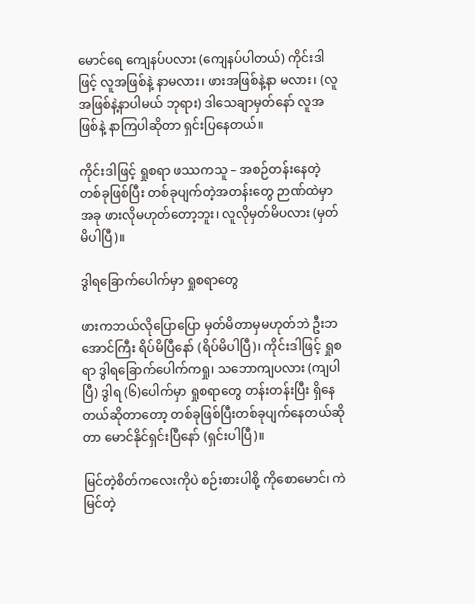မောင်ရေ ကျေနပ်ပလား (ကျေနပ်ပါတယ်) ကိုင်းဒါဖြင့် လူအဖြစ်နဲ့ နာမလား၊ ဖားအဖြစ်နဲ့နာ မလား၊ (လူအဖြစ်နဲ့နာပါမယ် ဘုရား) ဒါသေချာမှတ်နော် လူအဖြစ်နဲ့ နာကြပါဆိုတာ ရှင်းပြနေတယ်။

ကိုင်းဒါဖြင့် ရှုစရာ ဖဿကသူ – အစဉ်တန်းနေတဲ့ တစ်ခုဖြစ်ပြီး တစ်ခုပျက်တဲ့အတန်းတွေ ဉာဏ်ထဲမှာ အခု ဖားလိုမဟုတ်တော့ဘူး၊ လူလိုမှတ်မိပလား (မှတ်မိပါပြီ)။

ဒွါရခြောက်ပေါက်မှာ ရှုစရာတွေ

ဖားကဘယ်လိုပြောပြော မှတ်မိတာမှမဟုတ်ဘဲ ဦးဘအောင်ကြီး ရိပ်မိပြီနော် (ရိပ်မိပါပြီ)၊ ကိုင်းဒါဖြင့် ရှုစရာ ဒွါရခြောက်ပေါက်ကရှု၊ သဘောကျပလား (ကျပါပြီ) ဒွါရ (၆)ပေါက်မှာ ရှုစရာတွေ တန်းတန်းပြီး ရှိနေတယ်ဆိုတာတော့ တစ်ခုဖြစ်ပြီးတစ်ခုပျက်နေတယ်ဆိုတာ မောင်နိုင်ရှင်းပြီနော် (ရှင်းပါပြီ)။

မြင်တဲ့စိတ်ကလေးကိုပဲ စဉ်းစားပါစို့ ကိုစောမောင်၊ ကဲ မြင်တဲ့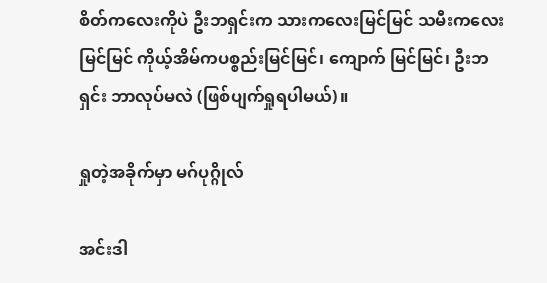စိတ်ကလေးကိုပဲ ဦးဘရှင်းက သားကလေးမြင်မြင် သမီးကလေးမြင်မြင် ကိုယ့်အိမ်ကပစ္စည်းမြင်မြင်၊ ကျောက် မြင်မြင်၊ ဦးဘရှင်း ဘာလုပ်မလဲ (ဖြစ်ပျက်ရှုရပါမယ်)။

ရှုတဲ့အခိုက်မှာ မဂ်ပုဂ္ဂိုလ်

အင်းဒါ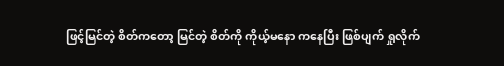ဖြင့်မြင်တဲ့ စိတ်ကတော့ မြင်တဲ့ စိတ်ကို ကိုယ့်မနော ကနေပြီး ဖြစ်ပျက် ရှုလိုက်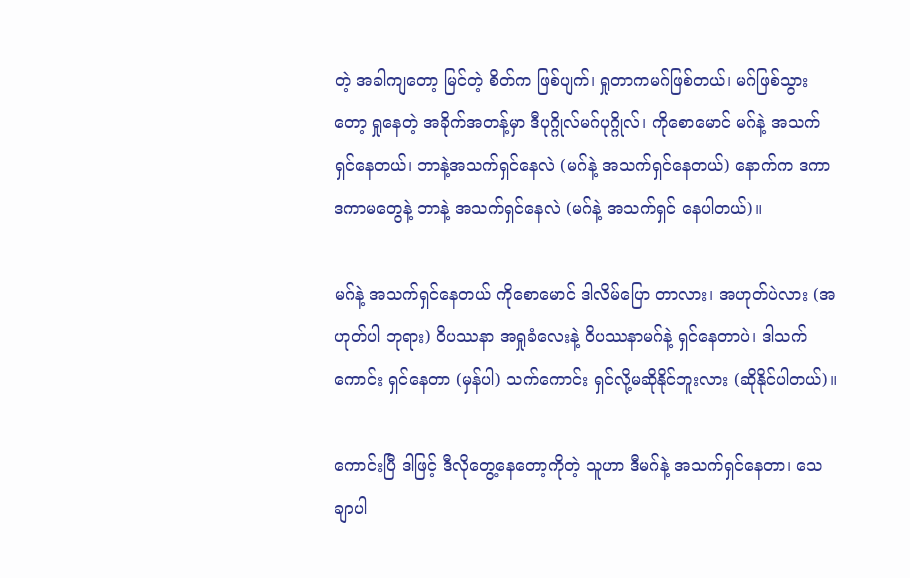တဲ့ အခါကျတော့ မြင်တဲ့ စိတ်က ဖြစ်ပျက်၊ ရှုတာကမဂ်ဖြစ်တယ်၊ မဂ်ဖြစ်သွားတော့ ရှုနေတဲ့ အခိုက်အတန့်မှာ ဒီပုဂ္ဂိုလ်မဂ်ပုဂ္ဂိုလ်၊ ကိုစောမောင် မဂ်နဲ့ အသက်ရှင်နေတယ်၊ ဘာနဲ့အသက်ရှင်နေလဲ (မဂ်နဲ့ အသက်ရှင်နေတယ်) နောက်က ဒကာ ဒကာမတွေနဲ့ ဘာနဲ့ အသက်ရှင်နေလဲ (မဂ်နဲ့ အသက်ရှင် နေပါတယ်)။

မဂ်နဲ့ အသက်ရှင်နေတယ် ကိုစောမောင် ဒါလိမ်ပြော တာလား၊ အဟုတ်ပဲလား (အဟုတ်ပါ ဘုရား) ဝိပဿနာ အရှုခံလေးနဲ့ ဝိပဿနာမဂ်နဲ့ ရှင်နေတာပဲ၊ ဒါသက်ကောင်း ရှင်နေတာ (မှန်ပါ) သက်ကောင်း ရှင်လို့မဆိုနိုင်ဘူးလား (ဆိုနိုင်ပါတယ်)။

ကောင်းပြီ ဒါဖြင့် ဒီလိုတွေ့နေတော့ကိုတဲ့ သူဟာ ဒီမဂ်နဲ့ အသက်ရှင်နေတာ၊ သေချာပါ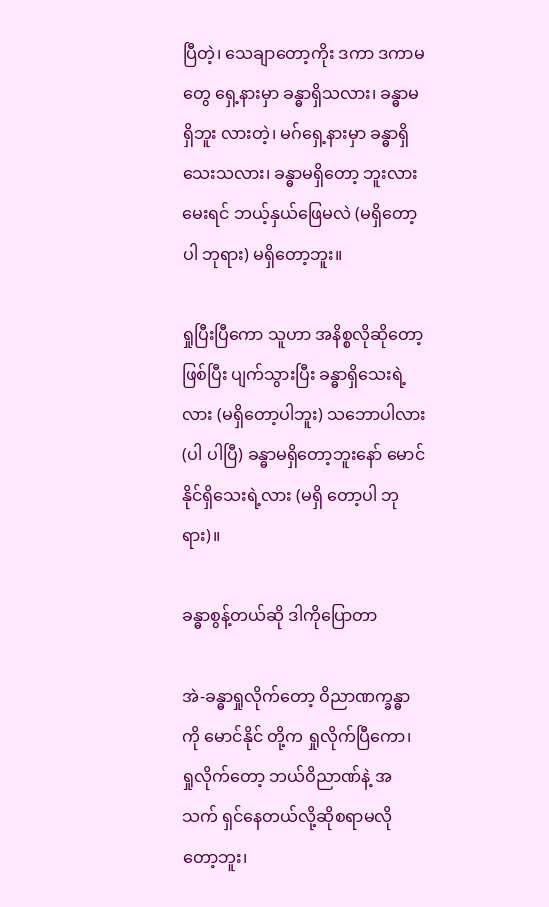ပြီတဲ့၊ သေချာတော့ကိုး ဒကာ ဒကာမတွေ ရှေ့နားမှာ ခန္ဓာရှိသလား၊ ခန္ဓာမရှိဘူး လားတဲ့၊ မဂ်ရှေ့နားမှာ ခန္ဓာရှိသေးသလား၊ ခန္ဓာမရှိတော့ ဘူးလားမေးရင် ဘယ့်နှယ်ဖြေမလဲ (မရှိတော့ပါ ဘုရား) မရှိတော့ဘူး။

ရှုပြီးပြီကော သူဟာ အနိစ္စလိုဆိုတော့ ဖြစ်ပြီး ပျက်သွားပြီး ခန္ဓာရှိသေးရဲ့လား (မရှိတော့ပါဘူး) သဘောပါလား (ပါ ပါပြီ) ခန္ဓာမရှိတော့ဘူးနော် မောင်နိုင်ရှိသေးရဲ့လား (မရှိ တော့ပါ ဘုရား)။

ခန္ဓာစွန့်တယ်ဆို ဒါကိုပြောတာ

အဲ-ခန္ဓာရှုလိုက်တော့ ဝိညာဏက္ခန္ဓာကို မောင်နိုင် တို့က ရှုလိုက်ပြီကော၊ ရှုလိုက်တော့ ဘယ်ဝိညာဏ်နဲ့ အသက် ရှင်နေတယ်လို့ဆိုစရာမလိုတော့ဘူး၊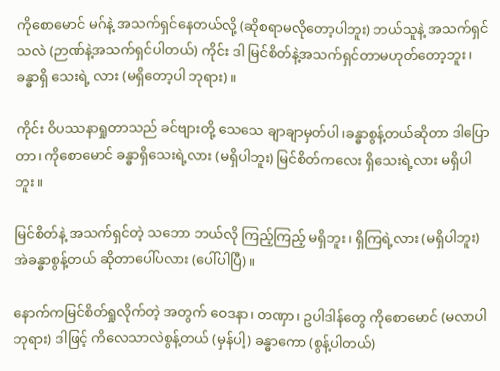ကိုစောမောင် မဂ်နဲ့ အသက်ရှင်နေတယ်လို့ (ဆိုစရာမလိုတော့ပါဘူး) ဘယ်သူနဲ့ အသက်ရှင်သလဲ (ဉာဏ်နဲ့အသက်ရှင်ပါတယ်) ကိုင်း ဒါ မြင်စိတ်နဲ့အသက်ရှင်တာမဟုတ်တော့ဘူး၊ ခန္ဓာရှိ သေးရဲ့ လား (မရှိတော့ပါ ဘုရား)။

ကိုင်း ဝိပဿနာရှုတာသည် ခင်ဗျားတို့ သေသေ ချာချာမှတ်ပါ၊ခန္ဓာစွန့်တယ်ဆိုတာ ဒါပြောတာ၊ ကိုစောမောင် ခန္ဓာရှိသေးရဲ့လား (မရှိပါဘူး) မြင်စိတ်ကလေး ရှိသေးရဲ့လား မရှိပါဘူး။

မြင်စိတ်နဲ့ အသက်ရှင်တဲ့ သဘော ဘယ်လို ကြည့်ကြည့် မရှိဘူး၊ ရှိကြရဲ့လား (မရှိပါဘူး) အဲခန္ဓာစွန့်တယ် ဆိုတာပေါ်ပလား (ပေါ်ပါပြီ)။

နောက်ကမြင်စိတ်ရှုလိုက်တဲ့ အတွက် ဝေဒနာ၊ တဏှာ၊ ဥပါဒါန်တွေ ကိုစောမောင် (မလာပါ ဘုရား) ဒါဖြင့် ကိလေသာလဲစွန့်တယ် (မှန်ပါ့) ခန္ဓာကော (စွန့်ပါတယ်)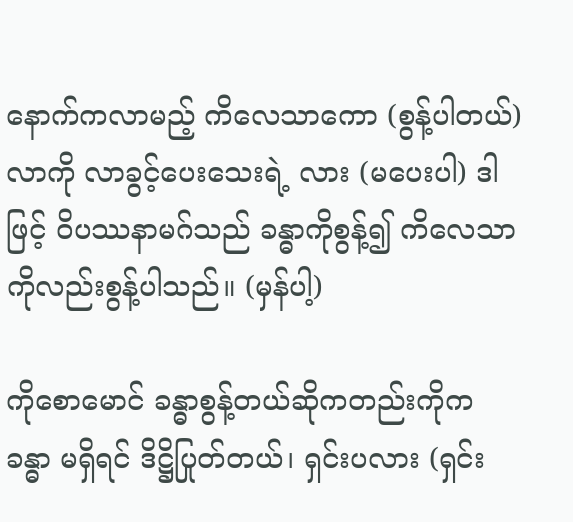နောက်ကလာမည့် ကိလေသာကော (စွန့်ပါတယ်) လာကို လာခွင့်ပေးသေးရဲ့ လား (မပေးပါ) ဒါဖြင့် ဝိပဿနာမဂ်သည် ခန္ဓာကိုစွန့်၍ ကိလေသာကိုလည်းစွန့်ပါသည်။ (မှန်ပါ့)

ကိုစောမောင် ခန္ဓာစွန့်တယ်ဆိုကတည်းကိုက ခန္ဓာ မရှိရင် ဒိဋ္ဌိပြုတ်တယ်၊ ရှင်းပလား (ရှင်း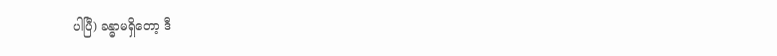ပါပြီ) ခန္ဓာမရှိတော့ ဒီ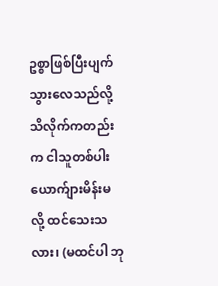ဥစ္စာဖြစ်ပြီးပျက်သွားလေသည်လို့ သိလိုက်ကတည်းက ငါသူတစ်ပါး ယောက်ျားမိန်းမ လို့ ထင်သေးသလား၊ (မထင်ပါ ဘု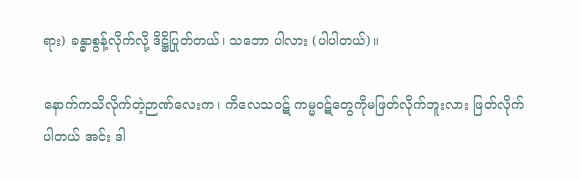ရား) ခန္ဓာစွန့်လိုက်လို့ ဒိဋ္ဌိပြုတ်တယ်၊ သဘော ပါလား (ပါပါတယ်)။

နောက်ကသိလိုက်တဲ့ဉာဏ်လေးက၊ ကိလေသဝဋ် ကမ္မဝဋ်တွေကိုမဖြတ်လိုက်ဘူးလား ဖြတ်လိုက်ပါတယ် အင်း ဒါ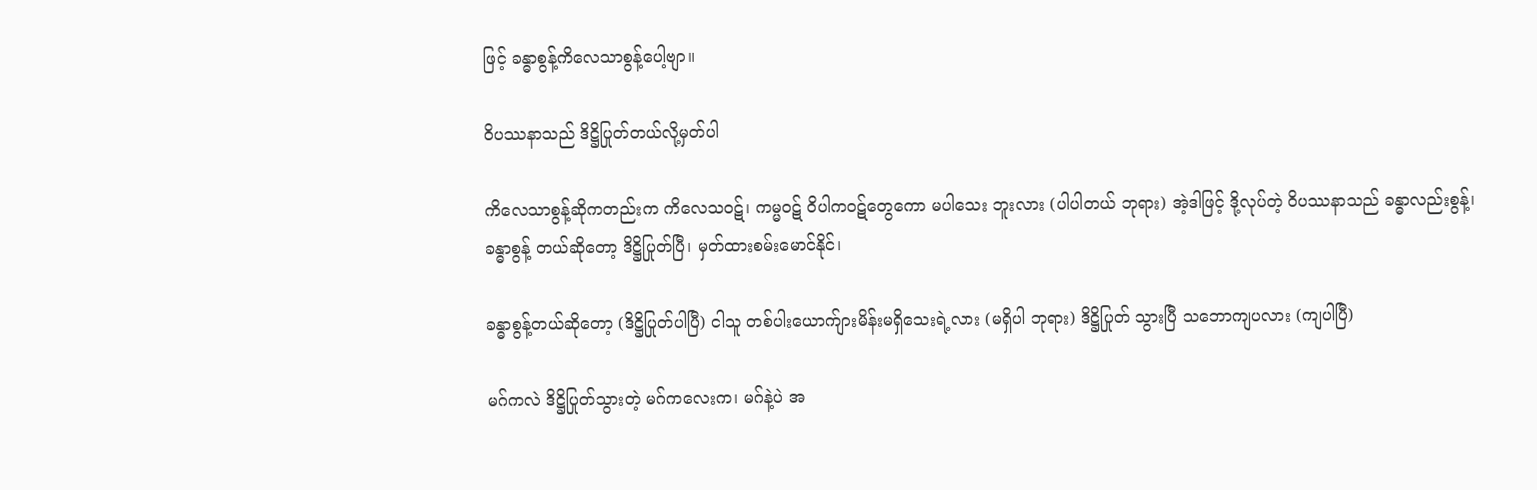ဖြင့် ခန္ဓာစွန့်ကိလေသာစွန့်ပေါ့ဗျာ။

ဝိပဿနာသည် ဒိဋ္ဌိပြုတ်တယ်လို့မှတ်ပါ

ကိလေသာစွန့်ဆိုကတည်းက ကိလေသဝဋ်၊ ကမ္မဝဋ် ဝိပါကဝဋ်တွေကော မပါသေး ဘူးလား (ပါပါတယ် ဘုရား) အဲ့ဒါဖြင့် ဒို့လုပ်တဲ့ ဝိပဿနာသည် ခန္ဓာလည်းစွန့်၊ ခန္ဓာစွန့် တယ်ဆိုတော့ ဒိဋ္ဌိပြုတ်ပြီ၊ မှတ်ထားစမ်းမောင်နိုင်၊

ခန္ဓာစွန့်တယ်ဆိုတော့ (ဒိဋ္ဌိပြုတ်ပါပြီ) ငါသူ တစ်ပါးယောက်ျားမိန်းမရှိသေးရဲ့လား (မရှိပါ ဘုရား) ဒိဋ္ဌိပြုတ် သွားပြီ သဘောကျပလား (ကျပါပြီ)

မဂ်ကလဲ ဒိဋ္ဌိပြုတ်သွားတဲ့ မဂ်ကလေးက၊ မဂ်နဲ့ပဲ အ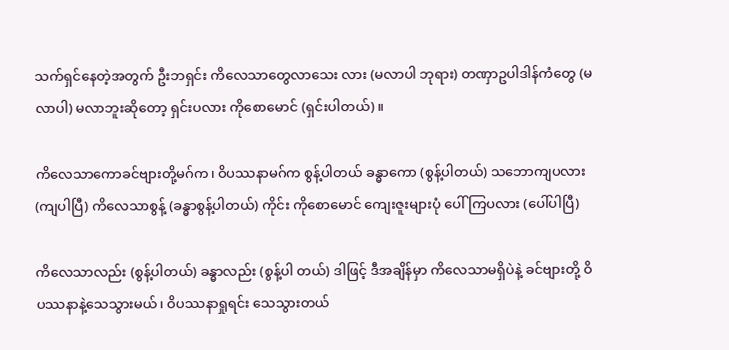သက်ရှင်နေတဲ့အတွက် ဦးဘရှင်း ကိလေသာတွေလာသေး လား (မလာပါ ဘုရား) တဏှာဥပါဒါန်ကံတွေ (မလာပါ) မလာဘူးဆိုတော့ ရှင်းပလား ကိုစောမောင် (ရှင်းပါတယ်)။

ကိလေသာကောခင်ဗျားတို့မဂ်က၊ ဝိပဿနာမဂ်က စွန့်ပါတယ် ခန္ဓာကော (စွန့်ပါတယ်) သဘောကျပလား (ကျပါပြီ) ကိလေသာစွန့် (ခန္ဓာစွန့်ပါတယ်) ကိုင်း ကိုစောမောင် ကျေးဇူးများပုံ ပေါ်ကြပလား (ပေါ်ပါပြီ)

ကိလေသာလည်း (စွန့်ပါတယ်) ခန္ဓာလည်း (စွန့်ပါ တယ်) ဒါဖြင့် ဒီအချိန်မှာ ကိလေသာမရှိပဲနဲ့ ခင်ဗျားတို့ ဝိပဿနာနဲ့သေသွားမယ်၊ ဝိပဿနာရှုရင်း သေသွားတယ်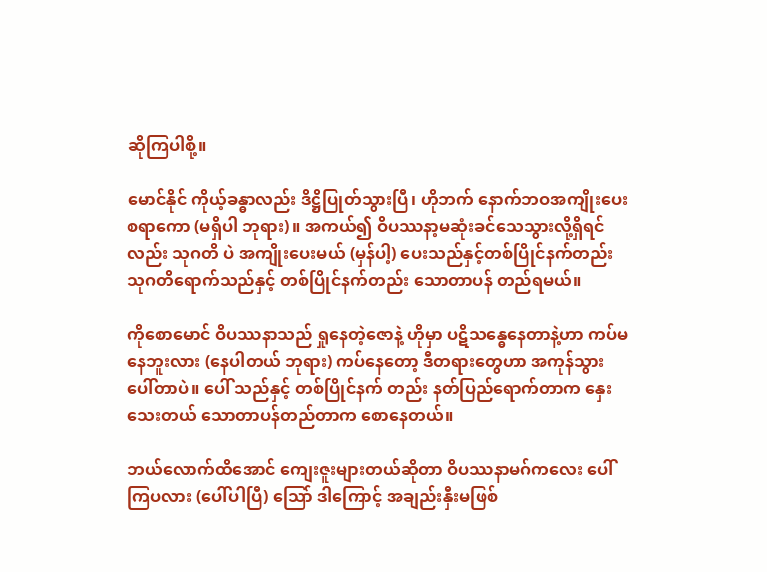ဆိုကြပါစို့။

မောင်နိုင် ကိုယ့်ခန္ဓာလည်း ဒိဋ္ဌိပြုတ်သွားပြီ၊ ဟိုဘက် နောက်ဘဝအကျိုးပေးစရာကော (မရှိပါ ဘုရား)။ အကယ်၍ ဝိပဿနာ့မဆုံးခင်သေသွားလို့ရှိရင်လည်း သုဂတိ ပဲ အကျိုးပေးမယ် (မှန်ပါ့) ပေးသည်နှင့်တစ်ပြိုင်နက်တည်း သုဂတိရောက်သည်နှင့် တစ်ပြိုင်နက်တည်း သောတာပန် တည်ရမယ်။

ကိုစောမောင် ဝိပဿနာသည် ရှုနေတဲ့ဇောနဲ့ ဟိုမှာ ပဋိသန္ဓေနေတာနဲ့ဟာ ကပ်မနေဘူးလား (နေပါတယ် ဘုရား) ကပ်နေတော့ ဒီတရားတွေဟာ အကုန်သွားပေါ်တာပဲ။ ပေါ် သည်နှင့် တစ်ပြိုင်နက် တည်း နတ်ပြည်ရောက်တာက နှေးသေးတယ် သောတာပန်တည်တာက စောနေတယ်။

ဘယ်လောက်ထိအောင် ကျေးဇူးများတယ်ဆိုတာ ဝိပဿနာမဂ်ကလေး ပေါ်ကြပလား (ပေါ်ပါပြီ) သြော် ဒါကြောင့် အချည်းနှီးမဖြစ်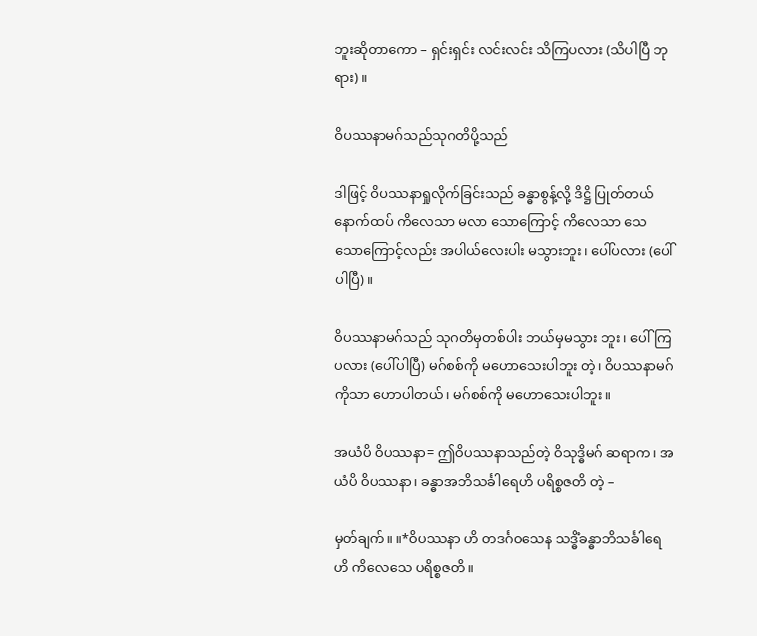ဘူးဆိုတာကော – ရှင်းရှင်း လင်းလင်း သိကြပလား (သိပါပြီ ဘုရား)။

ဝိပဿနာမဂ်သည်သုဂတိပို့သည်

ဒါဖြင့် ဝိပဿနာရှုလိုက်ခြင်းသည် ခန္ဓာစွန့်လို့ ဒိဋ္ဌိ ပြုတ်တယ် နောက်ထပ် ကိလေသာ မလာ သောကြောင့် ကိလေသာ သေသောကြောင့်လည်း အပါယ်လေးပါး မသွားဘူး၊ ပေါ်ပလား (ပေါ်ပါပြီ)။

ဝိပဿနာမဂ်သည် သုဂတိမှတစ်ပါး ဘယ်မှမသွား ဘူး၊ ပေါ်ကြပလား (ပေါ်ပါပြီ) မဂ်စစ်ကို မဟောသေးပါဘူး တဲ့၊ ဝိပဿနာမဂ်ကိုသာ ဟောပါတယ်၊ မဂ်စစ်ကို မဟောသေးပါဘူး။

အယံပိ ဝိပဿနာ= ဤဝိပဿနာသည်တဲ့ ဝိသုဒ္ဓိမဂ် ဆရာက၊ အယံပိ ဝိပဿနာ၊ ခန္ဓာအဘိသင်္ခါရေဟိ ပရိစ္စဇတိ တဲ့ –

မှတ်ချက်။ ။*ဝိပဿနာ ဟိ တဒင်္ဂဝသေန သဒ္ဓိံခန္ဓာဘိသင်္ခါရေဟိ ကိလေသေ ပရိစ္စဇတိ။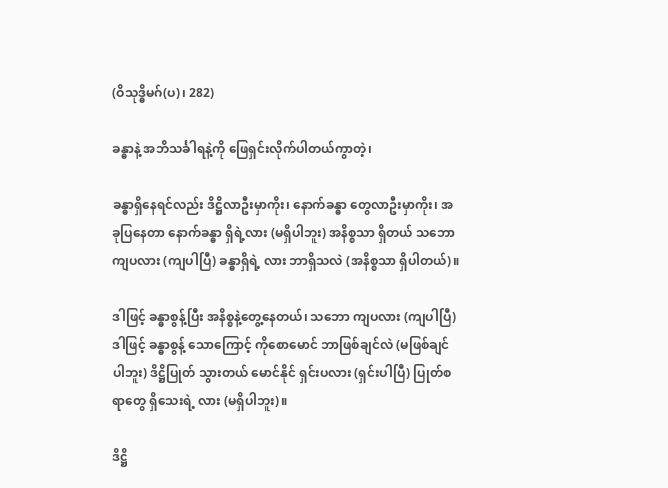(ဝိသုဒ္ဓိမဂ်(ပ)၊ 282)

ခန္ဓာနဲ့ အဘိသင်္ခါရနဲ့ကို ဖြေရှင်းလိုက်ပါတယ်ကွာတဲ့၊

ခန္ဓာရှိနေရင်လည်း ဒိဋ္ဌိလာဦးမှာကိုး၊ နောက်ခန္ဓာ တွေလာဦးမှာကိုး၊ အခုပြနေတာ နောက်ခန္ဓာ ရှိရဲ့လား (မရှိပါဘူး) အနိစ္စသာ ရှိတယ် သဘောကျပလား (ကျပါပြီ) ခန္ဓာရှိရဲ့ လား ဘာရှိသလဲ (အနိစ္စသာ ရှိပါတယ်)။

ဒါဖြင့် ခန္ဓာစွန့်ပြီး အနိစ္စနဲ့တွေ့နေတယ်၊ သဘော ကျပလား (ကျပါပြီ) ဒါဖြင့် ခန္ဓာစွန့် သောကြောင့် ကိုစောမောင် ဘာဖြစ်ချင်လဲ (မဖြစ်ချင်ပါဘူး) ဒိဋ္ဌိပြုတ် သွားတယ် မောင်နိုင် ရှင်းပလား (ရှင်းပါပြီ) ပြုတ်စရာတွေ ရှိသေးရဲ့ လား (မရှိပါဘူး)။

ဒိဋ္ဌိ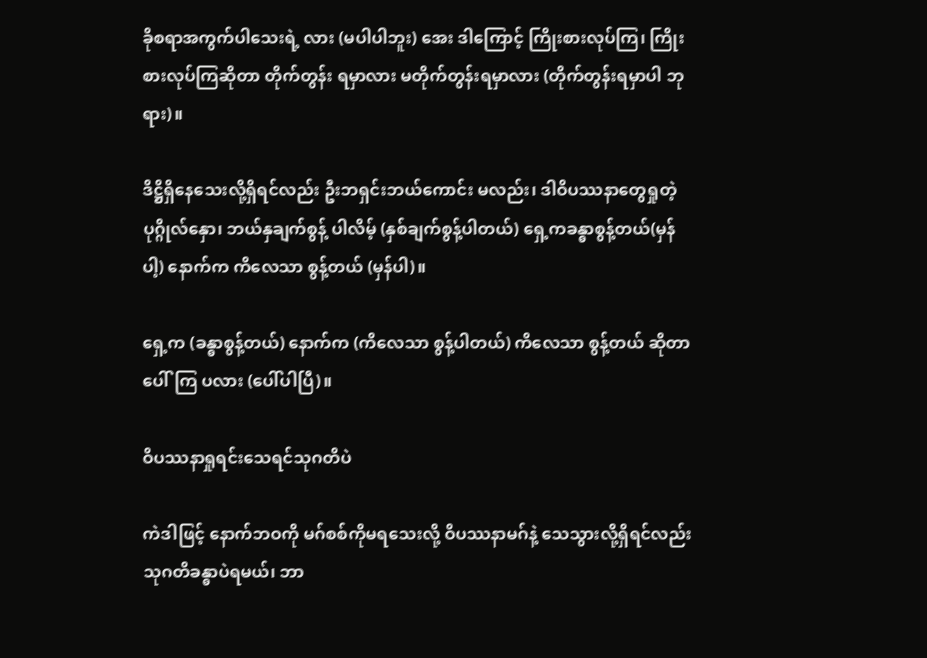ခိုစရာအကွက်ပါသေးရဲ့ လား (မပါပါဘူး) အေး ဒါကြောင့် ကြိုးစားလုပ်ကြ၊ ကြိုးစားလုပ်ကြဆိုတာ တိုက်တွန်း ရမှာလား မတိုက်တွန်းရမှာလား (တိုက်တွန်းရမှာပါ ဘုရား)။

ဒိဋ္ဌိရှိနေသေးလို့ရှိရင်လည်း ဦးဘရှင်းဘယ်ကောင်း မလည်း၊ ဒါဝိပဿနာတွေရှုတဲ့ပုဂ္ဂိုလ်နှော၊ ဘယ်နှချက်စွန့် ပါလိမ့် (နှစ်ချက်စွန့်ပါတယ်) ရှေ့ကခန္ဓာစွန့်တယ်(မှန်ပါ့) နောက်က ကိလေသာ စွန့်တယ် (မှန်ပါ)။

ရှေ့က (ခန္ဓာစွန့်တယ်) နောက်က (ကိလေသာ စွန့်ပါတယ်) ကိလေသာ စွန့်တယ် ဆိုတာ ပေါ်ကြ ပလား (ပေါ်ပါပြီ)။

ဝိပဿနာရှုရင်းသေရင်သုဂတိပဲ

ကဲဒါဖြင့် နောက်ဘဝကို မဂ်စစ်ကိုမရသေးလို့ ဝိပဿနာမဂ်နဲ့ သေသွားလို့ရှိရင်လည်း သုဂတိခန္ဓာပဲရမယ်၊ ဘာ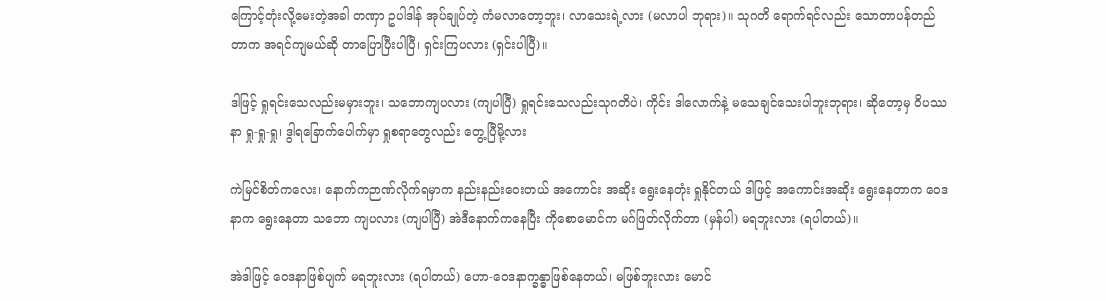ကြောင့်တုံးလို့မေးတဲ့အခါ တဏှာ ဥပါဒါန် အုပ်ချုပ်တဲ့ ကံမလာတော့ဘူး၊ လာသေးရဲ့လား (မလာပါ ဘုရား)။ သုဂတိ ရောက်ရင်လည်း သောတာပန်တည်တာက အရင်ကျမယ်ဆို တာပြောပြီးပါပြီ၊ ရှင်းကြပလား (ရှင်းပါပြီ)။

ဒါဖြင့် ရှုရင်းသေလည်းမမှားဘူး၊ သဘောကျပလား (ကျပါပြီ) ရှုရင်းသေလည်းသုဂတိပဲ၊ ကိုင်း ဒါလောက်နဲ့ မသေချင်သေးပါဘူးဘုရား၊ ဆိုတော့မှ ဝိပဿနာ ရှု-ရှု-ရှု၊ ဒွါရခြောက်ပေါက်မှာ ရှုစရာတွေလည်း တွေ့ပြီမို့လား

ကဲမြင်စိတ်ကလေး၊ နောက်ကဉာဏ်လိုက်ရမှာက နည်းနည်းဝေးတယ် အကောင်း အဆိုး ရွေးနေတုံး ရှုနိုင်တယ် ဒါဖြင့် အကောင်းအဆိုး ရွေးနေတာက ဝေဒနာက ရွေးနေတာ သဘော ကျပလား (ကျပါပြီ) အဲဒီနောက်ကနေပြီး ကိုစောမောင်က မဂ်ဖြတ်လိုက်တာ (မှန်ပါ) မရဘူးလား (ရပါတယ်)။

အဲဒါဖြင့် ဝေဒနာဖြစ်ပျက် မရဘူးလား (ရပါတယ်) ဟော-ဝေဒနာက္ခန္ဓာဖြစ်နေတယ်၊ မဖြစ်ဘူးလား မောင်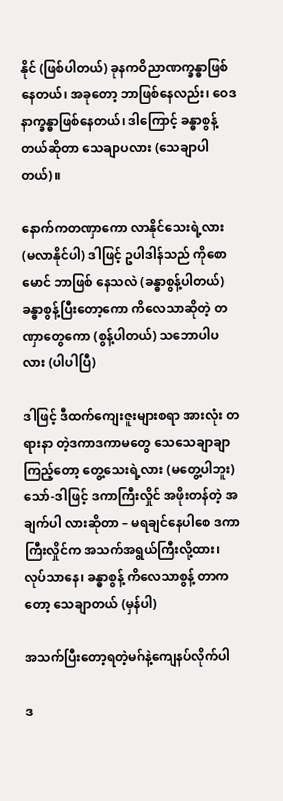နိုင် (ဖြစ်ပါတယ်) ခုနကဝိညာဏက္ခန္ဓာဖြစ်နေတယ်၊ အခုတော့ ဘာဖြစ်နေလည်း၊ ဝေဒနာက္ခန္ဓာဖြစ်နေတယ်၊ ဒါကြောင့် ခန္ဓာစွန့်တယ်ဆိုတာ သေချာပလား (သေချာပါတယ်)။

နောက်ကတဏှာကော လာနိုင်သေးရဲ့လား (မလာနိုင်ပါ) ဒါဖြင့် ဥပါဒါန်သည် ကိုစောမောင် ဘာဖြစ် နေသလဲ (ခန္ဓာစွန့်ပါတယ်) ခန္ဓာစွန့်ပြီးတော့ကော ကိလေသာဆိုတဲ့ တဏှာတွေကော (စွန့်ပါတယ်) သဘောပါပလား (ပါပါပြီ)

ဒါဖြင့် ဒီထက်ကျေးဇူးများစရာ အားလုံး တရားနာ တဲ့ဒကာဒကာမတွေ သေသေချာချာ ကြည့်တော့ တွေ့သေးရဲ့လား (မတွေ့ပါဘူး) သော်-ဒါဖြင့် ဒကာကြီးလှိုင် အဖိုးတန်တဲ့ အချက်ပါ လားဆိုတာ – မရချင်နေပါစေ ဒကာကြီးလှိုင်က အသက်အရွယ်ကြီးလို့ထား၊ လုပ်သာနေ၊ ခန္ဓာစွန့် ကိလေသာစွန့် တာကတော့ သေချာတယ် (မှန်ပါ)

အသက်ပြီးတော့ရတဲ့မဂ်နဲ့ကျေနပ်လိုက်ပါ

ဒ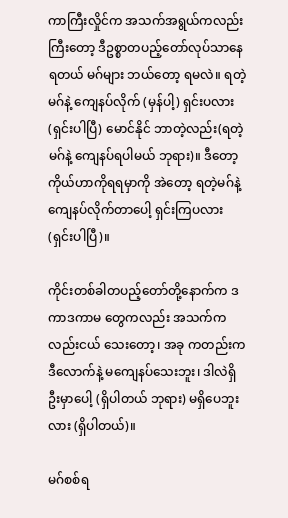ကာကြီးလှိုင်က အသက်အရွယ်ကလည်း ကြီးတော့ ဒီဥစ္စာတပည့်တော်လုပ်သာနေရတယ် မဂ်များ ဘယ်တော့ ရမလဲ။ ရတဲ့ မဂ်နဲ့ ကျေနပ်လိုက် (မှန်ပါ့) ရှင်းပလား (ရှင်းပါပြီ) မောင်နိုင် ဘာတဲ့လည်း(ရတဲ့မဂ်နဲ့ ကျေနပ်ရပါမယ် ဘုရား)။ ဒီတော့ ကိုယ်ဟာကိုရရမှာကို အဲတော့ ရတဲ့မဂ်နဲ့ ကျေနပ်လိုက်တာပေါ့ ရှင်းကြပလား (ရှင်းပါပြီ)။

ကိုင်းတစ်ခါတပည့်တော်တို့နောက်က ဒကာဒကာမ တွေကလည်း အသက်က လည်းငယ် သေးတော့၊ အခု ကတည်းက ဒီလောက်နဲ့ မကျေနပ်သေးဘူး၊ ဒါလဲရှိဦးမှာပေါ့ (ရှိပါတယ် ဘုရား) မရှိပေဘူးလား (ရှိပါတယ်)။

မဂ်စစ်ရ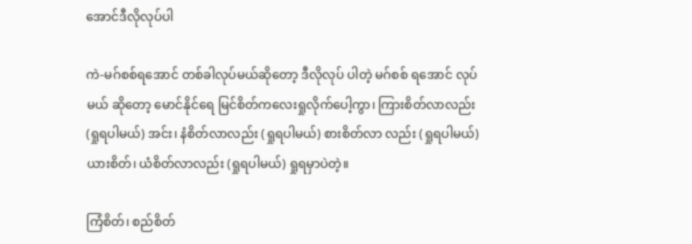အောင်ဒီလိုလုပ်ပါ

ကဲ-မဂ်စစ်ရအောင် တစ်ခါလုပ်မယ်ဆိုတော့ ဒီလိုလုပ် ပါတဲ့ မဂ်စစ် ရအောင် လုပ်မယ် ဆိုတော့ မောင်နိုင်ရေ မြင်စိတ်ကလေးရှုလိုက်ပေါ့ကွာ၊ ကြားစိတ်လာလည်း (ရှုရပါမယ်) အင်း၊ နံစိတ်လာလည်း (ရှုရပါမယ်) စားစိတ်လာ လည်း (ရှုရပါမယ်) ယားစိတ်၊ ယံစိတ်လာလည်း (ရှုရပါမယ်) ရှုရမှာပဲတဲ့။

ကြံစိတ်၊ စည်စိတ်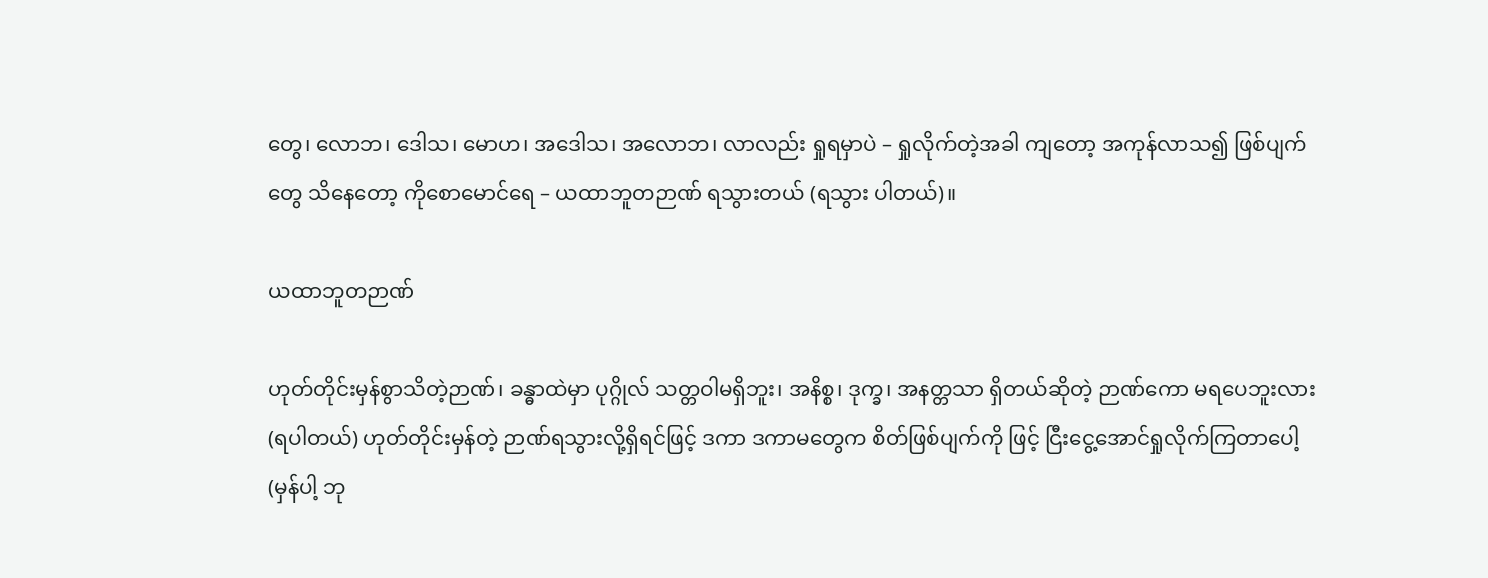တွေ၊ လောဘ၊ ဒေါသ၊ မောဟ၊ အဒေါသ၊ အလောဘ၊ လာလည်း ရှုရမှာပဲ – ရှုလိုက်တဲ့အခါ ကျတော့ အကုန်လာသ၍ ဖြစ်ပျက်တွေ သိနေတော့ ကိုစောမောင်ရေ – ယထာဘူတဉာဏ် ရသွားတယ် (ရသွား ပါတယ်)။

ယထာဘူတဉာဏ်

ဟုတ်တိုင်းမှန်စွာသိတဲ့ဉာဏ်၊ ခန္ဓာထဲမှာ ပုဂ္ဂိုလ် သတ္တဝါမရှိဘူး၊ အနိစ္စ၊ ဒုက္ခ၊ အနတ္တသာ ရှိတယ်ဆိုတဲ့ ဉာဏ်ကော မရပေဘူးလား (ရပါတယ်) ဟုတ်တိုင်းမှန်တဲ့ ဉာဏ်ရသွားလို့ရှိရင်ဖြင့် ဒကာ ဒကာမတွေက စိတ်ဖြစ်ပျက်ကို ဖြင့် ငြီးငွေ့အောင်ရှုလိုက်ကြတာပေါ့ (မှန်ပါ့ ဘု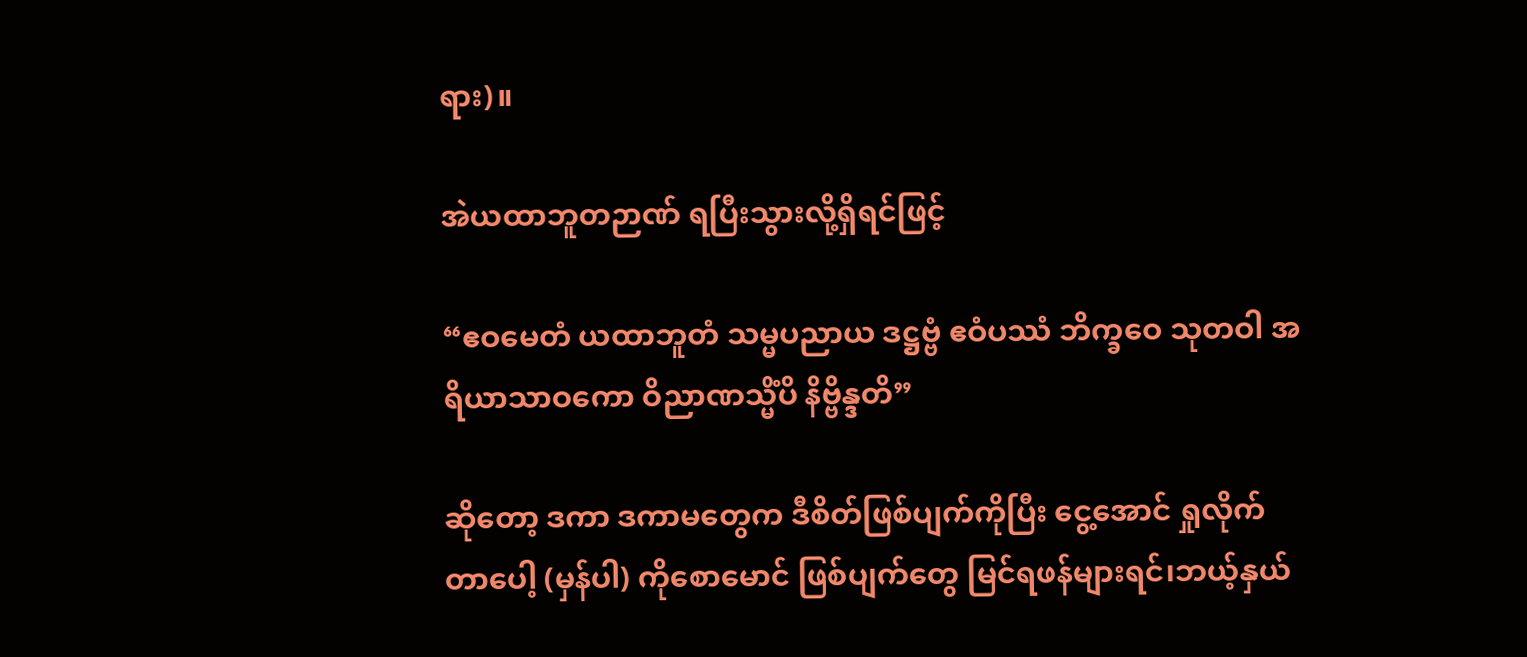ရား)။

အဲယထာဘူတဉာဏ် ရပြီးသွားလို့ရှိရင်ဖြင့်

“ဧဝမေတံ ယထာဘူတံ သမ္မပညာယ ဒဋ္ဌဗ္ဗံ ဧဝံပဿံ ဘိက္ခဝေ သုတဝါ အရိယာသာဝကော ဝိညာဏသ္မိံပိ နိဗ္ဗိန္ဒတိ”

ဆိုတော့ ဒကာ ဒကာမတွေက ဒီစိတ်ဖြစ်ပျက်ကိုပြီး ငွေ့အောင် ရှုလိုက်တာပေါ့ (မှန်ပါ) ကိုစောမောင် ဖြစ်ပျက်တွေ မြင်ရဖန်များရင်၊ဘယ့်နှယ်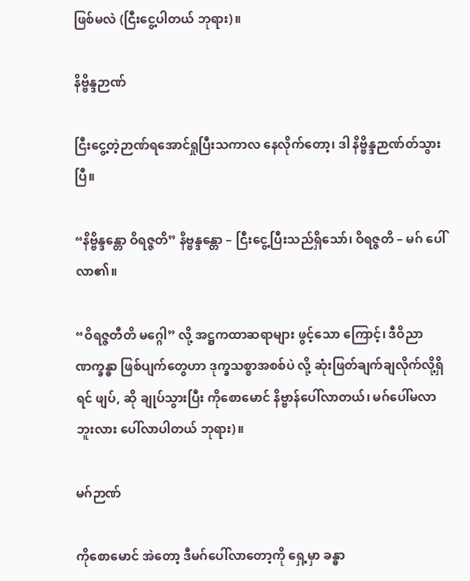ဖြစ်မလဲ (ငြီးငွေ့ပါတယ် ဘုရား)။

နိဗ္ဗိန္ဒဉာဏ်

ငြီးငွေ့တဲ့ဉာဏ်ရအောင်ရှုပြီးသကာလ နေလိုက်တော့၊ ဒါ နိဗ္ဗိန္ဒဉာဏ်တ်သွားပြီ။

“နိဗ္ဗိန္ဒန္တော ဝိရဇ္ဇတိ” နိဗ္ဗန္ဒန္တော – ငြီးငွေ့ပြီးသည်ရှိသော်၊ ဝိရဇ္ဇတိ – မဂ် ပေါ်လာ၏။

“ဝိရဇ္ဇတီတိ မဂ္ဂေါ” လို့ အဋ္ဌကထာဆရာများ ဖွင့်သော ကြောင့်၊ ဒီဝိညာဏက္ခန္ဓာ ဖြစ်ပျက်တွေဟာ ဒုက္ခသစ္စာအစစ်ပဲ လို့ ဆုံးဖြတ်ချက်ချလိုက်လို့ရှိရင် ဖျပ်, ဆို ချုပ်သွားပြီး ကိုစောမောင် နိဗ္ဗာန်ပေါ်လာတယ်၊ မဂ်ပေါ်မလာဘူးလား ပေါ်လာပါတယ် ဘုရား)။

မဂ်ဉာဏ်

ကိုစောမောင် အဲတော့ ဒီမဂ်ပေါ်လာတော့ကို ရှေ့မှာ ခန္ဓာ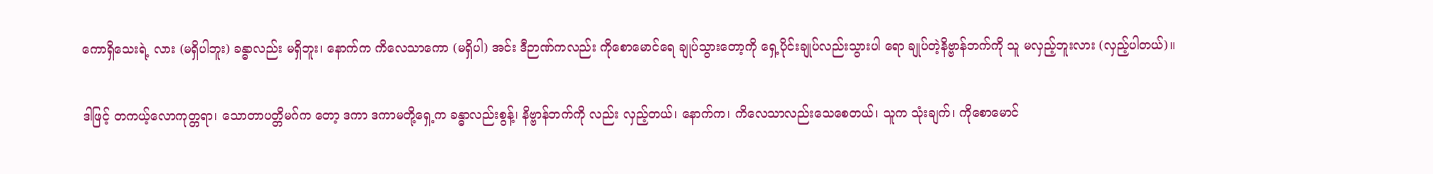ကောရှိသေးရဲ့ လား (မရှိပါဘူး) ခန္ဓာလည်း မရှိဘူး၊ နောက်က ကိလေသာကော (မရှိပါ) အင်း ဒီဉာဏ်ကလည်း ကိုစောမောင်ရေ ချုပ်သွားတော့ကို ရှေ့ပိုင်းချုပ်လည်းသွားပါ ရော ချုပ်တဲ့နိဗ္ဗာန်ဘက်ကို သူ မလှည့်ဘူးလား (လှည့်ပါတယ်)။

ဒါဖြင့် တကယ့်လောကုတ္တရာ၊ သောတာပတ္တိမဂ်က တော့ ဒကာ ဒကာမတို့ရှေ့က ခန္ဓာလည်းစွန့်၊ နိဗ္ဗာန်ဘက်ကို လည်း လှည့်တယ်၊ နောက်က၊ ကိလေသာလည်းသေစေတယ်၊ သူက သုံးချက်၊ ကိုစောမောင်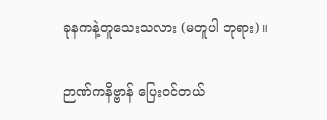ခုနကနဲ့တူသေးသလား (မတူပါ ဘုရား)။

ဉာဏ်ကနိဗ္ဗာန် ပြေးဝင်တယ်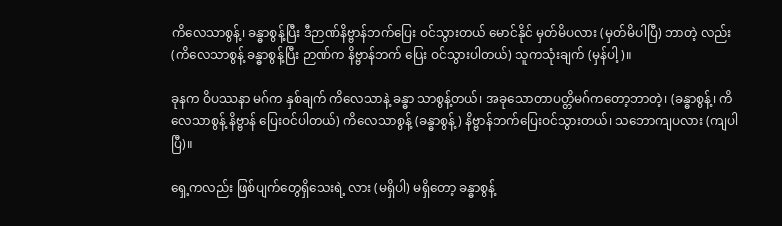ကိလေသာစွန့်၊ ခန္ဓာစွန့်ပြီး ဒီဉာဏ်နိဗ္ဗာန်ဘက်ပြေး ဝင်သွားတယ် မောင်နိုင် မှတ်မိပလား (မှတ်မိပါပြီ) ဘာတဲ့ လည်း (ကိလေသာစွန့် ခန္ဓာစွန့်ပြီး ဉာဏ်က နိဗ္ဗာန်ဘက် ပြေး ဝင်သွားပါတယ်) သူကသုံးချက် (မှန်ပါ့)။

ခုနက ဝိပဿနာ မဂ်က နှစ်ချက် ကိလေသာနဲ့ ခန္ဓာ သာစွန့်တယ်၊ အခုသောတာပတ္တိမဂ်ကတော့ဘာတဲ့၊ (ခန္ဓာစွန့်၊ ကိလေသာစွန့် နိဗ္ဗာန် ပြေးဝင်ပါတယ်) ကိလေသာစွန့် (ခန္ဓာစွန့်) နိဗ္ဗာန်ဘက်ပြေးဝင်သွားတယ်၊ သဘောကျပလား (ကျပါပြီ)။

ရှေ့ကလည်း ဖြစ်ပျက်တွေရှိသေးရဲ့ လား (မရှိပါ) မရှိတော့ ခန္ဓာစွန့်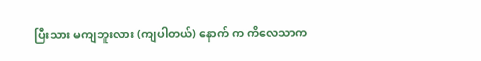ပြီးသား မကျဘူးလား (ကျပါတယ်) နောက် က ကိလေသာက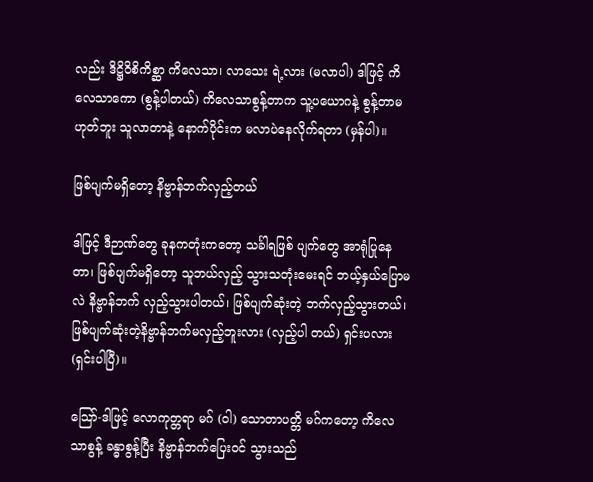လည်း ဒိဋ္ဌိဝိစိကိစ္ဆာ ကိလေသာ၊ လာသေး ရဲ့လား (မလာပါ) ဒါဖြင့် ကိလေသာကော (စွန့်ပါတယ်) ကိလေသာစွန့်တာက သူ့ပယောဂနဲ့ စွန့်တာမဟုတ်ဘူး သူလာတာနဲ့ နောက်ပိုင်းက မလာပဲနေလိုက်ရတာ (မှန်ပါ)။

ဖြစ်ပျက်မရှိတော့ နိဗ္ဗာန်ဘက်လှည့်တယ်

ဒါဖြင့် ဒီဉာဏ်တွေ ခုနကတုံးကတော့ သင်္ခါရဖြစ် ပျက်တွေ အာရုံပြုနေတာ၊ ဖြစ်ပျက်မရှိတော့ သူဘယ်လှည့် သွားသတုံးမေးရင် ဘယ့်နှယ်ပြောမလဲ နိဗ္ဗာန်ဘက် လှည့်သွားပါတယ်၊ ဖြစ်ပျက်ဆုံးတဲ့ ဘက်လှည့်သွားတယ်၊ ဖြစ်ပျက်ဆုံးတဲ့နိဗ္ဗာန်ဘက်မလှည့်ဘူးလား (လှည့်ပါ တယ်) ရှင်းပလား (ရှင်းပါပြီ)။

သြော်-ဒါဖြင့် လောကုတ္တရာ မဂ် (ဝါ) သောတာပတ္တိ မဂ်ကတော့ ကိလေသာစွန့် ခန္ဓာစွန့်ပြီး နိဗ္ဗာန်ဘက်ပြေးဝင် သွားသည်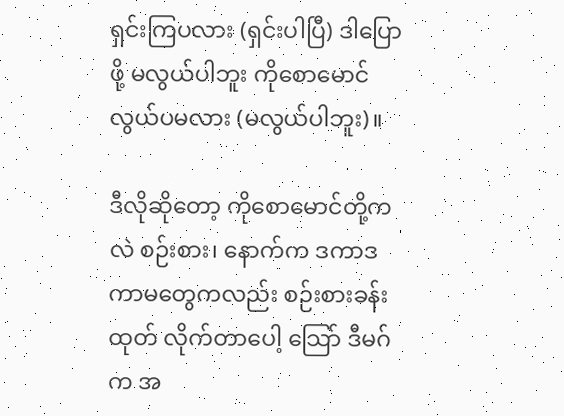ရှင်းကြပလား (ရှင်းပါပြီ) ဒါပြောဖို့ မလွယ်ပါဘူး ကိုစောမောင် လွယ်ပမလား (မလွယ်ပါဘူး)။

ဒီလိုဆိုတော့ ကိုစောမောင်တို့ကလဲ စဉ်းစား၊ နောက်က ဒကာဒကာမတွေကလည်း စဉ်းစားခန်းထုတ် လိုက်တာပေါ့ သြော် ဒီမဂ်က အ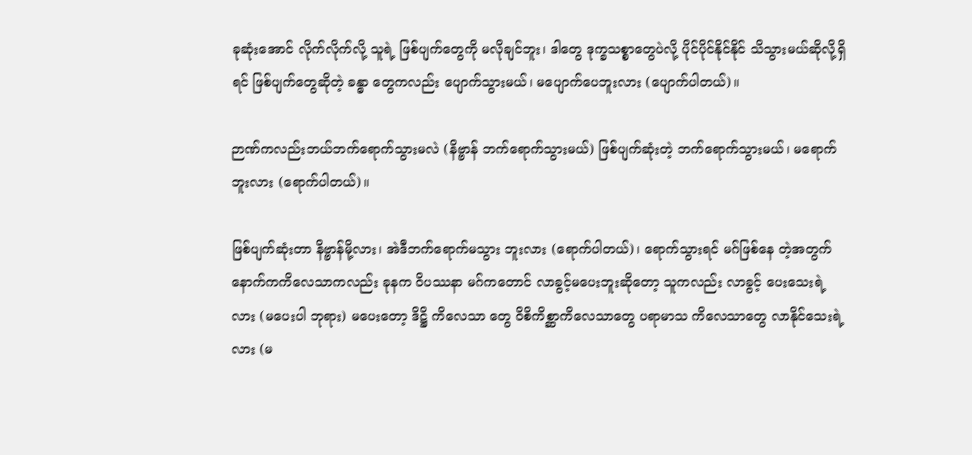ခုဆုံးအောင် လိုက်လိုက်လို့ သူရဲ့ ဖြစ်ပျက်တွေကို မလိုချင်ဘူး၊ ဒါတွေ ဒုက္ခသစ္စာတွေပဲလို့ ပိုင်ပိုင်နိုင်နိုင် သိသွားမယ်ဆိုလို့ရှိရင် ဖြစ်ပျက်တွေဆိုတဲ့ ခန္ဓာ တွေကလည်း ပျောက်သွားမယ်၊ မပျောက်ပေဘူးလား (ပျောက်ပါတယ်)။

ဉာဏ်ကလည်းဘယ်ဘက်ရောက်သွားမလဲ (နိဗ္ဗာန် ဘက်ရောက်သွားမယ်) ဖြစ်ပျက်ဆုံးတဲ့ ဘက်ရောက်သွားမယ်၊ မရောက်ဘူးလား (ရောက်ပါတယ်)။

ဖြစ်ပျက်ဆုံးတာ နိဗ္ဗာန်မို့လား၊ အဲဒီဘက်ရောက်မသွား ဘူးလား (ရောက်ပါတယ်)၊ ရောက်သွားရင် မဂ်ဖြစ်နေ တဲ့အတွက် နောက်ကကိလေသာကလည်း ခုနက ဝိပဿနာ မဂ်ကတောင် လာခွင့်မပေးဘူးဆိုတော့ သူကလည်း လာခွင့် ပေးသေးရဲ့ လား (မပေးပါ ဘုရား) မပေးတော့ ဒိဋ္ဌိ ကိလေသာ တွေ ဝိစိကိစ္ဆာကိလေသာတွေ ပရာမာသ ကိလေသာတွေ လာနိုင်သေးရဲ့ လား (မ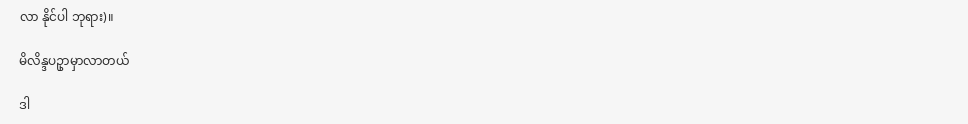လာ နိုင်ပါ ဘုရား)။

မိလိန္ဒပဥှာမှာလာတယ်

ဒါ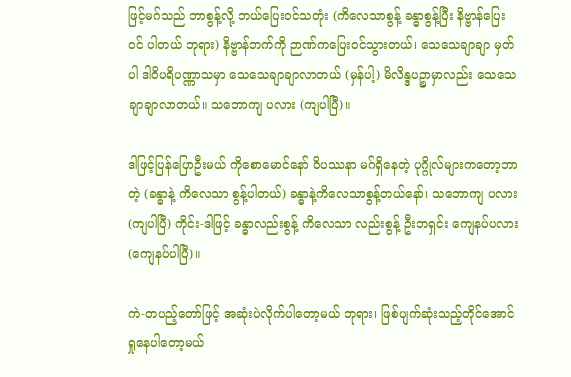ဖြင့်မဂ်သည် ဘာစွန့်လို့ ဘယ်ပြေးဝင်သတုံး (ကိလေသာစွန့် ခန္ဓာစွန့်ပြီး နိဗ္ဗာန်ပြေးဝင် ပါတယ် ဘုရား) နိဗ္ဗာန်ဘက်ကို ဉာဏ်ကပြေးဝင်သွားတယ်၊ သေသေချာချာ မှတ်ပါ ဒါဝိပရိပဏ္ဏာသမှာ သေသေချာချာလာတယ် (မှန်ပါ့) မိလိန္ဒပဉ္စာမှာလည်း သေသေချာချာလာတယ်။ သဘောကျ ပလား (ကျပါပြီ)။

ဒါဖြင့်ပြန်ပြောဦးမယ် ကိုစောမောင်နော် ဝိပဿနာ မဂ်ရှိနေတဲ့ ပုဂ္ဂိုလ်များကတော့ဘာတဲ့ (ခန္ဓာနဲ့ ကိလေသာ စွန့်ပါတယ်) ခန္ဓာနဲ့ကိလေသာစွန့်တယ်နော်၊ သဘောကျ ပလား (ကျပါပြီ) ကိုင်း-ဒါဖြင့် ခန္ဓာလည်းစွန့် ကိလေသာ လည်းစွန့် ဦးဘရှင်း ကျေနပ်ပလား (ကျေနပ်ပါပြီ)။

ကဲ-တပည့်တော်ဖြင့် အဆုံးပဲလိုက်ပါတော့မယ် ဘုရား၊ ဖြစ်ပျက်ဆုံးသည့်တိုင်အောင် ရှုနေပါတော့မယ်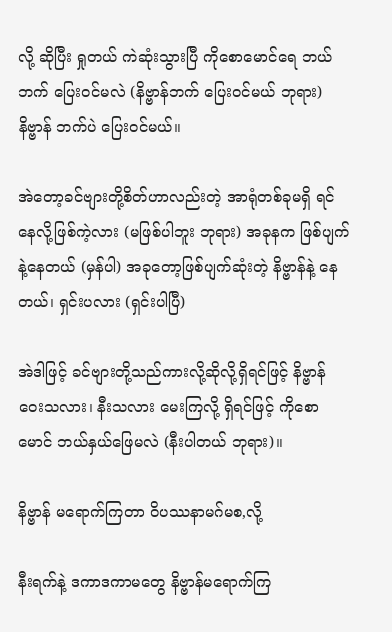လို့ ဆိုပြီး ရှုတယ် ကဲဆုံးသွားပြီ ကိုစောမောင်ရေ ဘယ်ဘက် ပြေးဝင်မလဲ (နိဗ္ဗာန်ဘက် ပြေးဝင်မယ် ဘုရား) နိဗ္ဗာန် ဘက်ပဲ ပြေးဝင်မယ်။

အဲတော့ခင်ဗျားတို့စိတ်ဟာလည်းတဲ့ အာရုံတစ်ခုမရှိ ရင် နေလို့ဖြစ်ကဲ့လား (မဖြစ်ပါဘူး ဘုရား) အခုနက ဖြစ်ပျက် နဲ့နေတယ် (မှန်ပါ) အခုတော့ဖြစ်ပျက်ဆုံးတဲ့ နိဗ္ဗာန်နဲ့ နေတယ်၊ ရှင်းပလား (ရှင်းပါပြီ)

အဲဒါဖြင့် ခင်ဗျားတို့သည်ကားလို့ဆိုလို့ရှိရင်ဖြင့် နိဗ္ဗာန် ဝေးသလား၊ နီးသလား မေးကြလို့ ရှိရင်ဖြင့် ကိုစောမောင် ဘယ်နှယ်ဖြေမလဲ (နီးပါတယ် ဘုရား)။

နိဗ္ဗာန် မရောက်ကြတာ ဝိပဿနာမဂ်မစ,လို့

နီးရက်နဲ့ ဒကာဒကာမတွေ နိဗ္ဗာန်မရောက်ကြ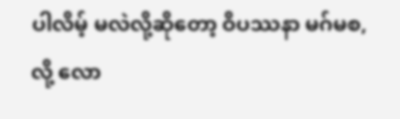ပါလိမ့် မလဲလို့ဆိုတော့ ဝိပဿနာ မဂ်မစ,လို့ လော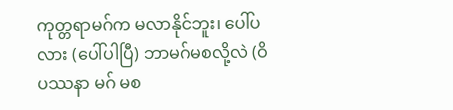ကုတ္တရာမဂ်က မလာနိုင်ဘူး၊ ပေါ်ပလား (ပေါ်ပါပြီ) ဘာမဂ်မစလို့လဲ (ဝိပဿနာ မဂ် မစ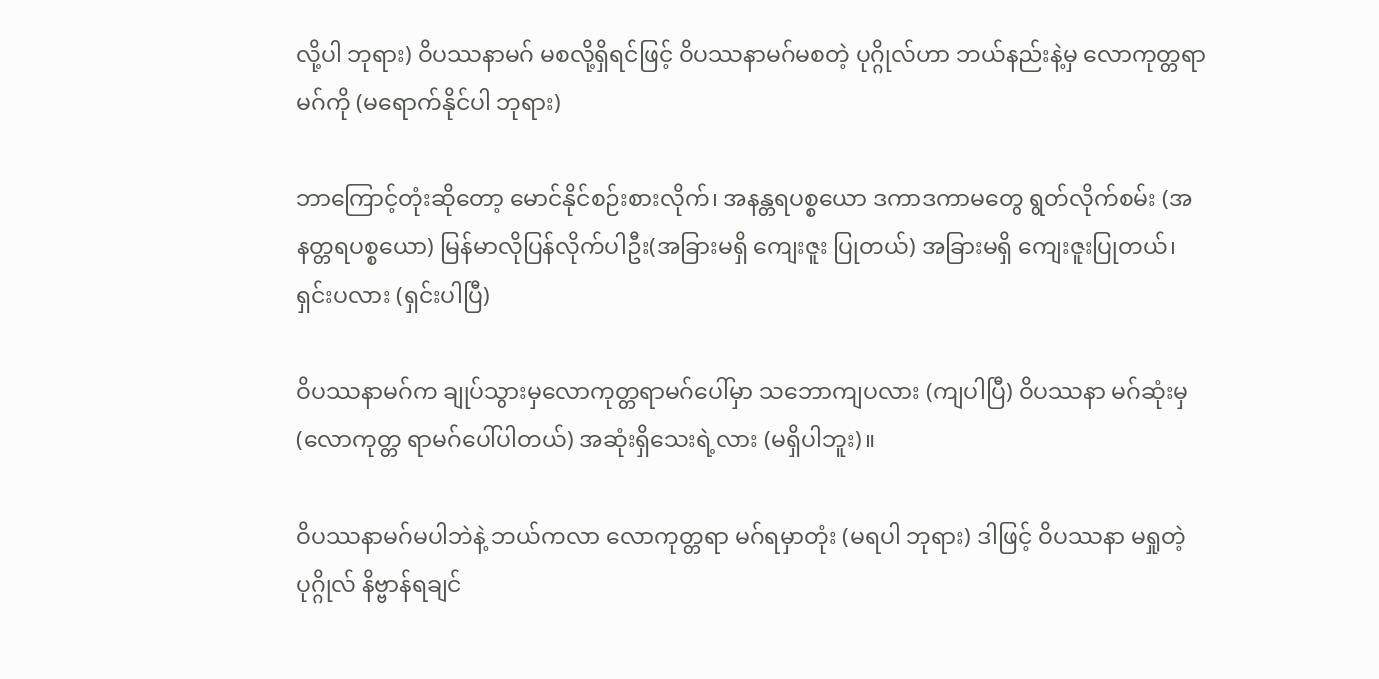လို့ပါ ဘုရား) ဝိပဿနာမဂ် မစလို့ရှိရင်ဖြင့် ဝိပဿနာမဂ်မစတဲ့ ပုဂ္ဂိုလ်ဟာ ဘယ်နည်းနဲ့မှ လောကုတ္တရာ မဂ်ကို (မရောက်နိုင်ပါ ဘုရား)

ဘာကြောင့်တုံးဆိုတော့ မောင်နိုင်စဉ်းစားလိုက်၊ အနန္တရပစ္စယော ဒကာဒကာမတွေ ရွတ်လိုက်စမ်း (အနတ္တရပစ္စယော) မြန်မာလိုပြန်လိုက်ပါဦး(အခြားမရှိ ကျေးဇူး ပြုတယ်) အခြားမရှိ ကျေးဇူးပြုတယ်၊ ရှင်းပလား (ရှင်းပါပြီ)

ဝိပဿနာမဂ်က ချုပ်သွားမှလောကုတ္တရာမဂ်ပေါ်မှာ သဘောကျပလား (ကျပါပြီ) ဝိပဿနာ မဂ်ဆုံးမှ (လောကုတ္တ ရာမဂ်ပေါ်ပါတယ်) အဆုံးရှိသေးရဲ့လား (မရှိပါဘူး)။

ဝိပဿနာမဂ်မပါဘဲနဲ့ ဘယ်ကလာ လောကုတ္တရာ မဂ်ရမှာတုံး (မရပါ ဘုရား) ဒါဖြင့် ဝိပဿနာ မရှုတဲ့ ပုဂ္ဂိုလ် နိဗ္ဗာန်ရချင်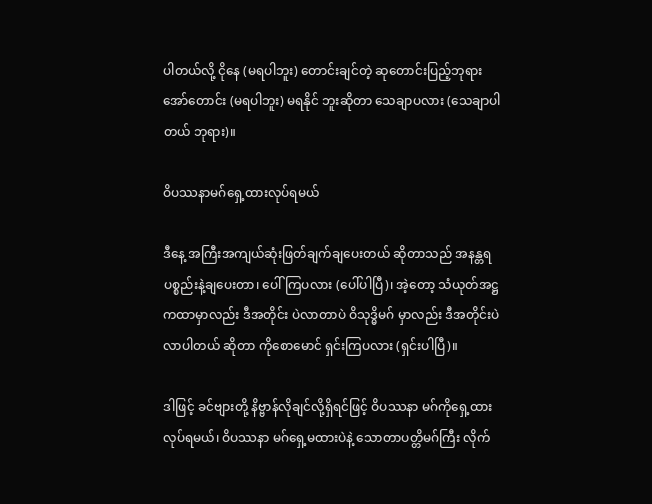ပါတယ်လို့ ငိုနေ (မရပါဘူး) တောင်းချင်တဲ့ ဆုတောင်းပြည့်ဘုရား အော်တောင်း (မရပါဘူး) မရနိုင် ဘူးဆိုတာ သေချာပလား (သေချာပါတယ် ဘုရား)။

ဝိပဿနာမဂ်ရှေ့ထားလုပ်ရမယ်

ဒီနေ့ အကြီးအကျယ်ဆုံးဖြတ်ချက်ချပေးတယ် ဆိုတာသည် အနန္တရပစ္စည်းနဲ့ချပေးတာ၊ ပေါ်ကြပလား (ပေါ်ပါပြီ)၊ အဲ့တော့ သံယုတ်အဋ္ဌကထာမှာလည်း ဒီအတိုင်း ပဲလာတာပဲ ဝိသုဒ္ဓိမဂ် မှာလည်း ဒီအတိုင်းပဲလာပါတယ် ဆိုတာ ကိုစောမောင် ရှင်းကြပလား (ရှင်းပါပြီ)။

ဒါဖြင့် ခင်ဗျားတို့ နိဗ္ဗာန်လိုချင်လို့ရှိရင်ဖြင့် ဝိပဿနာ မဂ်ကိုရှေ့ထားလုပ်ရမယ်၊ ဝိပဿနာ မဂ်ရှေ့မထားပဲနဲ့ သောတာပတ္တိမဂ်ကြီး လိုက်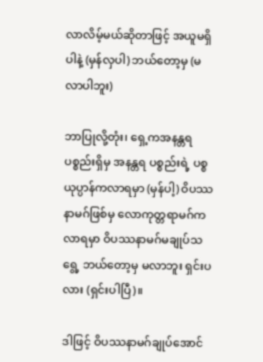လာလိမ့်မယ်ဆိုတာဖြင့် အယူမရှိ ပါနဲ့ (မှန်လှပါ) ဘယ်တော့မှ (မလာပါဘူး)

ဘာပြုလို့တုံး၊ ရှေ့ကအနန္တရပစ္စည်းရှိမှ အနန္တရ ပစ္စည်းရဲ့ ပစ္စယုပ္ပာန်ကလာရမှာ (မှန်ပါ့) ဝိပဿနာမဂ်ဖြစ်မှ လောကုတ္တရာမဂ်က လာရမှာ ဝိပဿနာမဂ်မချုပ်သရွေ့ ဘယ်တော့မှ မလာဘူး ရှင်းပလား (ရှင်းပါပြီ)။

ဒါဖြင့် ဝိပဿနာမဂ်ချုပ်အောင်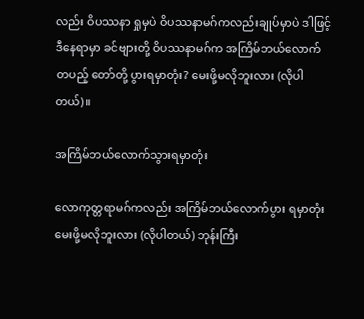လည်း ဝိပဿနာ ရှုမှပဲ ဝိပဿနာမဂ်ကလည်းချုပ်မှာပဲ ဒါဖြင့် ဒီနေရာမှာ ခင်ဗျားတို့ ဝိပဿနာမဂ်က အကြိမ်ဘယ်လောက် တပည့် တော်တို့ ပွားရမှာတုံး? မေးဖို့မလိုဘူးလား (လိုပါတယ်)။

အကြိမ်ဘယ်လောက်သွားရမှာတုံး

လောကုတ္တရာမဂ်ကလည်း အကြိမ်ဘယ်လောက်ပွား ရမှာတုံး မေးဖို့မလိုဘူးလား (လိုပါတယ်) ဘုန်းကြီး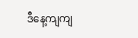ဒီနေ့ကျကျ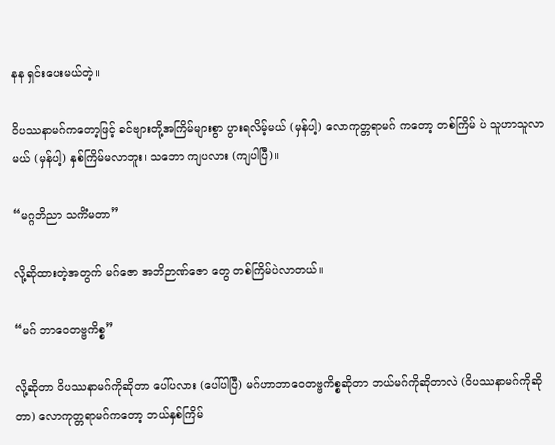နန ရှင်းပေးမယ်တဲ့။

ဝိပဿနာမဂ်ကတော့ဖြင့် ခင်ဗျားတို့အကြိမ်များစွာ ပွားရလိမ့်မယ် (မှန်ပါ့) လောကုတ္တရာမဂ် ကတော့ တစ်ကြိမ် ပဲ သူဟာသူလာမယ် (မှန်ပါ့) နှစ်ကြိမ်မလာဘူး၊ သဘော ကျပလား (ကျပါပြီ)။

“မဂ္ဂဘိညာ သကိံမတာ”

လို့ဆိုထားတဲ့အတွက် မဂ်ဇော အဘိဉာဏ်ဇော တွေ တစ်ကြိမ်ပဲလာတယ်။

“မဂ် ဘာဝေတဗ္ဗကိစ္စ”

လို့ဆိုတာ ဝိပဿနာမဂ်ကိုဆိုတာ ပေါ်ပလား (ပေါ်ပါပြီ) မဂ်ဟာဘာဝေတဗ္ဗကိစ္စဆိုတာ ဘယ်မဂ်ကိုဆိုတာလဲ (ဝိပဿနာမဂ်ကိုဆိုတာ) လောကုတ္တရာမဂ်ကတော့ ဘယ်နှစ်ကြိမ်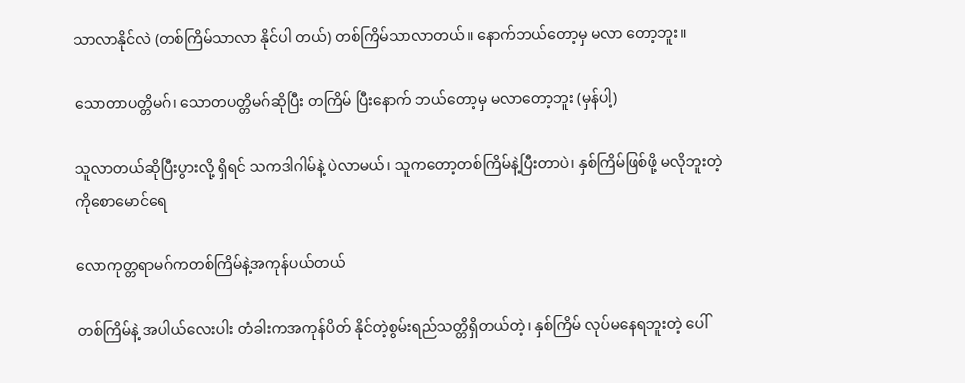သာလာနိုင်လဲ (တစ်ကြိမ်သာလာ နိုင်ပါ တယ်) တစ်ကြိမ်သာလာတယ်။ နောက်ဘယ်တော့မှ မလာ တော့ဘူး။

သောတာပတ္တိမဂ်၊ သောတပတ္တိမဂ်ဆိုပြီး တကြိမ် ပြီးနောက် ဘယ်တော့မှ မလာတော့ဘူး (မှန်ပါ့)

သူလာတယ်ဆိုပြီးပွားလို့ ရှိရင် သကဒါဂါမ်နဲ့ ပဲလာမယ်၊ သူကတော့တစ်ကြိမ်နဲ့ပြီးတာပဲ၊ နှစ်ကြိမ်ဖြစ်ဖို့ မလိုဘူးတဲ့ ကိုစောမောင်ရေ

လောကုတ္တရာမဂ်ကတစ်ကြိမ်နဲ့အကုန်ပယ်တယ်

တစ်ကြိမ်နဲ့ အပါယ်လေးပါး တံခါးကအကုန်ပိတ် နိုင်တဲ့စွမ်းရည်သတ္တိရှိတယ်တဲ့၊ နှစ်ကြိမ် လုပ်မနေရဘူးတဲ့ ပေါ်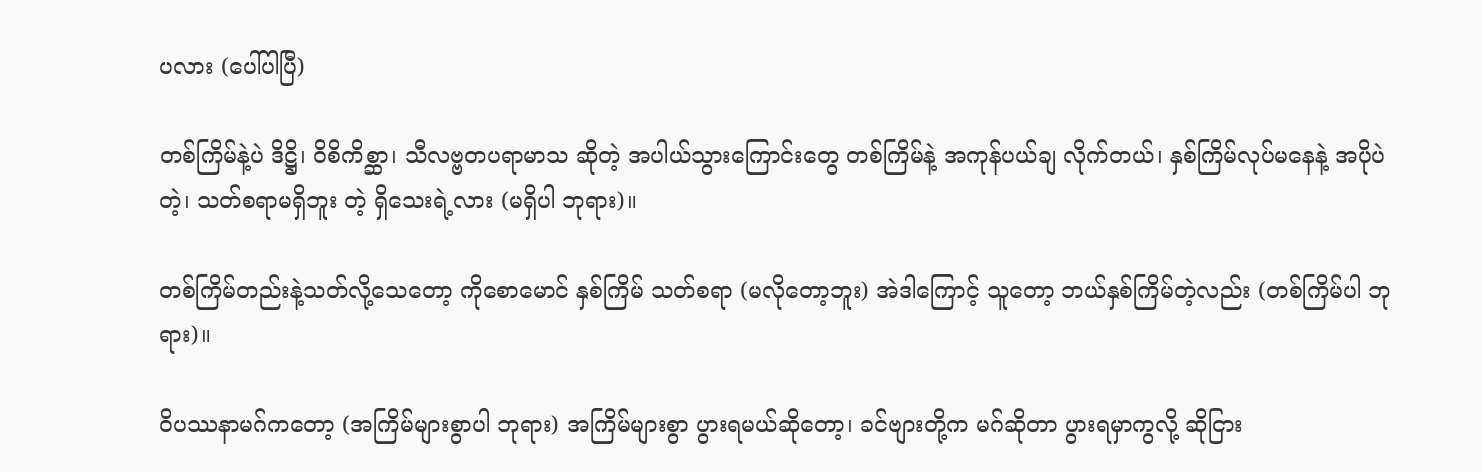ပလား (ပေါ်ပါပြီ)

တစ်ကြိမ်နဲ့ပဲ ဒိဋ္ဌိ၊ ဝိစိကိစ္ဆာ၊ သီလဗ္ဗတပရာမာသ ဆိုတဲ့ အပါယ်သွားကြောင်းတွေ တစ်ကြိမ်နဲ့ အကုန်ပယ်ချ လိုက်တယ်၊ နှစ်ကြိမ်လုပ်မနေနဲ့ အပိုပဲတဲ့၊ သတ်စရာမရှိဘူး တဲ့ ရှိသေးရဲ့လား (မရှိပါ ဘုရား)။

တစ်ကြိမ်တည်းနဲ့သတ်လို့သေတော့ ကိုစောမောင် နှစ်ကြိမ် သတ်စရာ (မလိုတော့ဘူး) အဲဒါကြောင့် သူတော့ ဘယ်နှစ်ကြိမ်တဲ့လည်း (တစ်ကြိမ်ပါ ဘုရား)။

ဝိပဿနာမဂ်ကတော့ (အကြိမ်များစွာပါ ဘုရား) အကြိမ်များစွာ ပွားရမယ်ဆိုတော့၊ ခင်ဗျားတို့က မဂ်ဆိုတာ ပွားရမှာကွလို့ ဆိုငြား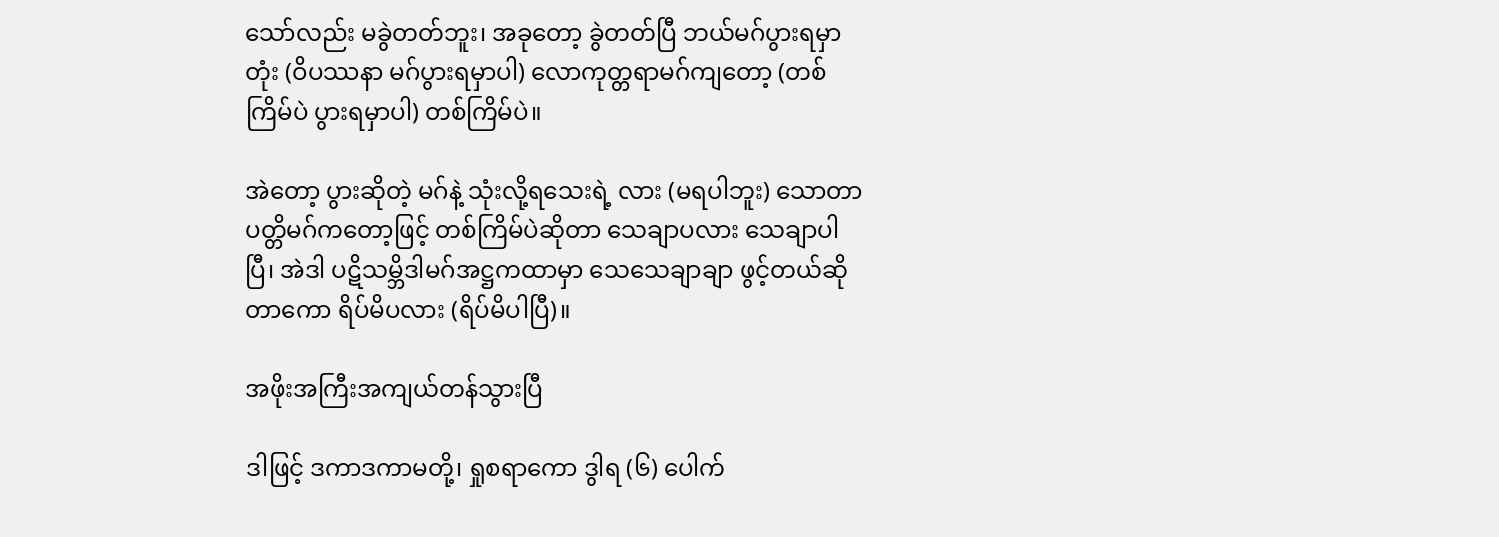သော်လည်း မခွဲတတ်ဘူး၊ အခုတော့ ခွဲတတ်ပြီ ဘယ်မဂ်ပွားရမှာတုံး (ဝိပဿနာ မဂ်ပွားရမှာပါ) လောကုတ္တရာမဂ်ကျတော့ (တစ်ကြိမ်ပဲ ပွားရမှာပါ) တစ်ကြိမ်ပဲ။

အဲတော့ ပွားဆိုတဲ့ မဂ်နဲ့ သုံးလို့ရသေးရဲ့ လား (မရပါဘူး) သောတာပတ္တိမဂ်ကတော့ဖြင့် တစ်ကြိမ်ပဲဆိုတာ သေချာပလား သေချာပါပြီ၊ အဲဒါ ပဋိသမ္ဘိဒါမဂ်အဋ္ဌကထာမှာ သေသေချာချာ ဖွင့်တယ်ဆိုတာကော ရိပ်မိပလား (ရိပ်မိပါပြီ)။

အဖိုးအကြီးအကျယ်တန်သွားပြီ

ဒါဖြင့် ဒကာဒကာမတို့၊ ရှုစရာကော ဒွါရ (၆) ပေါက်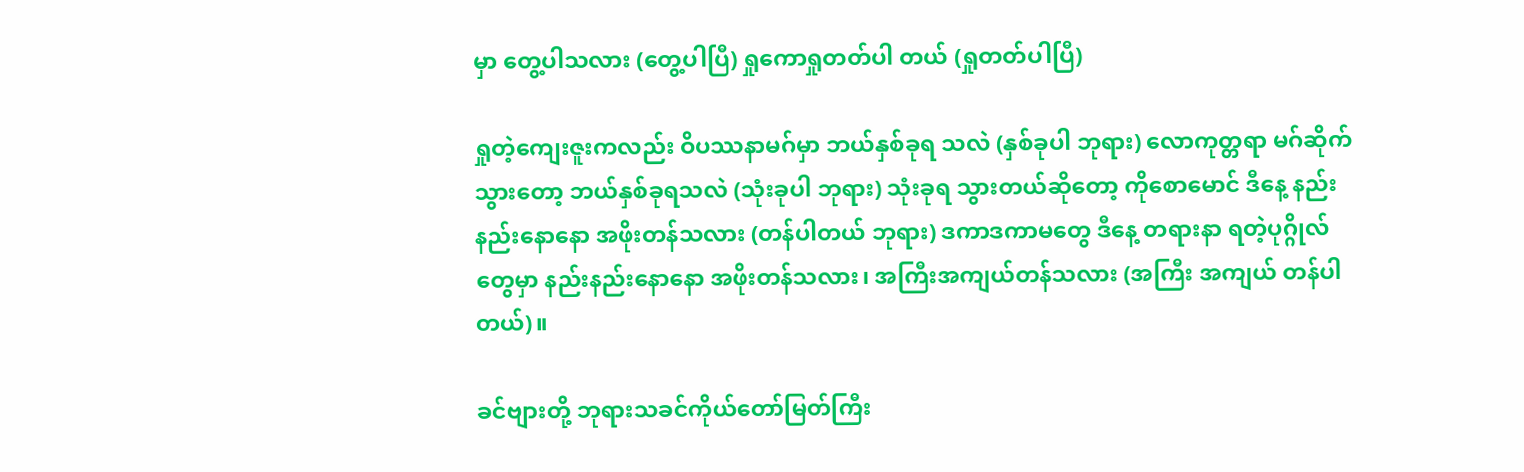မှာ တွေ့ပါသလား (တွေ့ပါပြီ) ရှုကောရှုတတ်ပါ တယ် (ရှုတတ်ပါပြီ)

ရှုတဲ့ကျေးဇူးကလည်း ဝိပဿနာမဂ်မှာ ဘယ်နှစ်ခုရ သလဲ (နှစ်ခုပါ ဘုရား) လောကုတ္တရာ မဂ်ဆိုက်သွားတော့ ဘယ်နှစ်ခုရသလဲ (သုံးခုပါ ဘုရား) သုံးခုရ သွားတယ်ဆိုတော့ ကိုစောမောင် ဒီနေ့ နည်းနည်းနောနော အဖိုးတန်သလား (တန်ပါတယ် ဘုရား) ဒကာဒကာမတွေ ဒီနေ့ တရားနာ ရတဲ့ပုဂ္ဂိုလ်တွေမှာ နည်းနည်းနောနော အဖိုးတန်သလား၊ အကြီးအကျယ်တန်သလား (အကြီး အကျယ် တန်ပါတယ်)။

ခင်ဗျားတို့ ဘုရားသခင်ကိုယ်တော်မြတ်ကြီး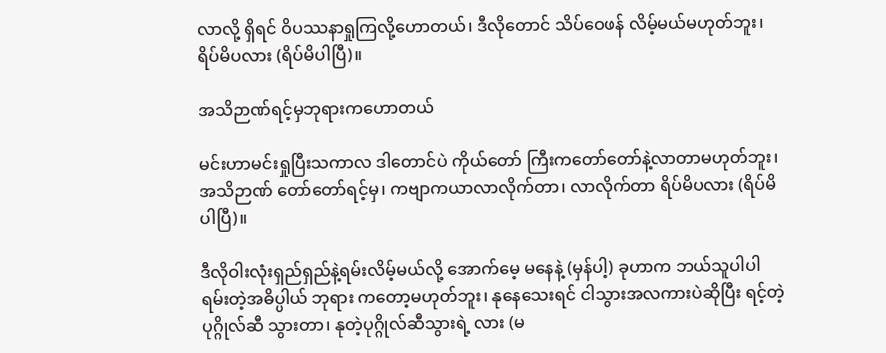လာလို့ ရှိရင် ဝိပဿနာရှုကြလို့ဟောတယ်၊ ဒီလိုတောင် သိပ်ဝေဖန် လိမ့်မယ်မဟုတ်ဘူး၊ ရိပ်မိပလား (ရိပ်မိပါပြီ)။

အသိဉာဏ်ရင့်မှဘုရားကဟောတယ်

မင်းဟာမင်းရှုပြီးသကာလ ဒါတောင်ပဲ ကိုယ်တော် ကြီးကတော်တော်နဲ့လာတာမဟုတ်ဘူး၊ အသိဉာဏ် တော်တော်ရင့်မှ၊ ကဗျာကယာလာလိုက်တာ၊ လာလိုက်တာ ရိပ်မိပလား (ရိပ်မိပါပြီ)။

ဒီလိုဝါးလုံးရှည်ရှည်နဲ့ရမ်းလိမ့်မယ်လို့ အောက်မေ့ မနေနဲ့ (မှန်ပါ့) ခုဟာက ဘယ်သူပါပါ ရမ်းတဲ့အဓိပ္ပါယ် ဘုရား ကတော့မဟုတ်ဘူး၊ နုနေသေးရင် ငါသွားအလကားပဲဆိုပြီး ရင့်တဲ့ပုဂ္ဂိုလ်ဆီ သွားတာ၊ နုတဲ့ပုဂ္ဂိုလ်ဆီသွားရဲ့ လား (မ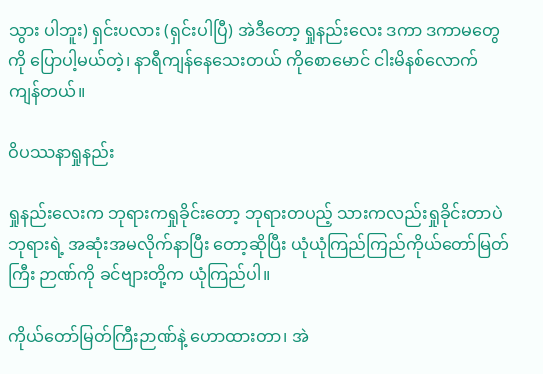သွား ပါဘူး) ရှင်းပလား (ရှင်းပါပြီ) အဲဒီတော့ ရှုနည်းလေး ဒကာ ဒကာမတွေကို ပြောပါ့မယ်တဲ့၊ နာရီကျန်နေသေးတယ် ကိုစောမောင် ငါးမိနစ်လောက် ကျန်တယ်။

ဝိပဿနာရှုနည်း

ရှုနည်းလေးက ဘုရားကရှုခိုင်းတော့ ဘုရားတပည့် သားကလည်းရှုခိုင်းတာပဲ ဘုရားရဲ့ အဆုံးအမလိုက်နာပြီး တော့ဆိုပြီး ယုံယုံကြည်ကြည်ကိုယ်တော်မြတ်ကြီး ဉာဏ်ကို ခင်ဗျားတို့က ယုံကြည်ပါ။

ကိုယ်တော်မြတ်ကြီးဉာဏ်နဲ့ ဟောထားတာ၊ အဲ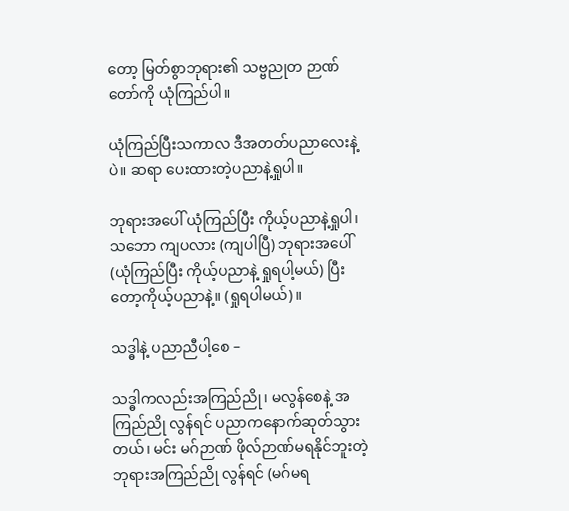တော့ မြတ်စွာဘုရား၏ သဗ္ဗညုတ ဉာဏ်တော်ကို ယုံကြည်ပါ။

ယုံကြည်ပြီးသကာလ ဒီအတတ်ပညာလေးနဲ့ပဲ။ ဆရာ ပေးထားတဲ့ပညာနဲ့ရှုပါ။

ဘုရားအပေါ် ယုံကြည်ပြီး ကိုယ့်ပညာနဲ့ရှုပါ၊ သဘော ကျပလား (ကျပါပြီ) ဘုရားအပေါ် (ယုံကြည်ပြီး ကိုယ့်ပညာနဲ့ ရှုရပါ့မယ်) ပြီးတော့ကိုယ့်ပညာနဲ့။ (ရှုရပါမယ်)။

သဒ္ဓါနဲ့ ပညာညီပါ့စေ –

သဒ္ဓါကလည်းအကြည်ညို၊ မလွန်စေနဲ့ အကြည်ညို လွန်ရင် ပညာကနောက်ဆုတ်သွားတယ်၊ မင်း မဂ်ဉာဏ် ဖိုလ်ဉာဏ်မရနိုင်ဘူးတဲ့ ဘုရားအကြည်ညို လွန်ရင် (မဂ်မရ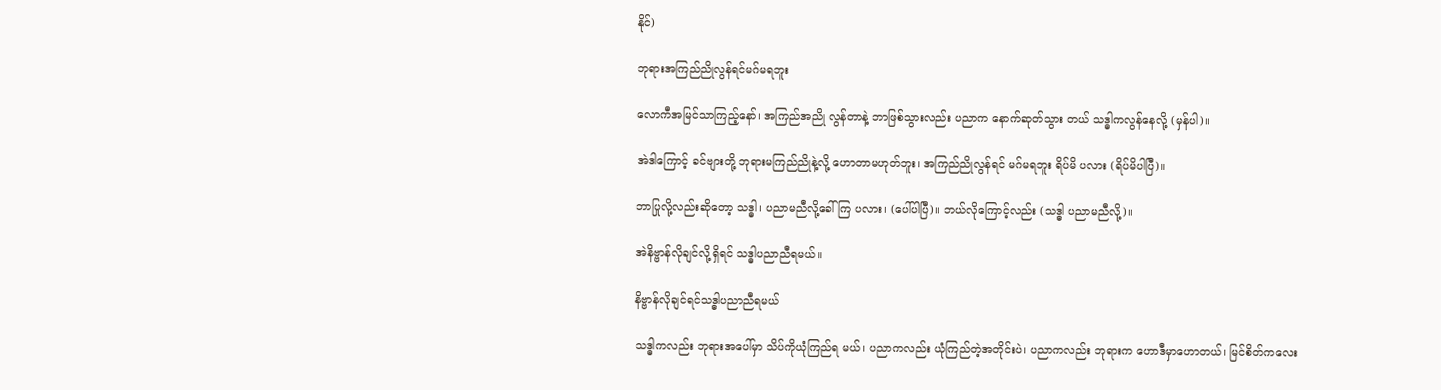နိုင်)

ဘုရားအကြည်ညိုလွန်ရင်မဂ်မရဘူး

လောကီအမြင်သာကြည့်နော်၊ အကြည်အညို လွန်တာနဲ့ ဘာဖြစ်သွားလည်း ပညာက နောက်ဆုတ်သွား တယ် သဒ္ဓါကလွန်နေလို့ (မှန်ပါ)။

အဲဒါကြောင့် ခင်ဗျားတို့ ဘုရားမကြည်ညိုနဲ့လို့ ဟောတာမဟုတ်ဘူး၊ အကြည်ညိုလွန်ရင် မဂ်မရဘူး ရိပ်မိ ပလား (ရိပ်မိပါပြီ)။

ဘာပြုလို့လည်းဆိုတော့ သဒ္ဓါ၊ ပညာမညီလို့ခေါ်ကြ ပလား၊ (ပေါ်ပါပြီ)။ ဘယ်လိုကြောင့်လည်း (သဒ္ဓါ ပညာမညီလို့)။

အဲနိဗ္ဗာန်လိုချင်လို့ရှိရင် သဒ္ဓါပညာညီရမယ်။

နိဗ္ဗာန်လိုချင်ရင်သဒ္ဓါပညာညီရမယ်

သဒ္ဓါကလည်း ဘုရားအပေါ်မှာ သိပ်ကိုယုံကြည်ရ မယ်၊ ပညာကလည်း ယုံကြည်တဲ့အတိုင်းပဲ၊ ပညာကလည်း ဘုရားက ဟောဒီမှာဟောတယ်၊ မြင်စိတ်ကလေး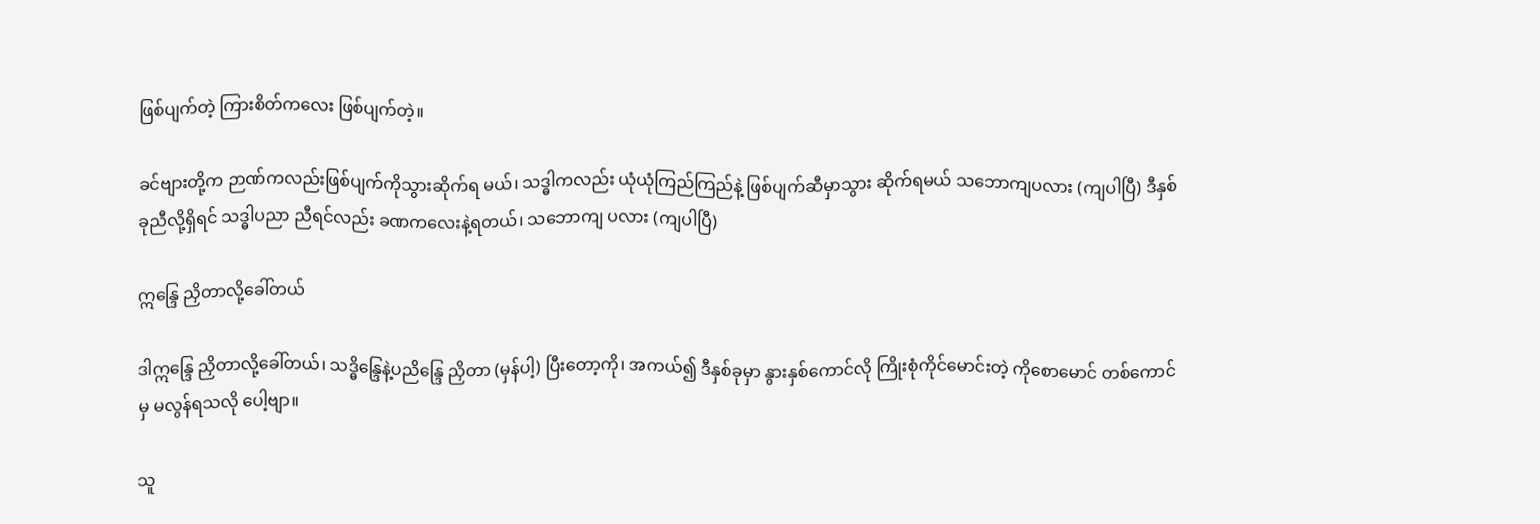ဖြစ်ပျက်တဲ့ ကြားစိတ်ကလေး ဖြစ်ပျက်တဲ့။

ခင်ဗျားတို့က ဉာဏ်ကလည်းဖြစ်ပျက်ကိုသွားဆိုက်ရ မယ်၊ သဒ္ဓါကလည်း ယုံယုံကြည်ကြည်နဲ့ ဖြစ်ပျက်ဆီမှာသွား ဆိုက်ရမယ် သဘောကျပလား (ကျပါပြီ) ဒီနှစ်ခုညီလို့ရှိရင် သဒ္ဓါပညာ ညီရင်လည်း ခဏကလေးနဲ့ရတယ်၊ သဘောကျ ပလား (ကျပါပြီ)

ဣန္ဒြေ ညှိတာလို့ခေါ်တယ်

ဒါဣန္ဒြေ ညှိတာလို့ခေါ်တယ်၊ သဒ္ဓိန္ဒြေနဲ့ပညိန္ဒြေ ညှိတာ (မှန်ပါ့) ပြီးတော့ကို၊ အကယ်၍ ဒီနှစ်ခုမှာ နွားနှစ်ကောင်လို ကြိုးစုံကိုင်မောင်းတဲ့ ကိုစောမောင် တစ်ကောင်မှ မလွန်ရသလို ပေါ့ဗျာ။

သူ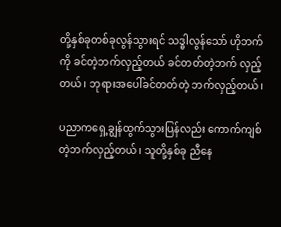တို့နှစ်ခုတစ်ခုလွန်သွားရင် သဒ္ဓါလွန်သော် ဟိုဘက်ကို ခင်တဲ့ဘက်လှည့်တယ် ခင်တတ်တဲ့ဘက် လှည့် တယ်၊ ဘုရားအပေါ်ခင်တတ်တဲ့ ဘက်လှည့်တယ်၊

ပညာကရှေ့ချွန်ထွက်သွားပြန်လည်း ကောက်ကျစ် တဲ့ဘက်လှည့်တယ်၊ သူတို့နှစ်ခု ညီနေ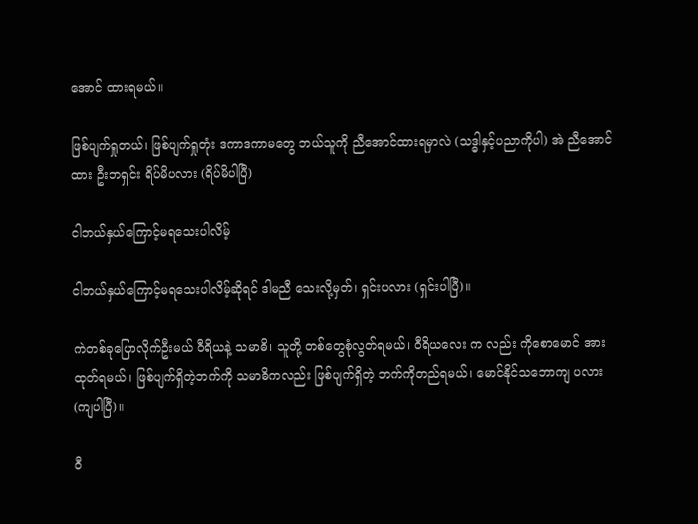အောင် ထားရမယ်။

ဖြစ်ပျက်ရှုတယ်၊ ဖြစ်ပျက်ရှုတုံး ဒကာဒကာမတွေ ဘယ်သူကို ညီအောင်ထားရမှာလဲ (သဒ္ဓါနှင့်ပညာကိုပါ) အဲ ညီအောင်ထား ဦးဘရှင်း ရိပ်မိပလား (ရိပ်မိပါပြီ)

ငါဘယ်နှယ်ကြောင့်မရသေးပါလိမ့်

ငါဘယ်နှယ်ကြောင့်မရသေးပါလိမ့်ဆိုရင် ဒါမညီ သေးလို့မှတ်၊ ရှင်းပလား (ရှင်းပါပြီ)။

ကဲတစ်ခုပြောလိုက်ဦးမယ် ဝီရိယနဲ့ သမာဓိ၊ သူတို့ တစ်တွေစုံလွတ်ရမယ်၊ ဝီရိယလေး က လည်း ကိုစောမောင် အားထုတ်ရမယ်၊ ဖြစ်ပျက်ရှိတဲ့ဘက်ကို သမာဓိကလည်း ဖြစ်ပျက်ရှိတဲ့ ဘက်ကိုတည်ရမယ်၊ မောင်နိုင်သဘောကျ ပလား (ကျပါပြီ)။

ဝီ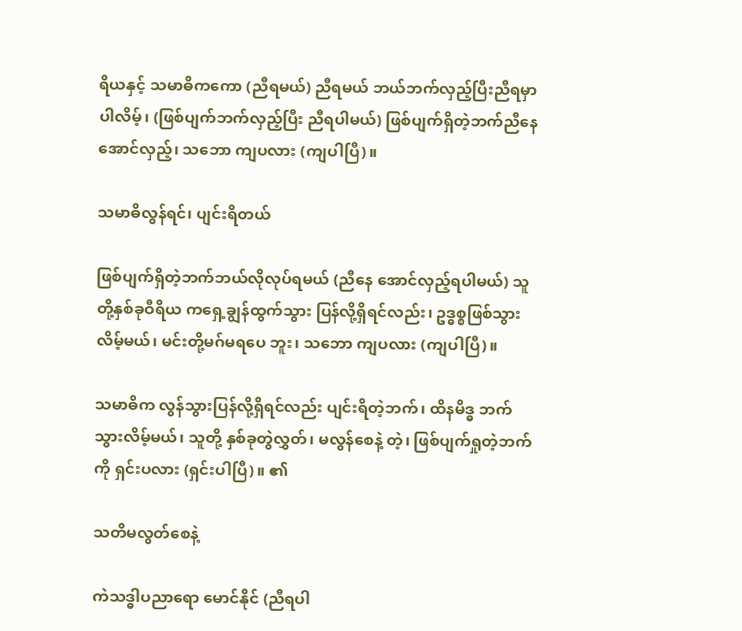ရိယနှင့် သမာဓိကကော (ညီရမယ်) ညီရမယ် ဘယ်ဘက်လှည့်ပြီးညီရမှာပါလိမ့်၊ (ဖြစ်ပျက်ဘက်လှည့်ပြီး ညီရပါမယ်) ဖြစ်ပျက်ရှိတဲ့ဘက်ညီနေအောင်လှည့်၊ သဘော ကျပလား (ကျပါပြီ)။

သမာဓိလွန်ရင်၊ ပျင်းရိတယ်

ဖြစ်ပျက်ရှိတဲ့ဘက်ဘယ်လိုလုပ်ရမယ် (ညီနေ အောင်လှည့်ရပါမယ်) သူတို့နှစ်ခုဝီရိယ ကရှေ့ချွန်ထွက်သွား ပြန်လို့ရှိရင်လည်း၊ ဥဒ္ဓစ္စဖြစ်သွားလိမ့်မယ်၊ မင်းတို့မဂ်မရပေ ဘူး၊ သဘော ကျပလား (ကျပါပြီ)။

သမာဓိက လွန်သွားပြန်လို့ရှိရင်လည်း ပျင်းရိတဲ့ဘက်၊ ထိနမိဒ္ဓ ဘက်သွားလိမ့်မယ်၊ သူတို့ နှစ်ခုတွဲလွှတ်၊ မလွန်စေနဲ့ တဲ့၊ ဖြစ်ပျက်ရှုတဲ့ဘက်ကို ရှင်းပလား (ရှင်းပါပြီ)။ ၏

သတိမလွတ်စေနဲ့

ကဲသဒ္ဓါပညာရော မောင်နိုင် (ညီရပါ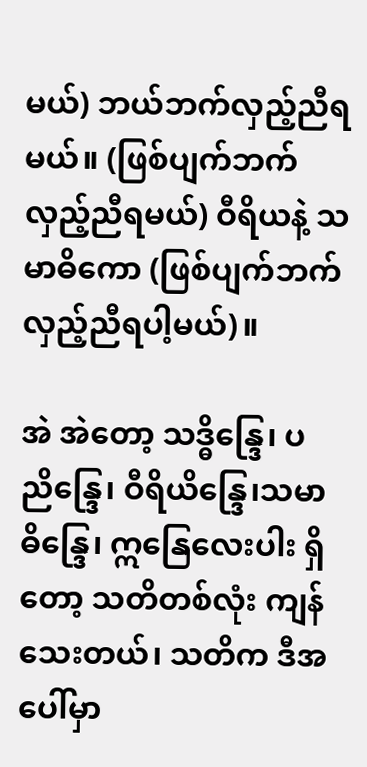မယ်) ဘယ်ဘက်လှည့်ညီရမယ်။ (ဖြစ်ပျက်ဘက် လှည့်ညီရမယ်) ဝီရိယနဲ့ သမာဓိကော (ဖြစ်ပျက်ဘက် လှည့်ညီရပါ့မယ်)။

အဲ အဲတော့ သဒ္ဓိန္ဒြေ၊ ပညိန္ဒြေ၊ ဝီရိယိန္ဒြေ၊သမာဓိန္ဒြေ၊ ဣနြေလေးပါး ရှိတော့ သတိတစ်လုံး ကျန်သေးတယ်၊ သတိက ဒီအပေါ်မှာ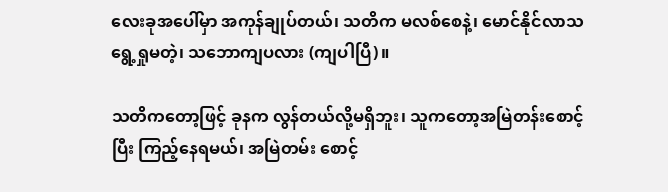လေးခုအပေါ်မှာ အကုန်ချုပ်တယ်၊ သတိက မလစ်စေနဲ့၊ မောင်နိုင်လာသရွေ့ရှုမတဲ့၊ သဘောကျပလား (ကျပါပြီ)။

သတိကတော့ဖြင့် ခုနက လွန်တယ်လို့မရှိဘူး၊ သူကတော့အမြဲတန်းစောင့်ပြီး ကြည့်နေရမယ်၊ အမြဲတမ်း စောင့်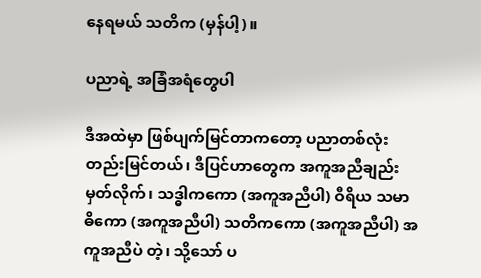နေရမယ် သတိက (မှန်ပါ့)။

ပညာရဲ့ အခြံအရံတွေပါ

ဒီအထဲမှာ ဖြစ်ပျက်မြင်တာကတော့ ပညာတစ်လုံး တည်းမြင်တယ်၊ ဒီပြင်ဟာတွေက အကူအညီချည်းမှတ်လိုက်၊ သဒ္ဓါကကော (အကူအညီပါ) ဝီရိယ သမာဓိကော (အကူအညီပါ) သတိကကော (အကူအညီပါ) အကူအညီပဲ တဲ့၊ သို့သော် ပ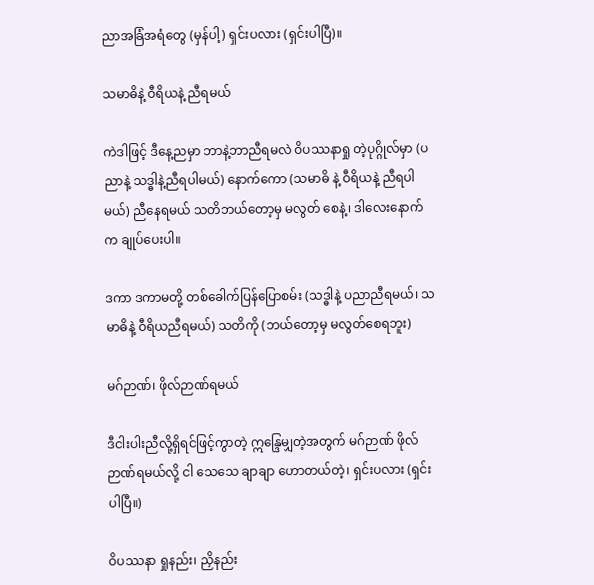ညာအခြံအရံတွေ (မှန်ပါ့) ရှင်းပလား (ရှင်းပါပြီ)။

သမာဓိနဲ့ ဝီရိယနဲ့ ညီရမယ်

ကဲဒါဖြင့် ဒီနေ့ညမှာ ဘာနဲ့ဘာညီရမလဲ ဝိပဿနာရှု တဲ့ပုဂ္ဂိုလ်မှာ (ပညာနဲ့ သဒ္ဓါနဲ့ညီရပါမယ်) နောက်ကော (သမာဓိ နဲ့ ဝီရိယနဲ့ ညီရပါမယ်) ညီနေရမယ် သတိဘယ်တော့မှ မလွတ် စေနဲ့၊ ဒါလေးနောက်က ချုပ်ပေးပါ။

ဒကာ ဒကာမတို့ တစ်ခေါက်ပြန်ပြောစမ်း (သဒ္ဓါနဲ့ ပညာညီရမယ်၊ သမာဓိနဲ့ ဝီရိယညီရမယ်) သတိကို (ဘယ်တော့မှ မလွတ်စေရဘူး)

မဂ်ဉာဏ်၊ ဖိုလ်ဉာဏ်ရမယ်

ဒီငါးပါးညီလို့ရှိရင်ဖြင့်ကွာတဲ့ ဣန္ဒြေမျှတဲ့အတွက် မဂ်ဉာဏ် ဖိုလ်ဉာဏ်ရမယ်လို့ ငါ သေသေ ချာချာ ဟောတယ်တဲ့၊ ရှင်းပလား (ရှင်းပါပြီ။)

ဝိပဿနာ ရှုနည်း၊ ညှိနည်း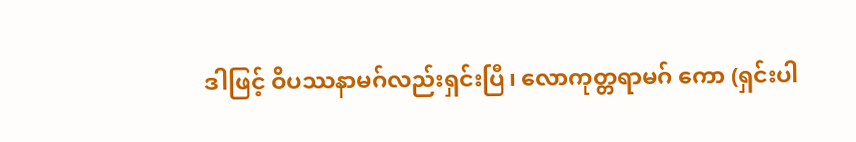ဒါဖြင့် ဝိပဿနာမဂ်လည်းရှင်းပြီ၊ လောကုတ္တရာမဂ် ကော (ရှင်းပါ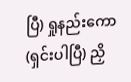ပြီ) ရှုနည်းကော (ရှင်းပါပြီ) ညှိ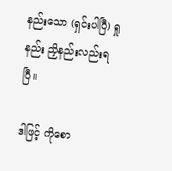နည်းသော (ရှင်းပါပြီ) ရှုနည်း ညှိနည်းလည်းရပြီ။

ဒါဖြင့် ကိုစော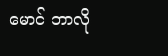မောင် ဘာလို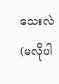သေးလဲ (မလိုပါ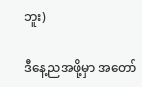ဘူး)

ဒီနေ့ညအဖို့မှာ အတော်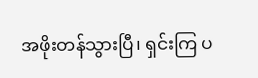အဖိုးတန်သွားပြီ၊ ရှင်းကြ ပ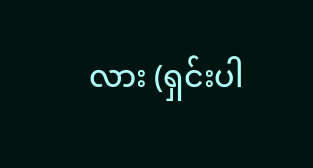လား (ရှင်းပါ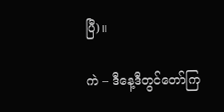ပြီ)။

ကဲ – ဒီနေ့ဒီတွင်တော်ကြ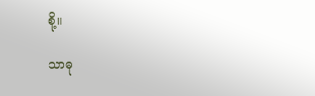စို့။

သာဓု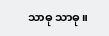သာဓု သာဓု။